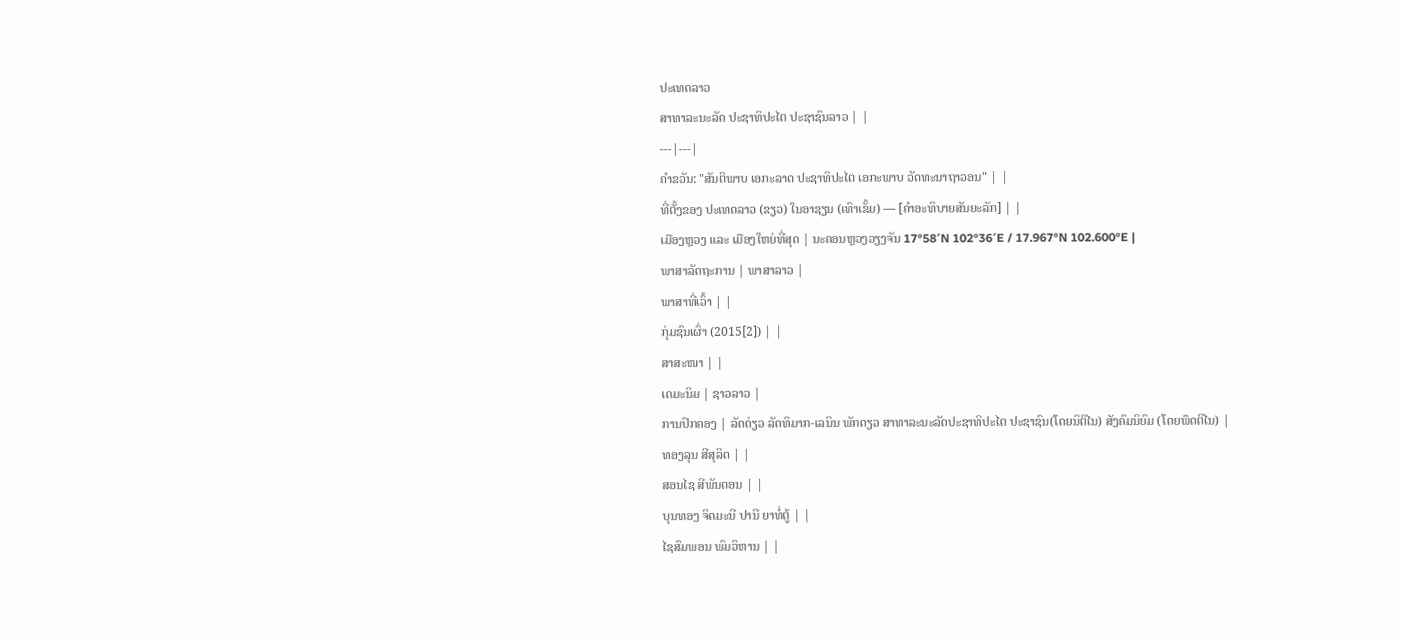ປະເທດລາວ
ສາທາລະນະລັດ ປະຊາທິປະໄຕ ປະຊາຊົນລາວ | |
---|---|
ຄຳຂວັນ: "ສັນຕິພາບ ເອກະລາດ ປະຊາທິປະໄຕ ເອກະພາບ ວັດທະນາຖາວອນ" | |
ທີ່ຕັ້ງຂອງ ປະເທດລາວ (ຂຽວ) ໃນອາຊຽນ (ເທົາເຂັ້ມ) — [ຄຳອະທິບາຍສັນຍະລັກ] | |
ເມືອງຫຼວງ ແລະ ເມືອງໃຫຍ່ທີ່ສຸດ | ນະຄອນຫຼວງວຽງຈັນ 17°58′N 102°36′E / 17.967°N 102.600°E |
ພາສາລັດຖະການ | ພາສາລາວ |
ພາສາທີ່ເວົ້າ | |
ກຸ່ມຊົນເຜົ່າ (2015[2]) | |
ສາສະໜາ | |
ເດມະນິມ | ຊາວລາວ |
ການປົກຄອງ | ລັດດ່ຽວ ລັດທິມາກ-ເລນິນ ພັກດຽວ ສາທາລະນະລັດປະຊາທິປະໄຕ ປະຊາຊົນ(ໂດຍນິຕິໄນ) ສັງຄົມນິຍົມ (ໂດຍພຶດຕິໄນ) |
ທອງລຸນ ສີສຸລິດ | |
ສອນໄຊ ສີພັນດອນ | |
ບຸນທອງ ຈິດມະນີ ປານີ ຍາທໍ່ຕູ້ | |
ໄຊສົມພອນ ພົມວິຫານ | |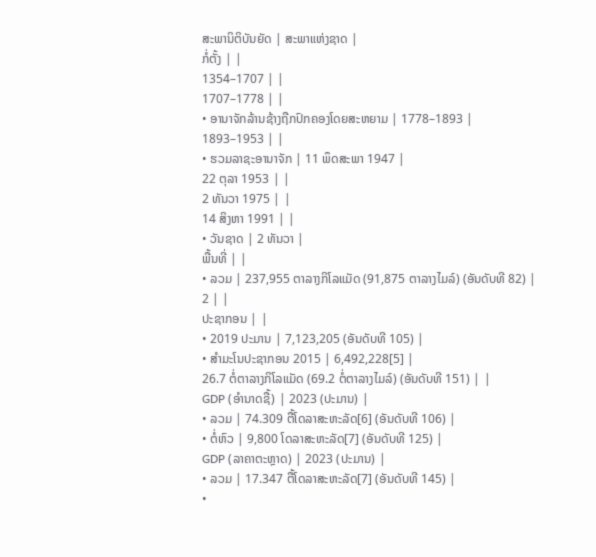ສະພານິຕິບັນຍັດ | ສະພາແຫ່ງຊາດ |
ກໍ່ຕັ້ງ | |
1354–1707 | |
1707–1778 | |
• ອານາຈັກລ້ານຊ້າງຖືກປົກຄອງໂດຍສະຫຍາມ | 1778–1893 |
1893–1953 | |
• ຮວມລາຊະອານາຈັກ | 11 ພຶດສະພາ 1947 |
22 ຕຸລາ 1953 | |
2 ທັນວາ 1975 | |
14 ສິງຫາ 1991 | |
• ວັນຊາດ | 2 ທັນວາ |
ພື້ນທີ່ | |
• ລວມ | 237,955 ຕາລາງກິໂລແມັດ (91,875 ຕາລາງໄມລ໌) (ອັນດັບທີ 82) |
2 | |
ປະຊາກອນ | |
• 2019 ປະມານ | 7,123,205 (ອັນດັບທີ 105) |
• ສຳມະໂນປະຊາກອນ 2015 | 6,492,228[5] |
26.7 ຕໍ່ຕາລາງກິໂລແມັດ (69.2 ຕໍ່ຕາລາງໄມລ໌) (ອັນດັບທີ 151) | |
GDP (ອຳນາດຊື້) | 2023 (ປະມານ) |
• ລວມ | 74.309 ຕື້ໂດລາສະຫະລັດ[6] (ອັນດັບທີ 106) |
• ຕໍ່ຫົວ | 9,800 ໂດລາສະຫະລັດ[7] (ອັນດັບທີ 125) |
GDP (ລາຄາຕະຫຼາດ) | 2023 (ປະມານ) |
• ລວມ | 17.347 ຕື້ໂດລາສະຫະລັດ[7] (ອັນດັບທີ 145) |
•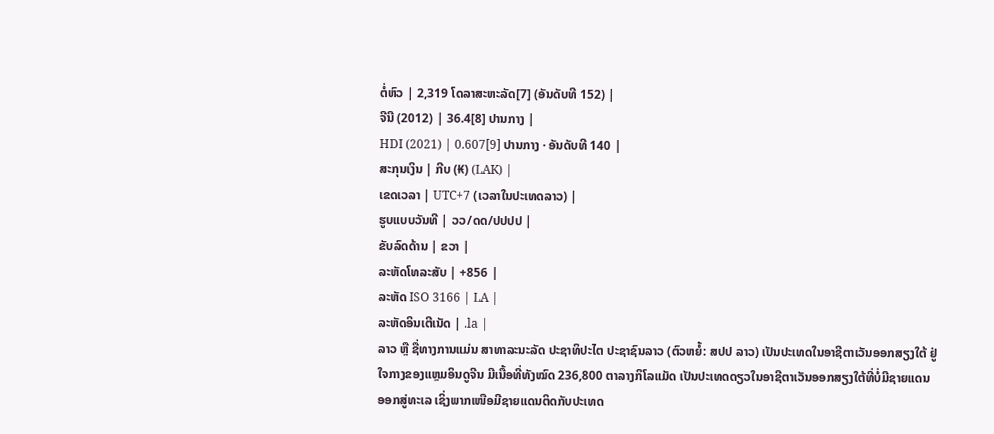ຕໍ່ຫົວ | 2,319 ໂດລາສະຫະລັດ[7] (ອັນດັບທີ 152) |
ຈີນີ (2012) | 36.4[8] ປານກາງ |
HDI (2021) | 0.607[9] ປານກາງ · ອັນດັບທີ 140 |
ສະກຸນເງິນ | ກີບ (₭) (LAK) |
ເຂດເວລາ | UTC+7 (ເວລາໃນປະເທດລາວ) |
ຮູບແບບວັນທີ | ວວ/ດດ/ປປປປ |
ຂັບລົດດ້ານ | ຂວາ |
ລະຫັດໂທລະສັບ | +856 |
ລະຫັດ ISO 3166 | LA |
ລະຫັດອິນເຕີເນັດ | .la |
ລາວ ຫຼື ຊື່ທາງການແມ່ນ ສາທາລະນະລັດ ປະຊາທິປະໄຕ ປະຊາຊົນລາວ (ຕົວຫຍໍ້: ສປປ ລາວ) ເປັນປະເທດໃນອາຊີຕາເວັນອອກສຽງໃຕ້ ຢູ່ ໃຈກາງຂອງແຫຼມອິນດູຈີນ ມີເນື້ອທີ່ທັງໝົດ 236,800 ຕາລາງກິໂລແມັດ ເປັນປະເທດດຽວໃນອາຊີຕາເວັນອອກສຽງໃຕ້ທີ່ບໍ່ມີຊາຍແດນອອກສູ່ທະເລ ເຊິ່ງພາກເໜືອມີຊາຍແດນຕິດກັບປະເທດ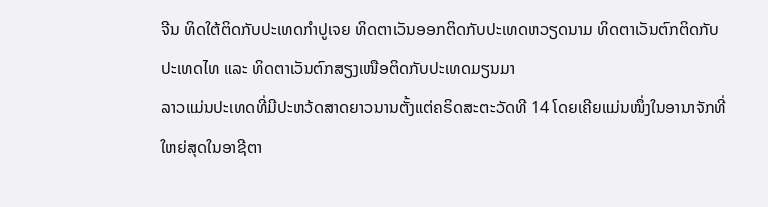ຈີນ ທິດໃຕ້ຕິດກັບປະເທດກຳປູເຈຍ ທິດຕາເວັນອອກຕິດກັບປະເທດຫວຽດນາມ ທິດຕາເວັນຕົກຕິດກັບປະເທດໄທ ແລະ ທິດຕາເວັນຕົກສຽງເໜືອຕິດກັບປະເທດມຽນມາ
ລາວແມ່ນປະເທດທີ່ມີປະຫວ້ດສາດຍາວນານຕັ້ງແຕ່ຄຣິດສະຕະວັດທີ 14 ໂດຍເຄີຍແມ່ນໜຶ່ງໃນອານາຈັກທີ່ໃຫຍ່ສຸດໃນອາຊີຕາ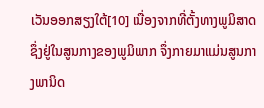ເວັນອອກສຽງໃຕ້[10] ເນື່ອງຈາກທີ່ຕັ້ງທາງພູມິສາດຊຶ່ງຢູ່ໃນສູນກາງຂອງພູມິພາກ ຈຶ່ງກາຍມາແມ່ນສູນກາງພານິດ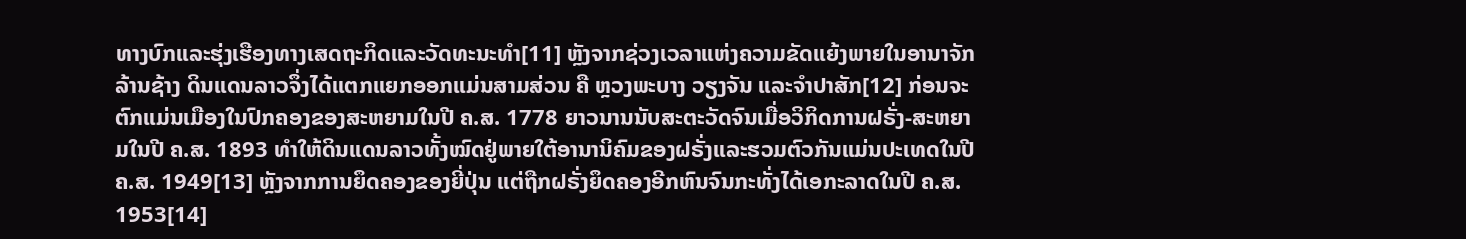ທາງບົກແລະຮຸ່ງເຮືອງທາງເສດຖະກິດແລະວັດທະນະທຳ[11] ຫຼັງຈາກຊ່ວງເວລາແຫ່ງຄວາມຂັດແຍ້ງພາຍໃນອານາຈັກລ້ານຊ້າງ ດິນແດນລາວຈຶ່ງໄດ້ແຕກແຍກອອກແມ່ນສາມສ່ວນ ຄື ຫຼວງພະບາງ ວຽງຈັນ ແລະຈຳປາສັກ[12] ກ່ອນຈະຕົກແມ່ນເມືອງໃນປົກຄອງຂອງສະຫຍາມໃນປີ ຄ.ສ. 1778 ຍາວນານນັບສະຕະວັດຈົນເມື່ອວິກິດການຝຣັ່ງ-ສະຫຍາມໃນປີ ຄ.ສ. 1893 ທຳໃຫ້ດິນແດນລາວທັ້ງໝົດຢູ່ພາຍໃຕ້ອານານິຄົມຂອງຝຣັ່ງແລະຮວມຕົວກັນແມ່ນປະເທດໃນປີ ຄ.ສ. 1949[13] ຫຼັງຈາກການຍຶດຄອງຂອງຍີ່ປຸ່ນ ແຕ່ຖືກຝຣັ່ງຍຶດຄອງອີກຫົນຈົນກະທັ່ງໄດ້ເອກະລາດໃນປີ ຄ.ສ. 1953[14]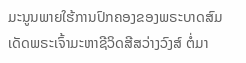ມະນູນພາຍໃຮ້ການປົກຄອງຂອງພຣະບາດສົມເດັດພຣະເຈົ້າມະຫາຊີວິດສີສວ່າງວົງສ໌ ຕ່ໍມາ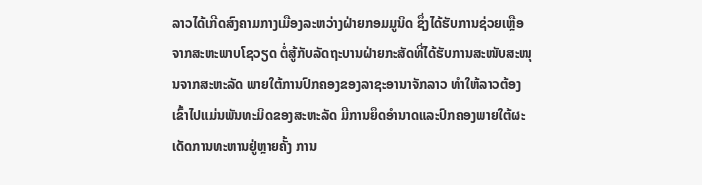ລາວໄດ້ເກີດສົງຄາມກາງເມືອງລະຫວ່າງຝ່າຍກອມມູນິດ ຊຶ່ງໄດ້ຮັບການຊ່ວຍເຫຼືອຈາກສະຫະພາບໂຊວຽດ ຕ່ໍສູ້ກັບລັດຖະບານຝ່າຍກະສັດທີ່ໄດ້ຮັບການສະໜັບສະໜຸນຈາກສະຫະລັດ ພາຍໃຕ້ການປົກຄອງຂອງລາຊະອານາຈັກລາວ ທຳໃຫ້ລາວຕ້ອງເຂົ້າໄປແມ່ນພັນທະມິດຂອງສະຫະລັດ ມີການຍຶດອຳນາດແລະປົກຄອງພາຍໃຕ້ຜະເດັດການທະຫານຢູ່ຫຼາຍຄັ້ງ ການ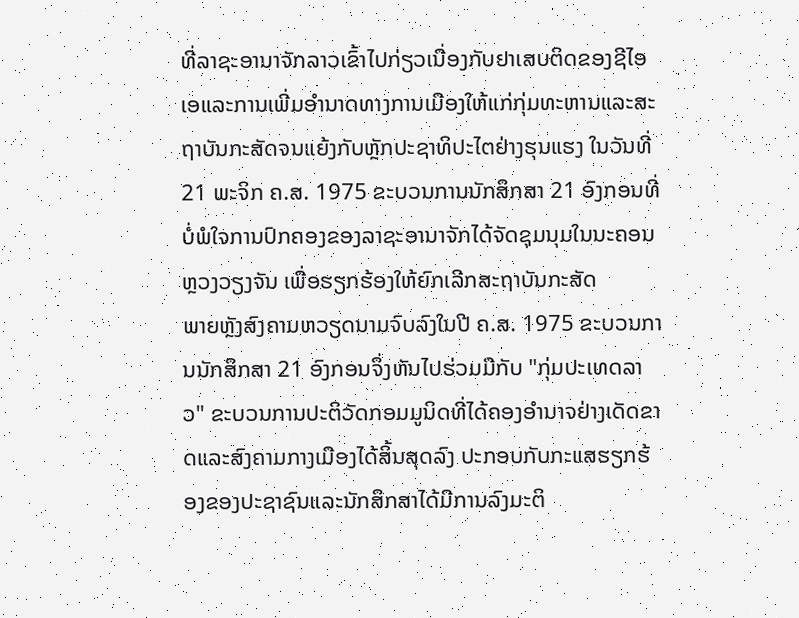ທີ່ລາຊະອານາຈັກລາວເຂົ້າໄປກ່ຽວເນື່ອງກັບຢາເສບຕິດຂອງຊີໄອເອແລະການເພີ່ມອຳນາດທາງການເມືອງໃຫ້ແກ່ກຸ່ມທະຫານແລະສະຖາບັນກະສັດຈນແຍ້ງກັບຫຼັກປະຊາທິປະໄຕຢ່າງຮຸນແຮງ ໃນວັນທີ່ 21 ພະຈິກ ຄ.ສ. 1975 ຂະບວນການນັກສຶກສາ 21 ອົງກອນທີ່ບໍ່ພໍໃຈການປົກຄອງຂອງລາຊະອານາຈັກໄດ້ຈັດຊຸມນຸມໃນນະຄອນຫຼວງວຽງຈັນ ເພື່ອຮຽກຮ້ອງໃຫ້ຍົກເລີກສະຖາບັນກະສັດ
ພາຍຫຼັງສົງຄາມຫວຽດນາມຈົບລົງໃນປີ ຄ.ສ. 1975 ຂະບວນການນັກສຶກສາ 21 ອົງກອນຈຶ່ງຫັນໄປຮ່ວມມືກັບ "ກຸ່ມປະເທດລາວ" ຂະບວນການປະຕິວັດກອມມູນິດທີ່ໄດ້ຄອງອຳນາຈຢ່າງເດັດຂາດແລະສົງຄາມກາງເມືອງໄດ້ສິ້ນສຸດລົງ ປະກອບກັບກະແສຮຽກຮ້ອງຂອງປະຊາຊົນແລະນັກສຶກສາໄດ້ມີການລົງມະຕິ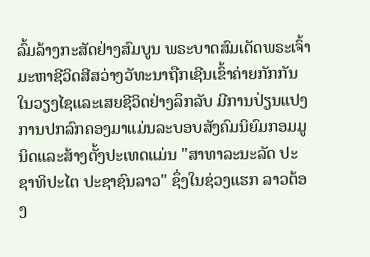ລົ້ມລ້າງກະສັດຢ່າງສົມບູນ ພຣະບາດສົມເດັດພຣະເຈົ້າມະຫາຊີວິດສີສວ່າງວັທະນາຖືກເຊີນເຂົ້າຄ່າຍກັກກັນໃນວຽງໄຊແລະເສຍຊີວິດຢ່າງລຶກລັບ ມີການປ່ຽນແປງການປກລົກຄອງມາແມ່ນລະບອບສັງຄົມນິຍົມກອມມູນິດແລະສ້າງຕັ້ງປະເທດແມ່ນ "ສາທາລະນະລັດ ປະຊາທິປະໄຕ ປະຊາຊົນລາວ" ຊຶ່ງໃນຊ່ວງແຮກ ລາວຕ້ອງ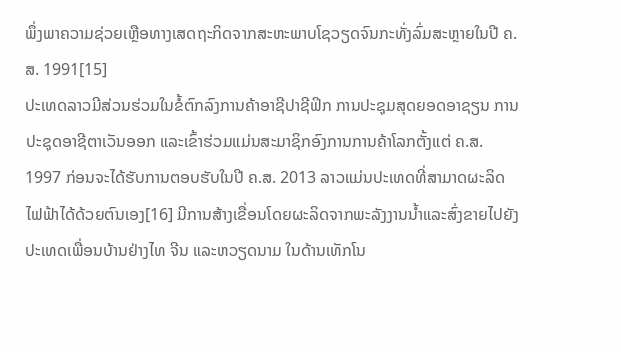ພຶ່ງພາຄວາມຊ່ວຍເຫຼືອທາງເສດຖະກິດຈາກສະຫະພາບໂຊວຽດຈົນກະທັ່ງລົ່ມສະຫຼາຍໃນປີ ຄ.ສ. 1991[15]
ປະເທດລາວມີສ່ວນຮ່ວມໃນຂໍ້ຕົກລົງການຄ້າອາຊີປາຊີຟິກ ການປະຊຸມສຸດຍອດອາຊຽນ ການປະຊຸດອາຊີຕາເວັນອອກ ແລະເຂົ້າຮ່ວມແມ່ນສະມາຊິກອົງການການຄ້າໂລກຕັ້ງແຕ່ ຄ.ສ. 1997 ກ່ອນຈະໄດ້ຮັບການຕອບຮັບໃນປີ ຄ.ສ. 2013 ລາວແມ່ນປະເທດທີ່ສາມາດຜະລິດໄຟຟ້າໄດ້ດ້ວຍຕົນເອງ[16] ມີການສ້າງເຂື່ອນໂດຍຜະລິດຈາກພະລັງງານນ້ຳແລະສົ່ງຂາຍໄປຍັງປະເທດເພື່ອນບ້ານຢ່າງໄທ ຈີນ ແລະຫວຽດນາມ ໃນດ້ານເທັກໂນ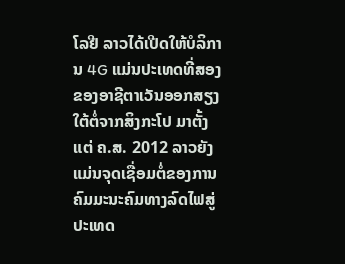ໂລຢີ ລາວໄດ້ເປີດໃຫ້ບໍລິການ 4G ແມ່ນປະເທດທີ່ສອງຂອງອາຊີຕາເວັນອອກສຽງໃຕ້ຕໍ່ຈາກສິງກະໂປ ມາຕັ້ງແຕ່ ຄ.ສ. 2012 ລາວຍັງແມ່ນຈຸດເຊື່ອມຕໍ່ຂອງການຄົມມະນະຄົມທາງລົດໄຟສູ່ປະເທດ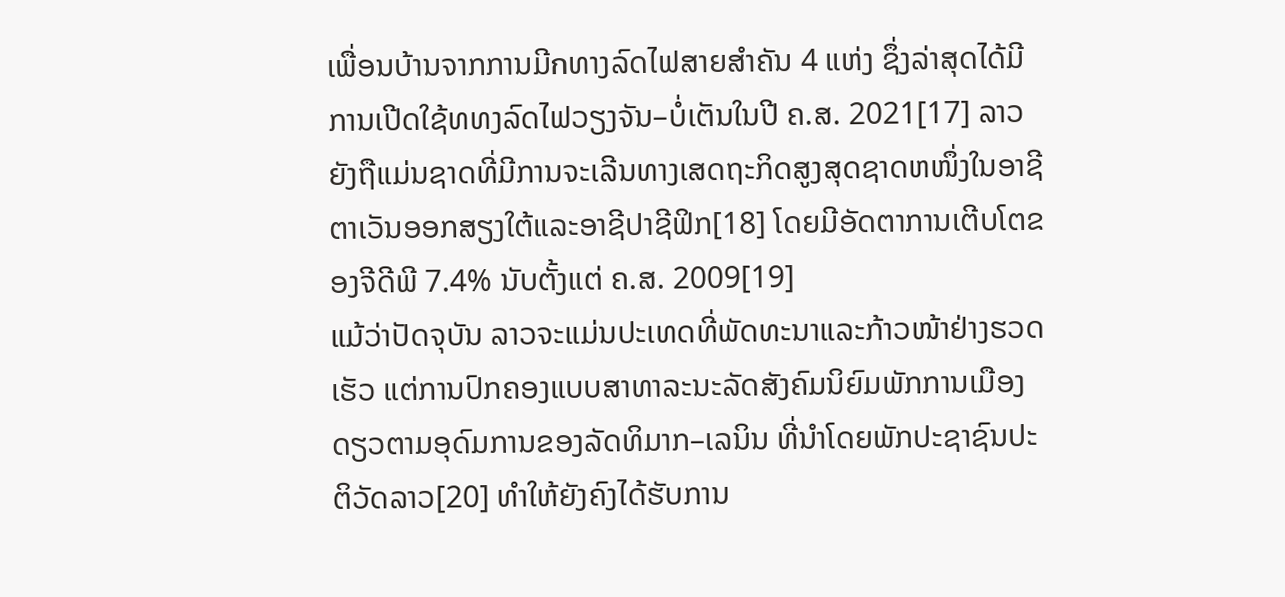ເພື່ອນບ້ານຈາກການມີกທາງລົດໄຟສາຍສຳຄັນ 4 ແຫ່ງ ຊຶ່ງລ່າສຸດໄດ້ມີການເປີດໃຊ້ທທງລົດໄຟວຽງຈັນ–ບໍ່ເຕັນໃນປີ ຄ.ສ. 2021[17] ລາວຍັງຖືແມ່ນຊາດທີ່ມີການຈະເລີນທາງເສດຖະກິດສູງສຸດຊາດຫໜຶ່ງໃນອາຊີຕາເວັນອອກສຽງໃຕ້ແລະອາຊີປາຊີຟິກ[18] ໂດຍມີອັດຕາການເຕີບໂຕຂອງຈີດີພີ 7.4% ນັບຕັ້ງແຕ່ ຄ.ສ. 2009[19]
ແມ້ວ່າປັດຈຸບັນ ລາວຈະແມ່ນປະເທດທີ່ພັດທະນາແລະກ້າວໜ້າຢ່າງຮວດເຮັວ ແຕ່ການປົກຄອງແບບສາທາລະນະລັດສັງຄົມນິຍົມພັກການເມືອງດຽວຕາມອຸດົມການຂອງລັດທິມາກ–ເລນິນ ທີ່ນຳໂດຍພັກປະຊາຊົນປະຕິວັດລາວ[20] ທຳໃຫ້ຍັງຄົງໄດ້ຮັບການ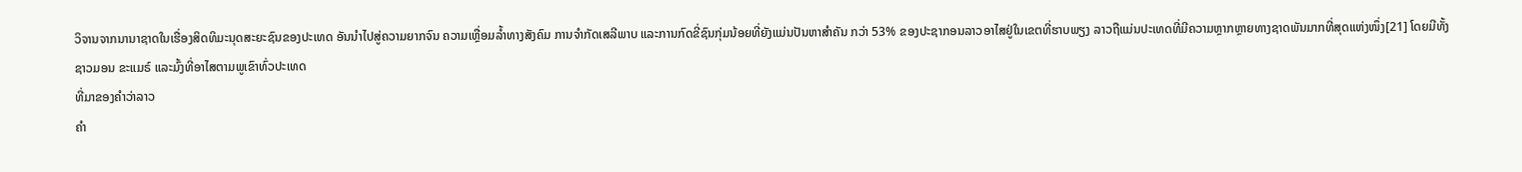ວິຈານຈາກນານາຊາດໃນເຮື່ອງສິດທິມະນຸດສະຍະຊົນຂອງປະເທດ ອັນນຳໄປສູ່ຄວາມຍາກຈົນ ຄວາມເຫຼື່ອມລ້ຳທາງສັງຄົມ ການຈຳກັດເສລີພາບ ແລະການກົດຂີ່ຊົນກຸ່ມນ້ອຍທີ່ຍັງແມ່ນປັນຫາສຳຄັນ ກວ່າ 53% ຂອງປະຊາກອນລາວອາໄສຢູ່ໃນເຂຕທີ່ຮາບພຽງ ລາວຖືແມ່ນປະເທດທີ່ມີຄວາມຫຼາກຫຼາຍທາງຊາດພັນມາກທີ່ສຸດແຫ່ງໜຶ່ງ[21] ໂດຍມີທັ້ງຊາວມອນ ຂະແມຣ໌ ແລະມົ້ງທີ່ອາໄສຕາມພູເຂົາທົ່ວປະເທດ
ທີ່ມາຂອງຄຳວ່າລາວ
ຄຳ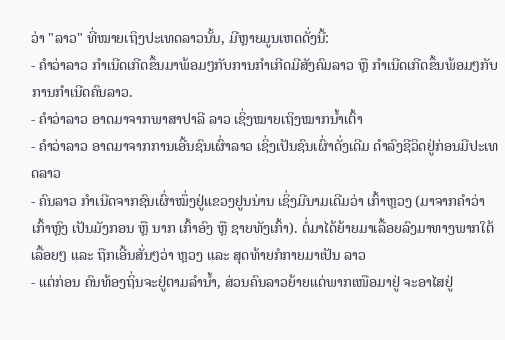ວ່າ "ລາວ" ທີ່ໝາຍເຖິງປະເທດລາວນັ້ນ, ມີຫຼາຍມູນເຫດດັ່ງນີ້:
- ຄຳວ່າລາວ ກຳເນີດເກີດຂຶ້ນມາພ້ອມໆກັບການກຳເກີດມີສັງຄົມລາວ ຫຼື ກຳເນີດເກີດຂຶ້ນພ້ອມໆກັບການກຳເນີດຄົນລາວ.
- ຄຳວ່າລາວ ອາດມາຈາກພາສາປາລີ ລາວ ເຊິ່ງໝາຍເຖິງໝາກນ້ຳເຕົ້າ
- ຄຳວ່າລາວ ອາດມາຈາກການເອີ້ນຊົນເຜົ່າລາວ ເຊິ່ງເປັນຊົນເຜົ່າດັ່ງເດີມ ດຳລົງຊີວິດຢູ່ກ່ອນມີປະເທດລາວ
- ຄົນລາວ ກຳເນີດຈາກຊົນເຜົ່າໝຶ່ງຢູ່ແຂວງຢູນນ່ານ ເຊິ່ງມີນາມເດີມວ່າ ເກົ້າຫຼວງ (ມາຈາກຄຳວ່າ ເກົ້າຫຼົງ ເປັນມັງກອນ ຫຼື ນາກ ເກົ້າອົງ ຫຼື ຊາຍທັງເກົ້າ). ຕໍ່ມາໄດ້ຍ້າຍມາເລື້ອຍລົງມາທາງພາກໃຕ້ເລື້ອຍໆ ແລະ ຖືກເອີ້ນສັ່ນໆວ່າ ຫຼວງ ແລະ ສຸດທ້າຍກໍກາຍມາເປັນ ລາວ
- ແຕ່ກ່ອນ ຄົນທ້ອງຖິ່ນຈະຢູ່ຕາມລຳນ້ຳ, ສ່ວນຄົນລາວຍ້າຍແຕ່ພາກເໜືອມາຢູ່ ຈະອາໄສຢູ່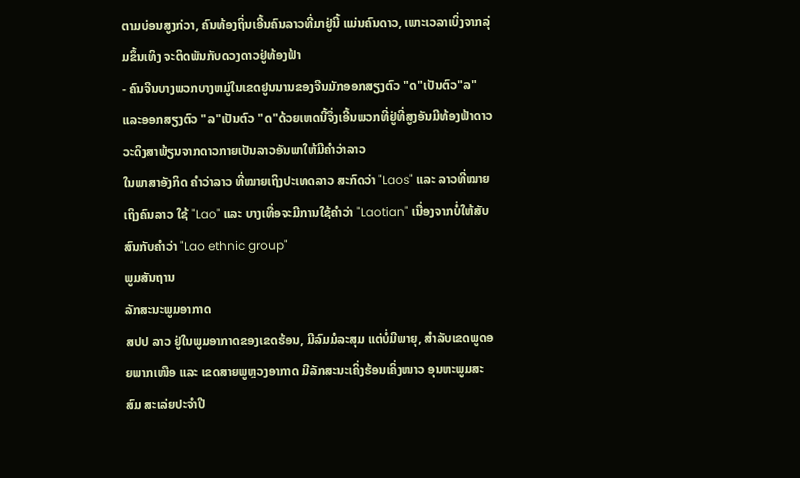ຕາມບ່ອນສູງກ່ວາ, ຄົນທ້ອງຖິ່ນເອີ້ນຄົນລາວທີ່ມາຢູ່ນີ້ ແມ່ນຄົນດາວ, ເພາະເວລາເບິ່ງຈາກລຸ່ມຂຶ້ນເທິງ ຈະຕິດພັນກັບດວງດາວຢູ່ທ້ອງຟ້າ
- ຄົນຈີນບາງພວກບາງຫມູ່ໃນເຂດຢູນນານຂອງຈີນມັກອອກສຽງຕົວ "ດ"ເປັນຕົວ"ລ"ແລະອອກສຽງຕົວ "ລ"ເປັນຕົວ "ດ"ດ້ວຍເຫດນີ້ຈຶ່ງເອີ້ນພວກທີ່ຢູ່ທີ່ສູງອັນມີທ້ອງຟ້າດາວວະດິງສາພ້ຽນຈາກດາວກາຍເປັນລາວອັນພາໃຫ້ມີຄຳວ່າລາວ
ໃນພາສາອັງກິດ ຄຳວ່າລາວ ທີ່ໝາຍເຖິງປະເທດລາວ ສະກົດວ່າ "Laos" ແລະ ລາວທີ່ໝາຍເຖິງຄົນລາວ ໃຊ້ "Lao" ແລະ ບາງເທື່ອຈະມີການໃຊ້ຄຳວ່າ "Laotian" ເນື່ອງຈາກບໍ່ໃຫ້ສັບສົນກັບຄຳວ່າ "Lao ethnic group"
ພູມສັນຖານ
ລັກສະນະພູມອາກາດ
ສປປ ລາວ ຢູ່ໃນພູມອາກາດຂອງເຂດຮ້ອນ, ມີລົມມໍລະສຸມ ແຕ່ບໍ່ມີພາຍຸ, ສຳລັບເຂດພູດອຍພາກເໜືອ ແລະ ເຂດສາຍພູຫຼວງອາກາດ ມີລັກສະນະເຄິ່ງຮ້ອນເຄິ່ງໜາວ ອຸນຫະພູມສະສົມ ສະເລ່ຍປະຈຳປີ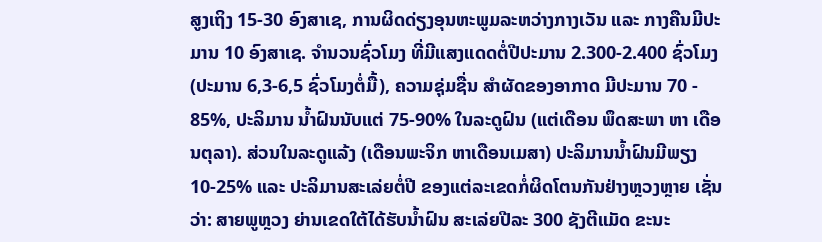ສູງເຖິງ 15-30 ອົງສາເຊ, ການຜິດດ່ຽງອຸນຫະພູມລະຫວ່າງກາງເວັນ ແລະ ກາງຄືນມີປະມານ 10 ອົງສາເຊ. ຈຳນວນຊົ່ວໂມງ ທີ່ມີແສງແດດຕໍ່ປີປະມານ 2.300-2.400 ຊົ່ວໂມງ (ປະມານ 6,3-6,5 ຊົ່ວໂມງຕ່ໍມື້), ຄວາມຊຸ່ມຊື່ນ ສຳຜັດຂອງອາກາດ ມີປະມານ 70 - 85%, ປະລິມານ ນ້ຳຝົນນັບແຕ່ 75-90% ໃນລະດູຝົນ (ແຕ່ເດືອນ ພຶດສະພາ ຫາ ເດືອນຕຸລາ). ສ່ວນໃນລະດູແລ້ງ (ເດືອນພະຈິກ ຫາເດືອນເມສາ) ປະລິມານນ້ຳຝົນມີພຽງ 10-25% ແລະ ປະລິມານສະເລ່ຍຕໍ່ປີ ຂອງແຕ່ລະເຂດກໍ່ຜິດໂຕນກັນຢ່າງຫຼວງຫຼາຍ ເຊັ່ນວ່າ: ສາຍພູຫຼວງ ຍ່ານເຂດໃຕ້ໄດ້ຮັບນ້ຳຝົນ ສະເລ່ຍປີລະ 300 ຊັງຕີແມັດ ຂະນະ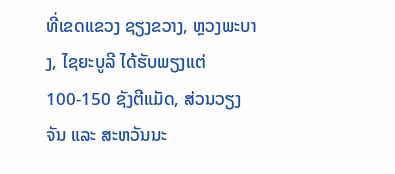ທີ່ເຂດແຂວງ ຊຽງຂວາງ, ຫຼວງພະບາງ, ໄຊຍະບູລີ ໄດ້ຮັບພຽງແຕ່ 100-150 ຊັງຕີແມັດ, ສ່ວນວຽງຈັນ ແລະ ສະຫວັນນະ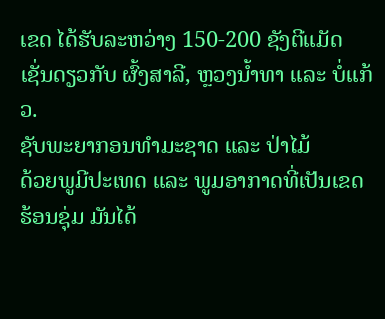ເຂດ ໄດ້ຮັບລະຫວ່າງ 150-200 ຊັງຕີແມັດ ເຊັ່ນດຽວກັບ ຜົ້ງສາລີ, ຫຼວງນ້ຳທາ ແລະ ບໍ່ແກ້ວ.
ຊັບພະຍາກອນທຳມະຊາດ ແລະ ປ່າໄມ້
ດ້ວຍພູມີປະເທດ ແລະ ພູມອາກາດທີ່ເປັນເຂດຮ້ອນຊຸ່ມ ມັນໄດ້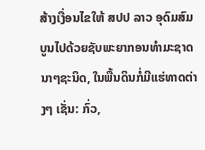ສ້າງເງື່ອນໄຂໃຫ້ ສປປ ລາວ ອຸດົມສົມບູນໄປດ້ວຍຊັບພະຍາກອນທຳມະຊາດນາໆຊະນິດ, ໃນພື້ນດິນກໍ່ມີແຮ່ທາດຕ່າງໆ ເຊັ່ນ: ກົ່ວ,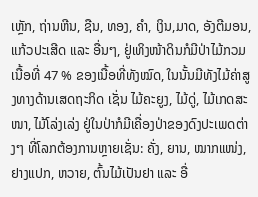ເຫຼັກ, ຖ່ານຫີນ, ຊືນ, ທອງ, ຄຳ, ເງິນ,ມາດ, ອັງຕີມອນ, ແກ້ວປະເສີດ ແລະ ອື່ນໆ, ຢູ່ເທິງໜ້າດິນກໍມີປ່າໄມ້ກວມເນື້ອທີ່ 47 % ຂອງເນື້ອທີ່ທັງໝົດ, ໃນນັ້ນມີທັງໄມ້ຄ່າສູງທາງດ້ານເສດຖະກິດ ເຊັ່ນ ໄມ້ຄະຍູງ, ໄມ້ດູ່, ໄມ້ເກດສະໜາ, ໄມ້ໂລ່ງເລ່ງ ຢູ່ໃນປ່າກໍມີເຄື່ອງປ່າຂອງດົງປະເພດຕ່າງໆ ທີ່ໂລກຕ້ອງການຫຼາຍເຊັ່ນ: ຄັ່ງ, ຍານ, ໝາກແໜ່ງ, ຢາງແປກ, ຫວາຍ, ຕົ້ນໄມ້ເປັນຢາ ແລະ ອື່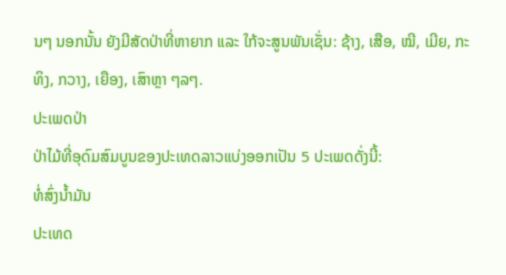ນໆ ນອກນັ້ນ ຍັງມີສັດປ່າທີ່ຫາຍາກ ແລະ ໃກ້ຈະສູນພັນເຊັ່ນ: ຊ້າງ, ເສືອ, ໝີ, ເມີຍ, ກະທິງ, ກວາງ, ເຍືອງ, ເສົາຫຼາ ໆລໆ.
ປະເພດປ່າ
ປ່າໄມ້ທີ່ອຸດົມສົມບູນຂອງປະເທດລາວແບ່ງອອກເປັນ 5 ປະເພດດັ່ງນີ້:
ທໍ່ສົ່ງນໍ້າມັນ
ປະເທດ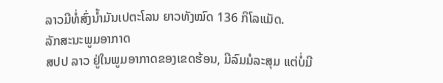ລາວມີທໍ່ສົ່ງນໍ້າມັນເປຕະໂລນ ຍາວທັງໝົດ 136 ກິໂລແມັດ.
ລັກສະນະພູມອາກາດ
ສປປ ລາວ ຢູ່ໃນພູມອາກາດຂອງເຂດຮ້ອນ, ມີລົມມໍລະສຸມ ແຕ່ບໍ່ມີ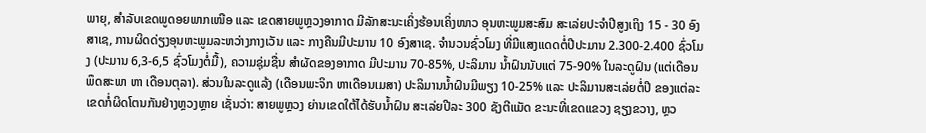ພາຍຸ, ສຳລັບເຂດພູດອຍພາກເໜືອ ແລະ ເຂດສາຍພູຫຼວງອາກາດ ມີລັກສະນະເຄິ່ງຮ້ອນເຄິ່ງໜາວ ອຸນຫະພູມສະສົມ ສະເລ່ຍປະຈຳປີສູງເຖິງ 15 - 30 ອົງສາເຊ, ການຜິດດ່ຽງອຸນຫະພູມລະຫວ່າງກາງເວັນ ແລະ ກາງຄືນມີປະມານ 10 ອົງສາເຊ. ຈຳນວນຊົ່ວໂມງ ທີ່ມີແສງແດດຕໍ່ປີປະມານ 2.300-2.400 ຊົ່ວໂມງ (ປະມານ 6,3-6,5 ຊົ່ວໂມງຕ່ໍມື້), ຄວາມຊຸ່ມຊື່ນ ສຳຜັດຂອງອາກາດ ມີປະມານ 70-85%, ປະລິມານ ນ້ຳຝົນນັບແຕ່ 75-90% ໃນລະດູຝົນ (ແຕ່ເດືອນ ພຶດສະພາ ຫາ ເດືອນຕຸລາ). ສ່ວນໃນລະດູແລ້ງ (ເດືອນພະຈິກ ຫາເດືອນເມສາ) ປະລິມານນ້ຳຝົນມີພຽງ 10-25% ແລະ ປະລິມານສະເລ່ຍຕໍ່ປີ ຂອງແຕ່ລະເຂດກໍ່ຜິດໂຕນກັນຢ່າງຫຼວງຫຼາຍ ເຊັ່ນວ່າ: ສາຍພູຫຼວງ ຍ່ານເຂດໃຕ້ໄດ້ຮັບນ້ຳຝົນ ສະເລ່ຍປີລະ 300 ຊັງຕີແມັດ ຂະນະທີ່ເຂດແຂວງ ຊຽງຂວາງ, ຫຼວ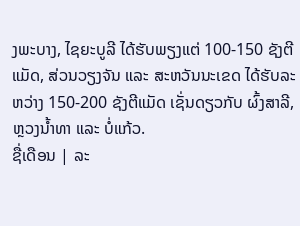ງພະບາງ, ໄຊຍະບູລີ ໄດ້ຮັບພຽງແຕ່ 100-150 ຊັງຕີແມັດ, ສ່ວນວຽງຈັນ ແລະ ສະຫວັນນະເຂດ ໄດ້ຮັບລະຫວ່າງ 150-200 ຊັງຕີແມັດ ເຊັ່ນດຽວກັບ ຜົ້ງສາລີ, ຫຼວງນ້ຳທາ ແລະ ບໍ່ແກ້ວ.
ຊື່ເດືອນ | ລະ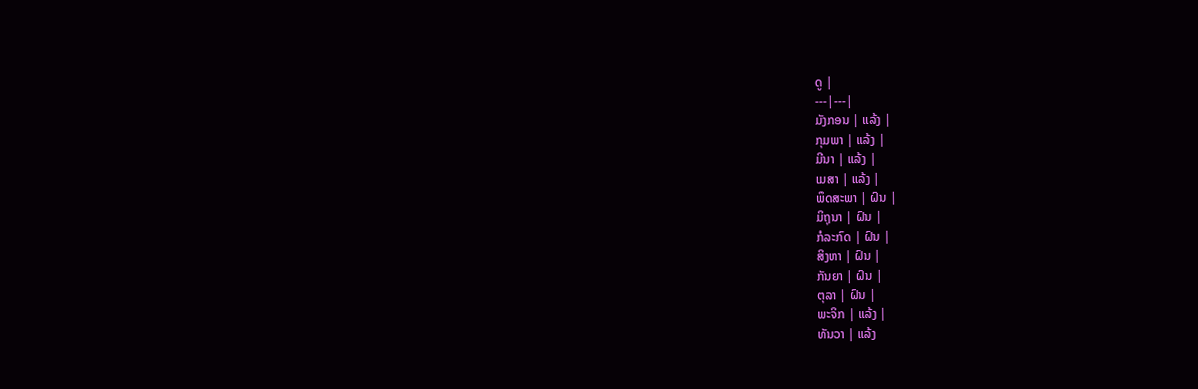ດູ |
---|---|
ມັງກອນ | ແລ້ງ |
ກຸມພາ | ແລ້ງ |
ມີນາ | ແລ້ງ |
ເມສາ | ແລ້ງ |
ພຶດສະພາ | ຝົນ |
ມິຖຸນາ | ຝົນ |
ກໍລະກົດ | ຝົນ |
ສິງຫາ | ຝົນ |
ກັນຍາ | ຝົນ |
ຕຸລາ | ຝົນ |
ພະຈິກ | ແລ້ງ |
ທັນວາ | ແລ້ງ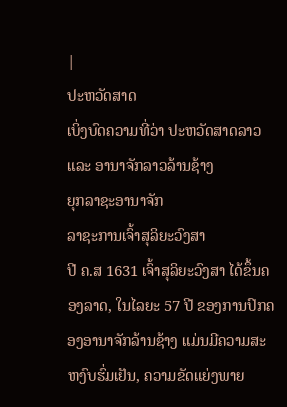|
ປະຫວັດສາດ
ເບິ່ງບົດຄວາມທີ່ວ່າ ປະຫວັດສາດລາວ ແລະ ອານາຈັກລາວລ້ານຊ້າງ
ຍຸກລາຊະອານາຈັກ
ລາຊະການເຈົ້າສຸລິຍະວົງສາ
ປີ ຄ.ສ 1631 ເຈົ້າສຸລິຍະວົງສາ ໄດ້ຂຶ້ນຄອງລາດ, ໃນໄລຍະ 57 ປີ ຂອງການປົກຄອງອານາຈັກລ້ານຊ້າງ ແມ່ນມີຄວາມສະຫງົບຮົ່ມເຢັນ, ຄວາມຂັດແຍ່ງພາຍ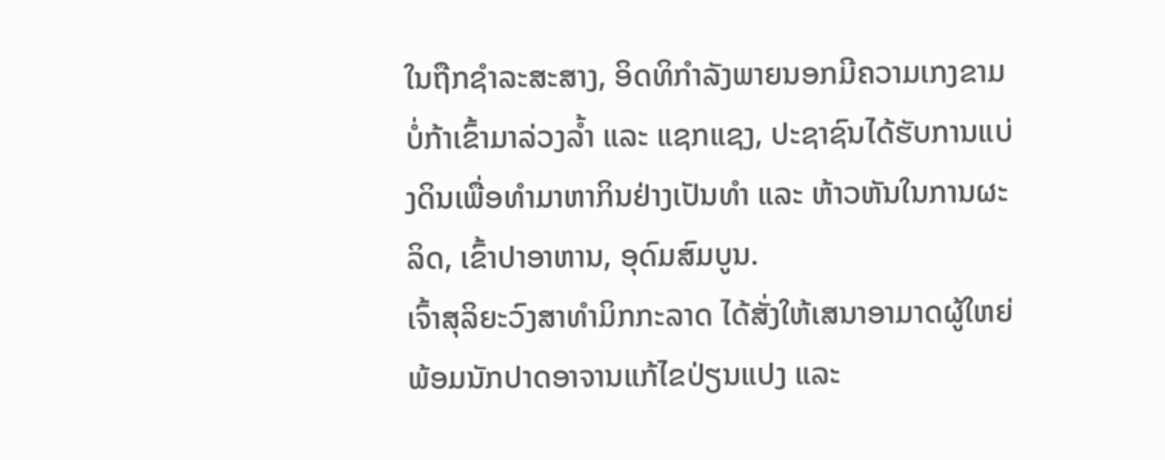ໃນຖືກຊຳລະສະສາງ, ອິດທິກຳລັງພາຍນອກມີຄວາມເກງຂາມ ບໍ່ກ້າເຂົ້າມາລ່ວງລ້ຳ ແລະ ແຊກແຊງ, ປະຊາຊົນໄດ້ຮັບການແບ່ງດິນເພື່ອທຳມາຫາກິນຢ່າງເປັນທຳ ແລະ ຫ້າວຫັນໃນການຜະລິດ, ເຂົ້າປາອາຫານ, ອຸດົມສົມບູນ.
ເຈົ້າສຸລິຍະວົງສາທຳມິກກະລາດ ໄດ້ສັ່ງໃຫ້ເສນາອາມາດຜູ້ໃຫຍ່ພ້ອມນັກປາດອາຈານແກ້ໄຂປ່ຽນແປງ ແລະ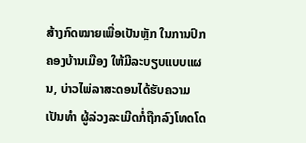ສ້າງກົດໝາຍເພື່ອເປັນຫຼັກ ໃນການປົກຄອງບ້ານເມືອງ ໃຫ້ມີລະບຽບແບບແຜນ, ບ່າວໄພ່ລາສະດອນໄດ້ຮັບຄວາມເປັນທຳ ຜູ້ລ່ວງລະເມີດກໍ່ຖືກລົງໂທດໂດ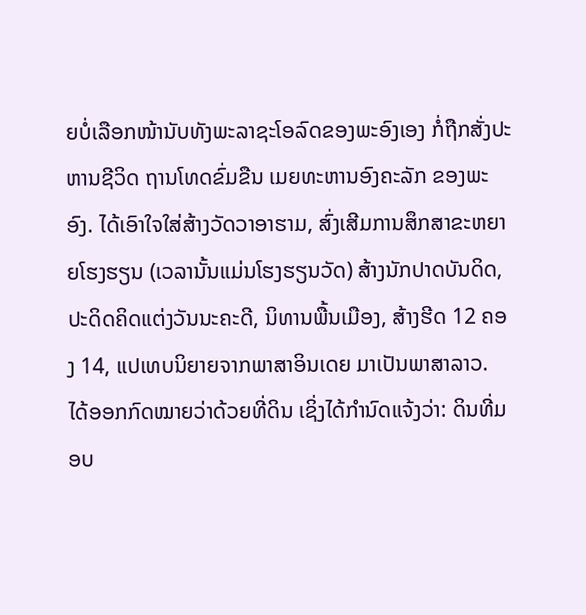ຍບໍ່ເລືອກໜ້ານັບທັງພະລາຊະໂອລົດຂອງພະອົງເອງ ກໍ່ຖືກສັ່ງປະຫານຊີວິດ ຖານໂທດຂົ່ມຂືນ ເມຍທະຫານອົງຄະລັກ ຂອງພະອົງ. ໄດ້ເອົາໃຈໃສ່ສ້າງວັດວາອາຮາມ, ສົ່ງເສີມການສຶກສາຂະຫຍາຍໂຮງຮຽນ (ເວລານັ້ນແມ່ນໂຮງຮຽນວັດ) ສ້າງນັກປາດບັນດິດ, ປະດິດຄິດແຕ່ງວັນນະຄະດີ, ນິທານພື້ນເມືອງ, ສ້າງຮີດ 12 ຄອງ 14, ແປເທບນິຍາຍຈາກພາສາອິນເດຍ ມາເປັນພາສາລາວ.
ໄດ້ອອກກົດໝາຍວ່າດ້ວຍທີ່ດິນ ເຊິ່ງໄດ້ກຳນົດແຈ້ງວ່າ: ດິນທີ່ມອບ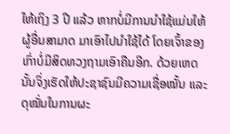ໃຫ້ເຖິງ 3 ປີ ແລ້ວ ຫາກບໍ່ມີການນຳໃຊ້ແມ່ນໃຫ້ຜູ້ອື່ນສາມາດ ມາເອົາໄປນຳໃຊ້ໄດ້ ໂດຍເຈົ້າຂອງເກົ່າບໍ່ມີສິດທວງຖາມເອົາຄືນອີກ. ດ້ວຍເຫດນັ້ນຈິ່ງເຮັດໃຫ້ປະຊາຊົນມີຄວາມເຊື່ອໝັ້ນ ແລະ ດຸໝັ່ນໃນການຜະ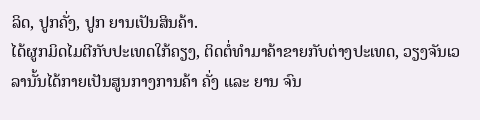ລິດ, ປູກຄັ່ງ, ປູກ ຍານເປັນສິນຄ້າ.
ໄດ້ຜູກມິດໄມຕີກັບປະເທດໃກ້ຄຽງ, ຕິດຕໍ່ທຳມາຄ້າຂາຍກັບຕ່າງປະເທດ, ວຽງຈັນເວລານັ້ນໄດ້ກາຍເປັນສູນກາງການຄ້າ ຄັ່ງ ແລະ ຍານ ຈົນ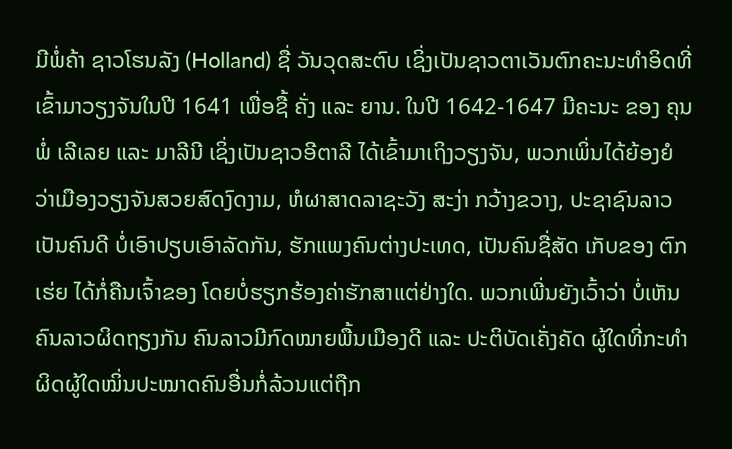ມີພໍ່ຄ້າ ຊາວໂຮນລັງ (Holland) ຊື່ ວັນວຸດສະຕົບ ເຊິ່ງເປັນຊາວຕາເວັນຕົກຄະນະທຳອິດທີ່ເຂົ້າມາວຽງຈັນໃນປີ 1641 ເພື່ອຊື້ ຄັ່ງ ແລະ ຍານ. ໃນປີ 1642-1647 ມີຄະນະ ຂອງ ຄຸນພໍ່ ເລີເລຍ ແລະ ມາລີນີ ເຊິ່ງເປັນຊາວອີຕາລີ ໄດ້ເຂົ້າມາເຖິງວຽງຈັນ, ພວກເພິ່ນໄດ້ຍ້ອງຍໍວ່າເມືອງວຽງຈັນສວຍສົດງົດງາມ, ຫໍຜາສາດລາຊະວັງ ສະງ່າ ກວ້າງຂວາງ, ປະຊາຊົນລາວເປັນຄົນດີ ບໍ່ເອົາປຽບເອົາລັດກັນ, ຮັກແພງຄົນຕ່າງປະເທດ, ເປັນຄົນຊື່ສັດ ເກັບຂອງ ຕົກເຮ່ຍ ໄດ້ກໍ່ຄືນເຈົ້າຂອງ ໂດຍບໍ່ຮຽກຮ້ອງຄ່າຮັກສາແຕ່ຢ່າງໃດ. ພວກເພີ່ນຍັງເວົ້າວ່າ ບໍ່ເຫັນຄົນລາວຜິດຖຽງກັນ ຄົນລາວມີກົດໝາຍພື້ນເມືອງດີ ແລະ ປະຕິບັດເຄັ່ງຄັດ ຜູ້ໃດທີ່ກະທຳຜິດຜູ້ໃດໝິ່ນປະໝາດຄົນອື່ນກໍ່ລ້ວນແຕ່ຖືກ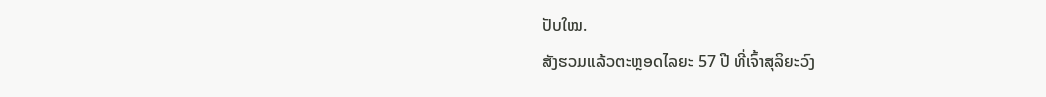ປັບໃໝ.
ສັງຮວມແລ້ວຕະຫຼອດໄລຍະ 57 ປີ ທີ່ເຈົ້າສຸລິຍະວົງ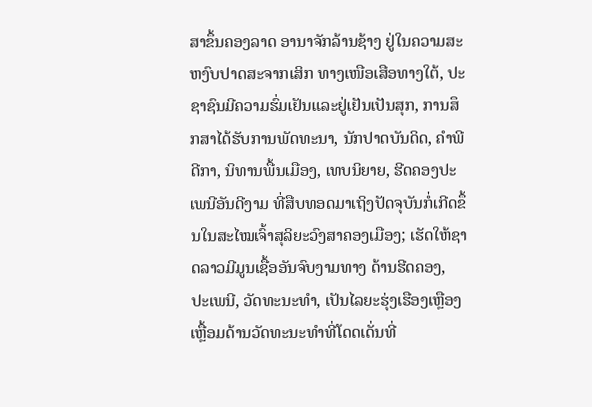ສາຂຶ້ນຄອງລາດ ອານາຈັກລ້ານຊ້າງ ຢູ່ໃນຄວາມສະຫງົບປາດສະຈາກເສິກ ທາງເໜືອເສືອທາງໃຕ້, ປະຊາຊົນມີຄວາມຮົ່ມເຢັນແລະຢູ່ເຢັນເປັນສຸກ, ການສຶກສາໄດ້ຮັບການພັດທະນາ, ນັກປາດບັນດິດ, ຄຳພີດີກາ, ນິທານພື້ນເມືອງ, ເທບນິຍາຍ, ຮີດຄອງປະເພນີອັນດີງາມ ທີ່ສືບທອດມາເຖິງປັດຈຸບັນກໍ່ເກີດຂຶ້ນໃນສະໄໝເຈົ້າສຸລິຍະວົງສາຄອງເມືອງ; ເຮັດໃຫ້ຊາດລາວມີມູນເຊື້ອອັນຈົບງາມທາງ ດ້ານຮີດຄອງ, ປະເພນີ, ວັດທະນະທຳ, ເປັນໄລຍະຮຸ່ງເຮືອງເຫຼືອງເຫຼື້ອມດ້ານວັດທະນະທຳທີ່ໂດດເດັ່ນທີ່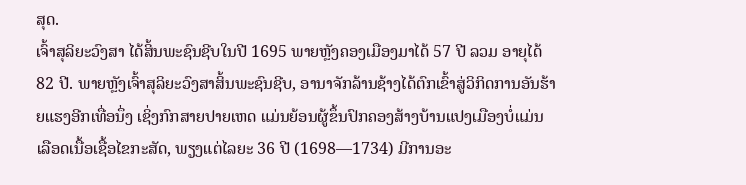ສຸດ.
ເຈົ້າສຸລິຍະວົງສາ ໄດ້ສິ້ນພະຊົນຊີບໃນປີ 1695 ພາຍຫຼັງຄອງເມືອງມາໄດ້ 57 ປີ ລວມ ອາຍຸໄດ້ 82 ປີ. ພາຍຫຼັງເຈົ້າສຸລິຍະວົງສາສິ້ນພະຊົນຊີບ, ອານາຈັກລ້ານຊ້າງໄດ້ຕົກເຂົ້າສູ່ວິກິດການອັນຮ້າຍແຮງອີກເທື່ອນຶ່ງ ເຊິ່ງກົກສາຍປາຍເຫດ ແມ່ນຍ້ອນຜູ້ຂຶ້ນປົກຄອງສ້າງບ້ານແປງເມືອງບໍ່ແມ່ນເລືອດເນື້ອເຊື້ອໄຂກະສັດ, ພຽງແຕ່ໄລຍະ 36 ປີ (1698—1734) ມີການອະ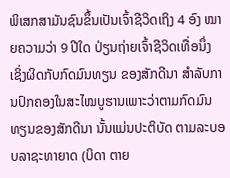ພິເສກສາມັນຊົນຂຶ້ນເປັນເຈົ້າຊີວິດເຖິງ 4 ອົງ ໝາຍຄວາມວ່າ 9 ປີໃດ ປ່ຽນຖ່າຍເຈົ້າຊີວິດເທື່ອນຶ່ງ ເຊິ່ງຜິດກັບກົດມົນທຽນ ຂອງສັກດີນາ ສຳລັບການປົກຄອງໃນສະໄໝບູຮານເພາະວ່າຕາມກົດມົນທຽນຂອງສັກດີນາ ນັ້ນແມ່ນປະຕິບັດ ຕາມລະບອບລາຊະທາຍາດ (ບິດາ ຕາຍ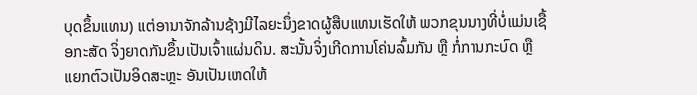ບຸດຂຶ້ນແທນ) ແຕ່ອານາຈັກລ້ານຊ້າງມີໄລຍະນຶ່ງຂາດຜູ້ສືບແທນເຮັດໃຫ້ ພວກຂຸນນາງທີ່ບໍ່ແມ່ນເຊື້ອກະສັດ ຈິ່ງຍາດກັນຂຶ້ນເປັນເຈົ້າແຜ່ນດິນ. ສະນັ້ນຈິ່ງເກີດການໂຄ່ນລົ້ມກັນ ຫຼື ກໍ່ການກະບົດ ຫຼື ແຍກຕົວເປັນອິດສະຫຼະ ອັນເປັນເຫດໃຫ້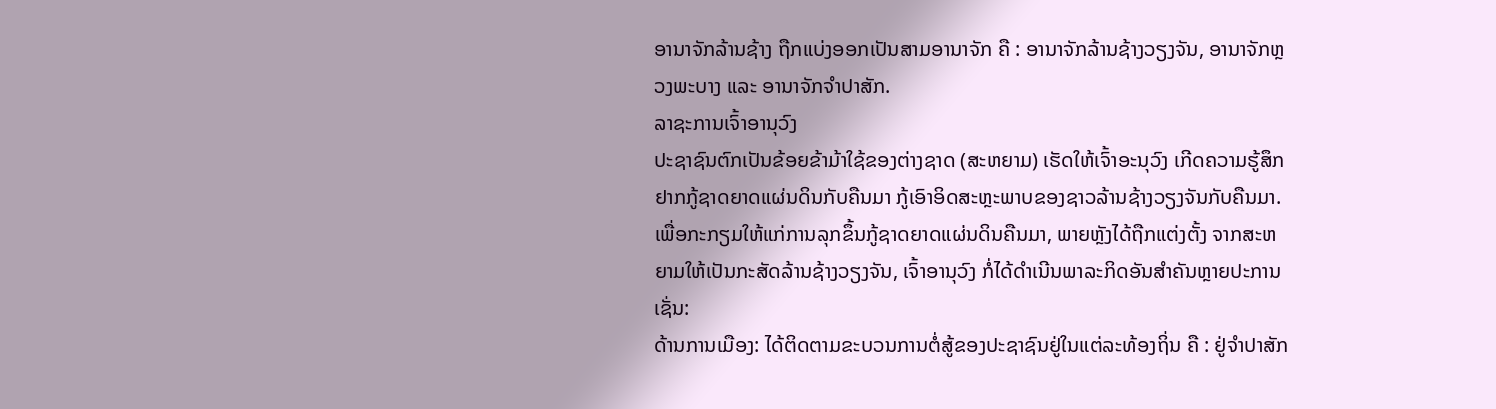ອານາຈັກລ້ານຊ້າງ ຖືກແບ່ງອອກເປັນສາມອານາຈັກ ຄື : ອານາຈັກລ້ານຊ້າງວຽງຈັນ, ອານາຈັກຫຼວງພະບາງ ແລະ ອານາຈັກຈຳປາສັກ.
ລາຊະການເຈົ້າອານຸວົງ
ປະຊາຊົນຕົກເປັນຂ້ອຍຂ້າມ້າໃຊ້ຂອງຕ່າງຊາດ (ສະຫຍາມ) ເຮັດໃຫ້ເຈົ້າອະນຸວົງ ເກີດຄວາມຮູ້ສຶກຢາກກູ້ຊາດຍາດແຜ່ນດິນກັບຄືນມາ ກູ້ເອົາອິດສະຫຼະພາບຂອງຊາວລ້ານຊ້າງວຽງຈັນກັບຄືນມາ. ເພື່ອກະກຽມໃຫ້ແກ່ການລຸກຂຶ້ນກູ້ຊາດຍາດແຜ່ນດິນຄືນມາ, ພາຍຫຼັງໄດ້ຖືກແຕ່ງຕັ້ງ ຈາກສະຫຍາມໃຫ້ເປັນກະສັດລ້ານຊ້າງວຽງຈັນ, ເຈົ້າອານຸວົງ ກໍ່ໄດ້ດຳເນີນພາລະກິດອັນສຳຄັນຫຼາຍປະການ ເຊັ່ນ:
ດ້ານການເມືອງ: ໄດ້ຕິດຕາມຂະບວນການຕໍ່ສູ້ຂອງປະຊາຊົນຢູ່ໃນແຕ່ລະທ້ອງຖິ່ນ ຄື : ຢູ່ຈຳປາສັກ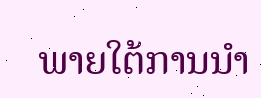ພາຍໃຕ້ການນຳ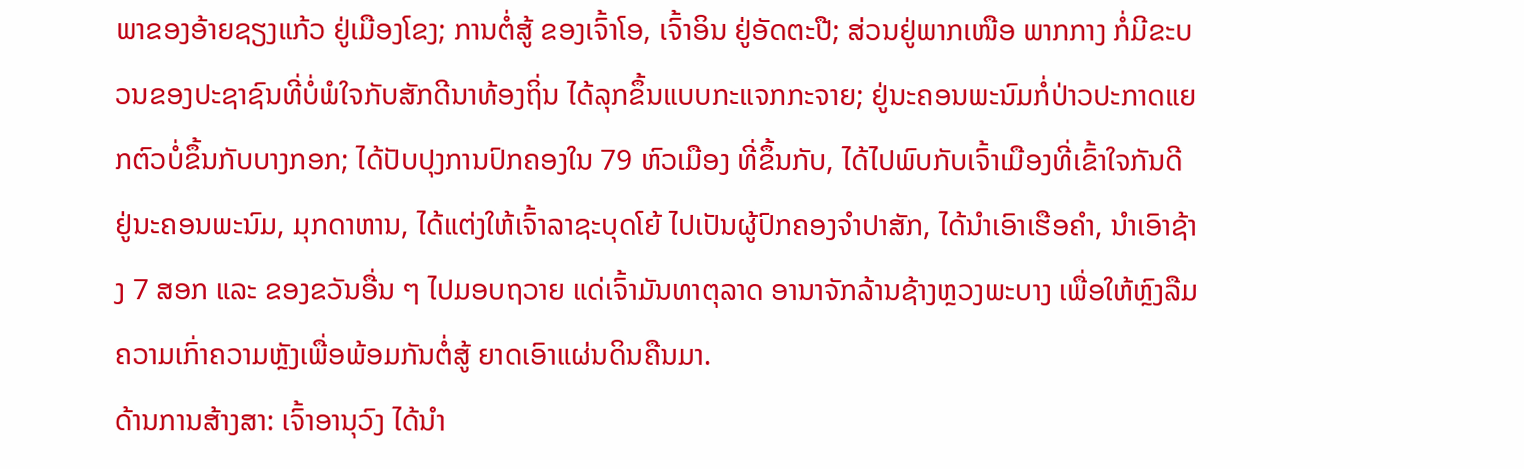ພາຂອງອ້າຍຊຽງແກ້ວ ຢູ່ເມືອງໂຂງ; ການຕໍ່ສູ້ ຂອງເຈົ້າໂອ, ເຈົ້າອິນ ຢູ່ອັດຕະປື; ສ່ວນຢູ່ພາກເໜືອ ພາກກາງ ກໍ່ມີຂະບວນຂອງປະຊາຊົນທີ່ບໍ່ພໍໃຈກັບສັກດີນາທ້ອງຖິ່ນ ໄດ້ລຸກຂຶ້ນແບບກະແຈກກະຈາຍ; ຢູ່ນະຄອນພະນົມກໍ່ປ່າວປະກາດແຍກຕົວບໍ່ຂຶ້ນກັບບາງກອກ; ໄດ້ປັບປຸງການປົກຄອງໃນ 79 ຫົວເມືອງ ທີ່ຂຶ້ນກັບ, ໄດ້ໄປພົບກັບເຈົ້າເມືອງທີ່ເຂົ້າໃຈກັນດີຢູ່ນະຄອນພະນົມ, ມຸກດາຫານ, ໄດ້ແຕ່ງໃຫ້ເຈົ້າລາຊະບຸດໂຍ້ ໄປເປັນຜູ້ປົກຄອງຈຳປາສັກ, ໄດ້ນຳເອົາເຮືອຄຳ, ນຳເອົາຊ້າງ 7 ສອກ ແລະ ຂອງຂວັນອື່ນ ໆ ໄປມອບຖວາຍ ແດ່ເຈົ້າມັນທາຕຸລາດ ອານາຈັກລ້ານຊ້າງຫຼວງພະບາງ ເພື່ອໃຫ້ຫຼົງລືມຄວາມເກົ່າຄວາມຫຼັງເພື່ອພ້ອມກັນຕໍ່ສູ້ ຍາດເອົາແຜ່ນດິນຄືນມາ.
ດ້ານການສ້າງສາ: ເຈົ້າອານຸວົງ ໄດ້ນຳ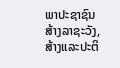ພາປະຊາຊົນສ້າງລາຊະວັງ, ສ້າງແລະປະຕິ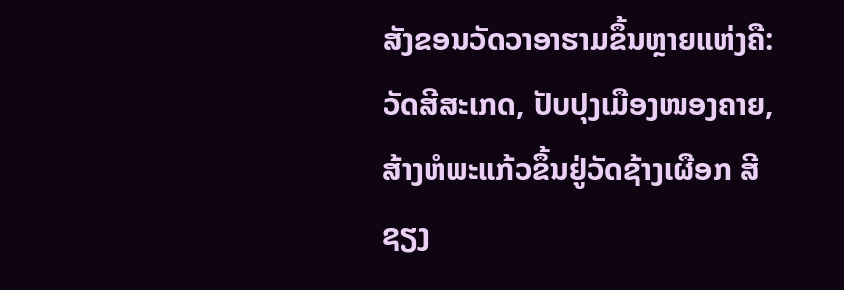ສັງຂອນວັດວາອາຮາມຂຶ້ນຫຼາຍແຫ່ງຄື: ວັດສີສະເກດ, ປັບປຸງເມືອງໜອງຄາຍ, ສ້າງຫໍພະແກ້ວຂຶ້ນຢູ່ວັດຊ້າງເຜືອກ ສີຊຽງ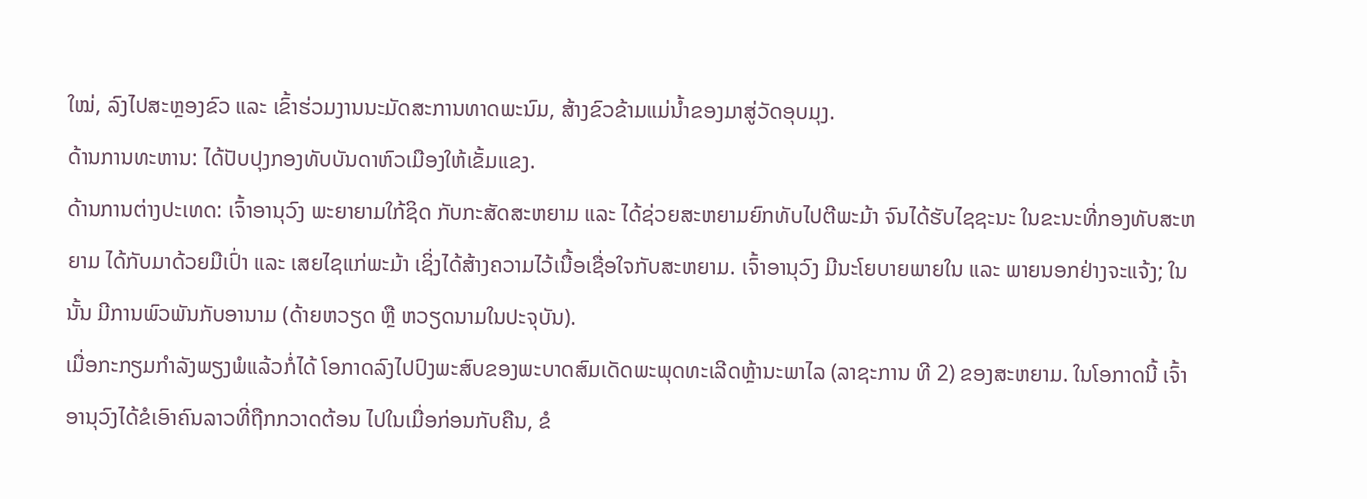ໃໝ່, ລົງໄປສະຫຼອງຂົວ ແລະ ເຂົ້າຮ່ວມງານນະມັດສະການທາດພະນົມ, ສ້າງຂົວຂ້າມແມ່ນ້ຳຂອງມາສູ່ວັດອຸບມຸງ.
ດ້ານການທະຫານ: ໄດ້ປັບປຸງກອງທັບບັນດາຫົວເມືອງໃຫ້ເຂັ້ມແຂງ.
ດ້ານການຕ່າງປະເທດ: ເຈົ້າອານຸວົງ ພະຍາຍາມໃກ້ຊິດ ກັບກະສັດສະຫຍາມ ແລະ ໄດ້ຊ່ວຍສະຫຍາມຍົກທັບໄປຕີພະມ້າ ຈົນໄດ້ຮັບໄຊຊະນະ ໃນຂະນະທີ່ກອງທັບສະຫຍາມ ໄດ້ກັບມາດ້ວຍມືເປົ່າ ແລະ ເສຍໄຊແກ່ພະມ້າ ເຊິ່ງໄດ້ສ້າງຄວາມໄວ້ເນື້ອເຊື່ອໃຈກັບສະຫຍາມ. ເຈົ້າອານຸວົງ ມີນະໂຍບາຍພາຍໃນ ແລະ ພາຍນອກຢ່າງຈະແຈ້ງ; ໃນນັ້ນ ມີການພົວພັນກັບອານາມ (ດ້າຍຫວຽດ ຫຼື ຫວຽດນາມໃນປະຈຸບັນ).
ເມື່ອກະກຽມກຳລັງພຽງພໍແລ້ວກໍ່ໄດ້ ໂອກາດລົງໄປປົງພະສົບຂອງພະບາດສົມເດັດພະພຸດທະເລີດຫຼ້ານະພາໄລ (ລາຊະການ ທີ 2) ຂອງສະຫຍາມ. ໃນໂອກາດນີ້ ເຈົ້າອານຸວົງໄດ້ຂໍເອົາຄົນລາວທີ່ຖືກກວາດຕ້ອນ ໄປໃນເມື່ອກ່ອນກັບຄືນ, ຂໍ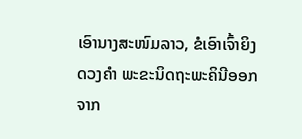ເອົານາງສະໜົມລາວ, ຂໍເອົາເຈົ້າຍິງດວງຄຳ ພະຂະນິດຖະພະຄິນີອອກຈາກ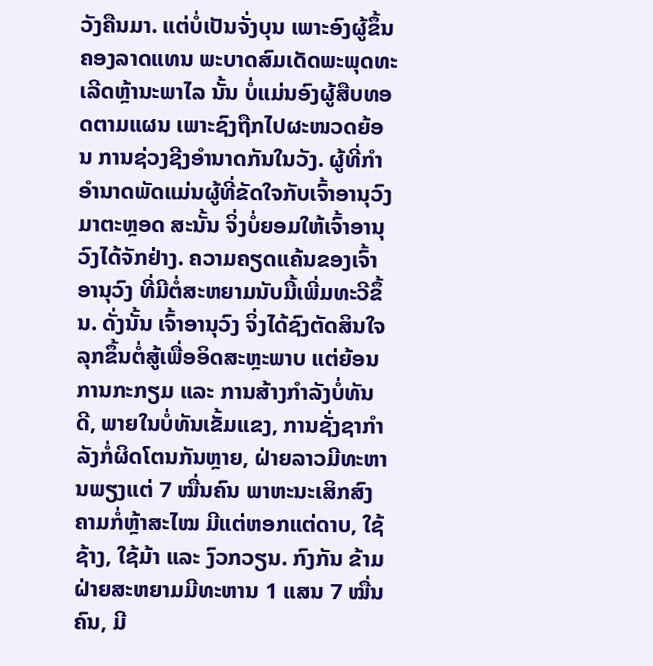ວັງຄືນມາ. ແຕ່ບໍ່ເປັນຈັ່ງບຸນ ເພາະອົງຜູ້ຂຶ້ນຄອງລາດແທນ ພະບາດສົມເດັດພະພຸດທະເລີດຫຼ້ານະພາໄລ ນັ້ນ ບໍ່ແມ່ນອົງຜູ້ສືບທອດຕາມແຜນ ເພາະຊົງຖືກໄປຜະໜວດຍ້ອນ ການຊ່ວງຊີງອຳນາດກັນໃນວັງ. ຜູ້ທີ່ກຳອຳນາດພັດແມ່ນຜູ້ທີ່ຂັດໃຈກັບເຈົ້າອານຸວົງມາຕະຫຼອດ ສະນັ້ນ ຈິ່ງບໍ່ຍອມໃຫ້ເຈົ້າອານຸວົງໄດ້ຈັກຢ່າງ. ຄວາມຄຽດແຄ້ນຂອງເຈົ້າອານຸວົງ ທີ່ມີຕໍ່ສະຫຍາມນັບມື້ເພີ່ມທະວີຂຶ້ນ. ດັ່ງນັ້ນ ເຈົ້າອານຸວົງ ຈິ່ງໄດ້ຊົງຕັດສິນໃຈລຸກຂຶ້ນຕໍ່ສູ້ເພື່ອອິດສະຫຼະພາບ ແຕ່ຍ້ອນການກະກຽມ ແລະ ການສ້າງກຳລັງບໍ່ທັນດີ, ພາຍໃນບໍ່ທັນເຂັ້ມແຂງ, ການຊັ່ງຊາກຳລັງກໍ່ຜິດໂຕນກັນຫຼາຍ, ຝ່າຍລາວມີທະຫານພຽງແຕ່ 7 ໝື່ນຄົນ ພາຫະນະເສິກສົງຄາມກໍ່ຫຼ້າສະໄໝ ມີແຕ່ຫອກແຕ່ດາບ, ໃຊ້ຊ້າງ, ໃຊ້ມ້າ ແລະ ງົວກວຽນ. ກົງກັນ ຂ້າມຝ່າຍສະຫຍາມມີທະຫານ 1 ແສນ 7 ໝື່ນຄົນ, ມີ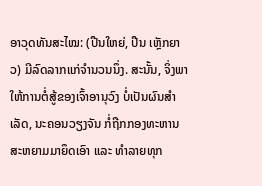ອາວຸດທັນສະໄໝ: (ປືນໃຫຍ່, ປືນ ເຫຼັກຍາວ) ມີລົດລາກແກ່ຈຳນວນນຶ່ງ. ສະນັ້ນ, ຈິ່ງພາໃຫ້ການຕໍ່ສູ້ຂອງເຈົ້າອານຸວົງ ບໍ່ເປັນຜົນສຳເລັດ, ນະຄອນວຽງຈັນ ກໍ່ຖືກກອງທະຫານສະຫຍາມມາຍຶດເອົາ ແລະ ທຳລາຍທຸກ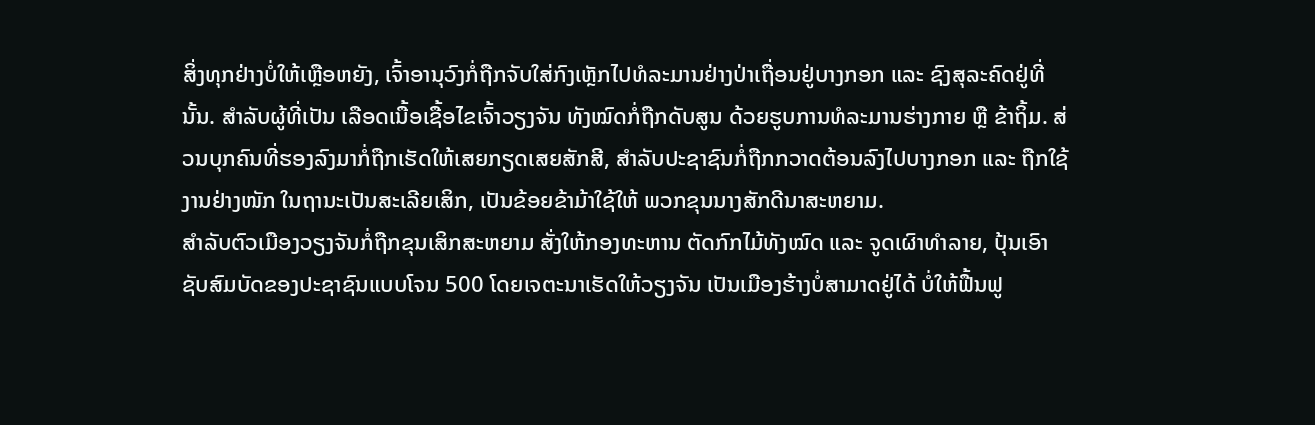ສິ່ງທຸກຢ່າງບໍ່ໃຫ້ເຫຼືອຫຍັງ, ເຈົ້າອານຸວົງກໍ່ຖືກຈັບໃສ່ກົງເຫຼັກໄປທໍລະມານຢ່າງປ່າເຖື່ອນຢູ່ບາງກອກ ແລະ ຊົງສຸລະຄົດຢູ່ທີ່ນັ້ນ. ສຳລັບຜູ້ທີ່ເປັນ ເລືອດເນື້ອເຊື້ອໄຂເຈົ້າວຽງຈັນ ທັງໝົດກໍ່ຖືກດັບສູນ ດ້ວຍຮູບການທໍລະມານຮ່າງກາຍ ຫຼື ຂ້າຖິ້ມ. ສ່ວນບຸກຄົນທີ່ຮອງລົງມາກໍ່ຖືກເຮັດໃຫ້ເສຍກຽດເສຍສັກສີ, ສຳລັບປະຊາຊົນກໍ່ຖືກກວາດຕ້ອນລົງໄປບາງກອກ ແລະ ຖືກໃຊ້ງານຢ່າງໜັກ ໃນຖານະເປັນສະເລີຍເສິກ, ເປັນຂ້ອຍຂ້າມ້າໃຊ້ໃຫ້ ພວກຂຸນນາງສັກດີນາສະຫຍາມ.
ສຳລັບຕົວເມືອງວຽງຈັນກໍ່ຖືກຂຸນເສິກສະຫຍາມ ສັ່ງໃຫ້ກອງທະຫານ ຕັດກົກໄມ້ທັງໝົດ ແລະ ຈູດເຜົາທຳລາຍ, ປຸ້ນເອົາຊັບສົມບັດຂອງປະຊາຊົນແບບໂຈນ 500 ໂດຍເຈຕະນາເຮັດໃຫ້ວຽງຈັນ ເປັນເມືອງຮ້າງບໍ່ສາມາດຢູ່ໄດ້ ບໍ່ໃຫ້ຟື້ນຟູ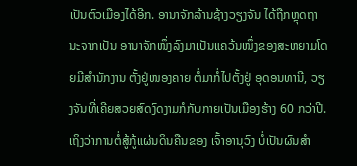ເປັນຕົວເມືອງໄດ້ອີກ. ອານາຈັກລ້ານຊ້າງວຽງຈັນ ໄດ້ຖືກຫຼຸດຖານະຈາກເປັນ ອານາຈັກໜຶ່ງລົງມາເປັນແຄວ້ນໜຶ່ງຂອງສະຫຍາມໂດຍມີສຳນັກງານ ຕັ້ງຢູ່ໜອງຄາຍ ຕໍ່ມາກໍ່ໄປຕັ້ງຢູ່ ອຸດອນທານີ, ວຽງຈັນທີ່ເຄີຍສວຍສົດງົດງາມກໍກັບກາຍເປັນເມືອງຮ້າງ 60 ກວ່າປີ.
ເຖິງວ່າການຕໍ່ສູ້ກູ້ແຜ່ນດິນຄືນຂອງ ເຈົ້າອານຸວົງ ບໍ່ເປັນຜົນສຳ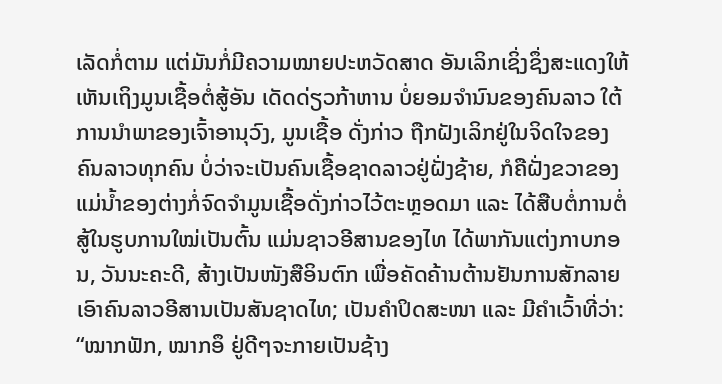ເລັດກໍ່ຕາມ ແຕ່ມັນກໍ່ມີຄວາມໝາຍປະຫວັດສາດ ອັນເລິກເຊິ່ງຊຶ່ງສະແດງໃຫ້ເຫັນເຖິງມູນເຊື້ອຕໍ່ສູ້ອັນ ເດັດດ່ຽວກ້າຫານ ບໍ່ຍອມຈຳນົນຂອງຄົນລາວ ໃຕ້ການນຳພາຂອງເຈົ້າອານຸວົງ, ມູນເຊື້ອ ດັ່ງກ່າວ ຖືກຝັງເລິກຢູ່ໃນຈິດໃຈຂອງຄົນລາວທຸກຄົນ ບໍ່ວ່າຈະເປັນຄົນເຊື້ອຊາດລາວຢູ່ຝັ່ງຊ້າຍ, ກໍຄືຝັ່ງຂວາຂອງແມ່ນ້ຳຂອງຕ່າງກໍ່ຈົດຈຳມູນເຊື້ອດັ່ງກ່າວໄວ້ຕະຫຼອດມາ ແລະ ໄດ້ສືບຕໍ່ການຕໍ່ສູ້ໃນຮູບການໃໝ່ເປັນຕົ້ນ ແມ່ນຊາວອີສານຂອງໄທ ໄດ້ພາກັນແຕ່ງກາບກອນ, ວັນນະຄະດີ, ສ້າງເປັນໜັງສືອິນຕົກ ເພື່ອຄັດຄ້ານຕ້ານຢັນການສັກລາຍ ເອົາຄົນລາວອີສານເປັນສັນຊາດໄທ; ເປັນຄຳປິດສະໜາ ແລະ ມີຄຳເວົ້າທີ່ວ່າ: “ໝາກຟັກ, ໝາກອຶ ຢູ່ດີໆຈະກາຍເປັນຊ້າງ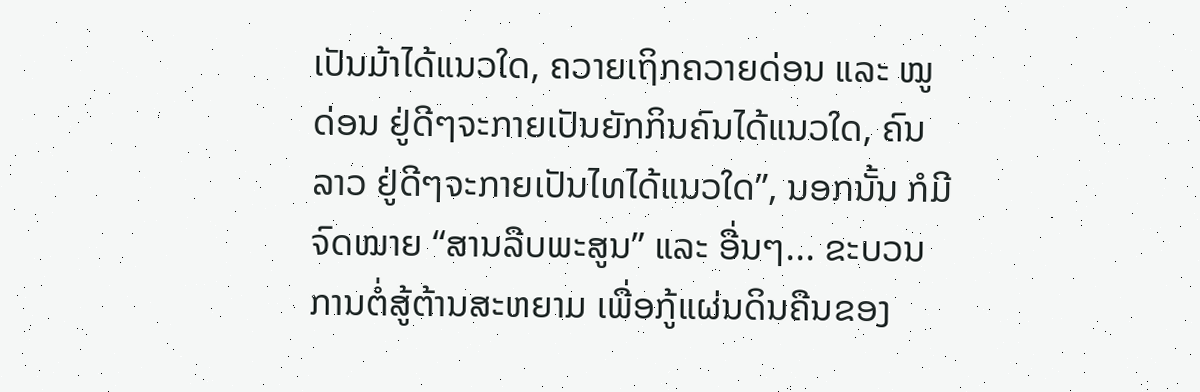ເປັນມ້າໄດ້ແນວໃດ, ຄວາຍເຖິກຄວາຍດ່ອນ ແລະ ໝູດ່ອນ ຢູ່ດີໆຈະກາຍເປັນຍັກກິນຄົນໄດ້ແນວໃດ, ຄົນລາວ ຢູ່ດີໆຈະກາຍເປັນໄທໄດ້ແນວໃດ”, ນອກນັ້ນ ກໍມີຈົດໝາຍ “ສານລືບພະສູນ” ແລະ ອື່ນໆ... ຂະບວນການຕໍ່ສູ້ຕ້ານສະຫຍາມ ເພື່ອກູ້ແຜ່ນດິນຄືນຂອງ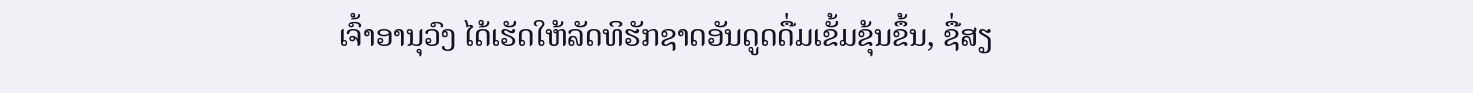ເຈົ້າອານຸວົງ ໄດ້ເຮັດໃຫ້ລັດທິຮັກຊາດອັນດູດດື່ມເຂັ້ມຂຸ້ນຂຶ້ນ, ຊື່ສຽ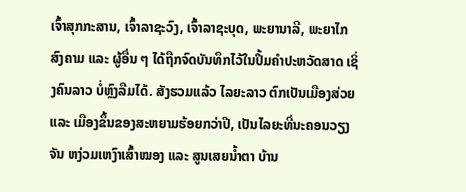ເຈົ້າສຸກກະສານ, ເຈົ້າລາຊະວົງ, ເຈົ້າລາຊະບຸດ, ພະຍານາລີ, ພະຍາໄກສົງຄາມ ແລະ ຜູ້ອື່ນ ໆ ໄດ້ຖືກຈົດບັນທຶກໄວ້ໃນປຶ້ມຄຳປະຫວັດສາດ ເຊິ່ງຄົນລາວ ບໍ່ຫຼົງລືມໄດ້. ສັງຮວມແລ້ວ ໄລຍະລາວ ຕົກເປັນເມືອງສ່ວຍ ແລະ ເມືອງຂຶ້ນຂອງສະຫຍາມຮ້ອຍກວ່າປີ, ເປັນໄລຍະທີ່ນະຄອນວຽງຈັນ ຫງ່ວມເຫງົາເສົ້າໝອງ ແລະ ສູນເສຍນ້ຳຕາ ບ້ານ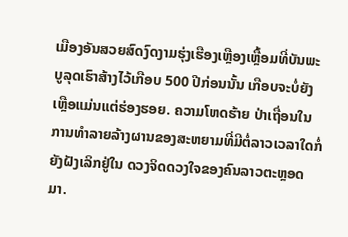ເມືອງອັນສວຍສົດງົດງາມຮຸ່ງເຮືອງເຫຼືອງເຫຼື້ອມທີ່ບັນພະບູລຸດເຮົາສ້າງໄວ້ເກືອບ 500 ປີກ່ອນນັ້ນ ເກືອບຈະບໍ່ຍັງເຫຼືອແມ່ນແຕ່ຮ່ອງຮອຍ. ຄວາມໂຫດຮ້າຍ ປ່າເຖື່ອນໃນການທຳລາຍລ້າງຜານຂອງສະຫຍາມທີ່ມີຕໍ່ລາວເວລາໃດກໍ່ຍັງຝັງເລິກຢູ່ໃນ ດວງຈິດດວງໃຈຂອງຄົນລາວຕະຫຼອດມາ.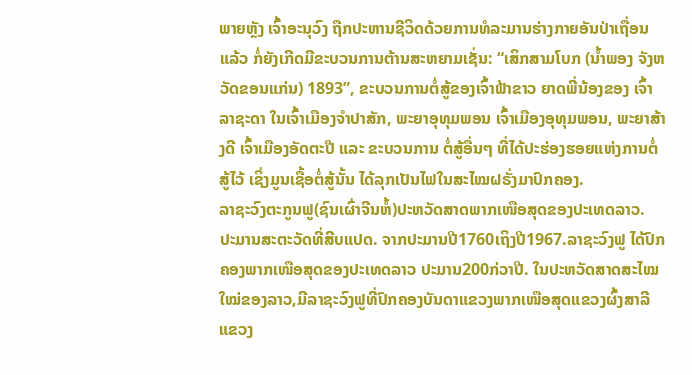ພາຍຫຼັງ ເຈົ້າອະນຸວົງ ຖືກປະຫານຊີວິດດ້ວຍການທໍລະມານຮ່າງກາຍອັນປ່າເຖື່ອນແລ້ວ ກໍ່ຍັງເກີດມີຂະບວນການຕ້ານສະຫຍາມເຊັ່ນ: “ເສິກສາມໂບກ (ນ້ຳພອງ ຈັງຫວັດຂອນແກ່ນ) 1893”, ຂະບວນການຕໍ່ສູ້ຂອງເຈົ້າຟ້າຂາວ ຍາດພີ່ນ້ອງຂອງ ເຈົ້າລາຊະດາ ໃນເຈົ້າເມືອງຈຳປາສັກ, ພະຍາອຸທຸມພອນ ເຈົ້າເມືອງອຸທຸມພອນ, ພະຍາສ້າງດີ ເຈົ້າເມືອງອັດຕະປື ແລະ ຂະບວນການ ຕໍ່ສູ້ອື່ນໆ ທີ່ໄດ້ປະຮ່ອງຮອຍແຫ່ງການຕໍ່ສູ້ໄວ້ ເຊິ່ງມູນເຊື້ອຕໍ່ສູ້ນັ້ນ ໄດ້ລຸກເປັນໄຟໃນສະໄໝຝຣັ່ງມາປົກຄອງ.
ລາຊະວົງຕະກູນຟູ(ຊົນເຜົ່າຈີນຫໍ້)ປະຫວັດສາດພາກເໜືອສຸດຂອງປະເທດລາວ.
ປະມານສະຕະວັດທີ່ສີບແປດ. ຈາກປະມານປີ1760ເຖິງປີ1967.ລາຊະວົງຟູ ໄດ້ປົກຄອງພາກເໜືອສຸດຂອງປະເທດລາວ ປະມານ200ກ່ວາປີ. ໃນປະຫວັດສາດສະໄໝໃໝ່ຂອງລາວ,ມີລາຊະວົງຟູທີ່ປົກຄອງບັນດາແຂວງພາກເໜືອສຸດແຂວງຜົ້ງສາລີແຂວງ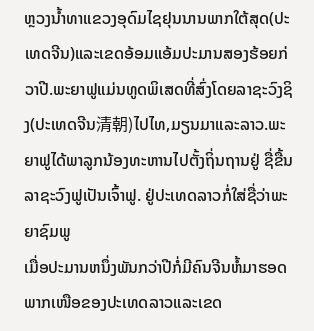ຫຼວງນໍ້າທາແຂວງອຸດົມໄຊຢຸນນານພາກໃຕ້ສຸດ(ປະເທດຈີນ)ແລະເຂດອ້ອມແອ້ມປະມານສອງຮ້ອຍກ່ວາປີ.ພະຍາຟູແມ່ນທູດພິເສດທີ່ສົ່ງໂດຍລາຊະວົງຊິງ(ປະເທດຈີນ清朝)ໄປໄທ,ມຽນມາແລະລາວ.ພະຍາຟູໄດ້ພາລູກນ້ອງທະຫານໄປຕັ້ງຖິ່ນຖານຢູ່ ຊື່ຂື້ນລາຊະວົງຟູເປັນເຈົ້າຟູ. ຢູ່ປະເທດລາວກໍ່ໃສ່ຊື່ວ່າພະຍາຊົມພູ
ເມື່ອປະມານຫນຶ່ງພັນກວ່າປີກໍ່ມີຄົນຈີນຫໍ້ມາຮອດພາກເໜືອຂອງປະເທດລາວແລະເຂດ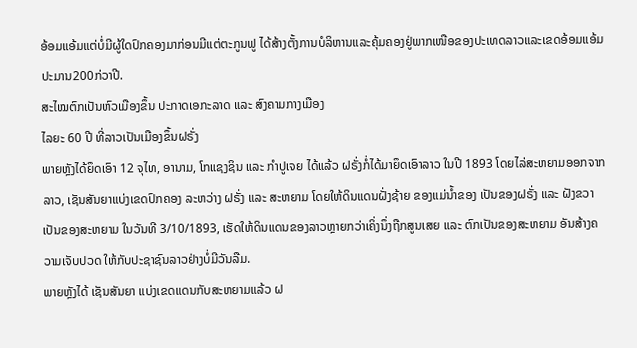ອ້ອມແອ້ມແຕ່ບໍ່ມີຜູ້ໃດປົກຄອງມາກ່ອນມີແຕ່ຕະກູນຟູ ໄດ້ສ້າງຕັ້ງການບໍລິຫານແລະຄຸ້ມຄອງຢູ່ພາກເໜືອຂອງປະເທດລາວແລະເຂດອ້ອມແອ້ມປະມານ200ກ່ວາປີ.
ສະໄໝຕົກເປັນຫົວເມືອງຂຶ້ນ ປະກາດເອກະລາດ ແລະ ສົງຄາມກາງເມືອງ
ໄລຍະ 60 ປີ ທີ່ລາວເປັນເມືອງຂຶ້ນຝຣັ່ງ
ພາຍຫຼັງໄດ້ຍຶດເອົາ 12 ຈຸໄທ, ອານາມ, ໂກແຊງຊິນ ແລະ ກຳປູເຈຍ ໄດ້ແລ້ວ ຝຣັ່ງກໍ່ໄດ້ມາຍຶດເອົາລາວ ໃນປີ 1893 ໂດຍໄລ່ສະຫຍາມອອກຈາກລາວ, ເຊັນສັນຍາແບ່ງເຂດປົກຄອງ ລະຫວ່າງ ຝຣັ່ງ ແລະ ສະຫຍາມ ໂດຍໃຫ້ດິນແດນຝັ່ງຊ້າຍ ຂອງແມ່ນ້ຳຂອງ ເປັນຂອງຝຣັ່ງ ແລະ ຝັງຂວາ ເປັນຂອງສະຫຍາມ ໃນວັນທີ 3/10/1893, ເຮັດໃຫ້ດິນແດນຂອງລາວຫຼາຍກວ່າເຄິ່ງນຶ່ງຖືກສູນເສຍ ແລະ ຕົກເປັນຂອງສະຫຍາມ ອັນສ້າງຄວາມເຈັບປວດ ໃຫ້ກັບປະຊາຊົນລາວຢ່າງບໍ່ມີວັນລືມ.
ພາຍຫຼັງໄດ້ ເຊັນສັນຍາ ແບ່ງເຂດແດນກັບສະຫຍາມແລ້ວ ຝ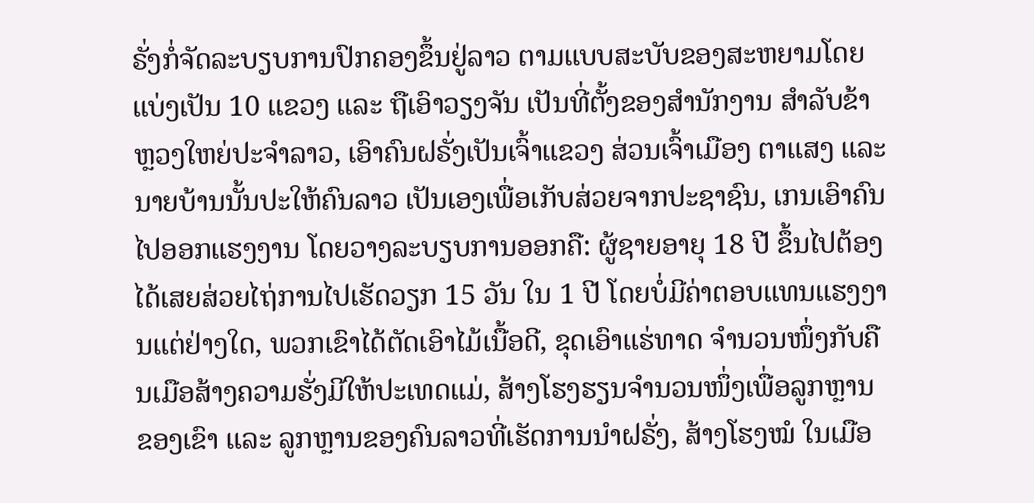ຣັ່ງກໍ່ຈັດລະບຽບການປົກຄອງຂຶ້ນຢູ່ລາວ ຕາມແບບສະບັບຂອງສະຫຍາມໂດຍ ແບ່ງເປັນ 10 ແຂວງ ແລະ ຖືເອົາວຽງຈັນ ເປັນທີ່ຕັ້ງຂອງສຳນັກງານ ສຳລັບຂ້າຫຼວງໃຫຍ່ປະຈຳລາວ, ເອົາຄົນຝຣັ່ງເປັນເຈົ້າແຂວງ ສ່ວນເຈົ້າເມືອງ ຕາແສງ ແລະ ນາຍບ້ານນັ້ນປະໃຫ້ຄົນລາວ ເປັນເອງເພື່ອເກັບສ່ວຍຈາກປະຊາຊົນ, ເກນເອົາຄົນໄປອອກແຮງງານ ໂດຍວາງລະບຽບການອອກຄື: ຜູ້ຊາຍອາຍຸ 18 ປີ ຂຶ້ນໄປຕ້ອງໄດ້ເສຍສ່ວຍໄຖ່ການໄປເຮັດວຽກ 15 ວັນ ໃນ 1 ປີ ໂດຍບໍ່ມີຄ່າຕອບແທນແຮງງານແຕ່ຢ່າງໃດ, ພວກເຂົາໄດ້ຕັດເອົາໄມ້ເນື້ອດີ, ຂຸດເອົາແຮ່ທາດ ຈຳນວນໜຶ່ງກັບຄືນເມືອສ້າງຄວາມຮັ່ງມີໃຫ້ປະເທດແມ່, ສ້າງໂຮງຮຽນຈຳນວນໜຶ່ງເພື່ອລູກຫຼານຂອງເຂົາ ແລະ ລູກຫຼານຂອງຄົນລາວທີ່ເຮັດການນຳຝຣັ່ງ, ສ້າງໂຮງໝໍ ໃນເມືອ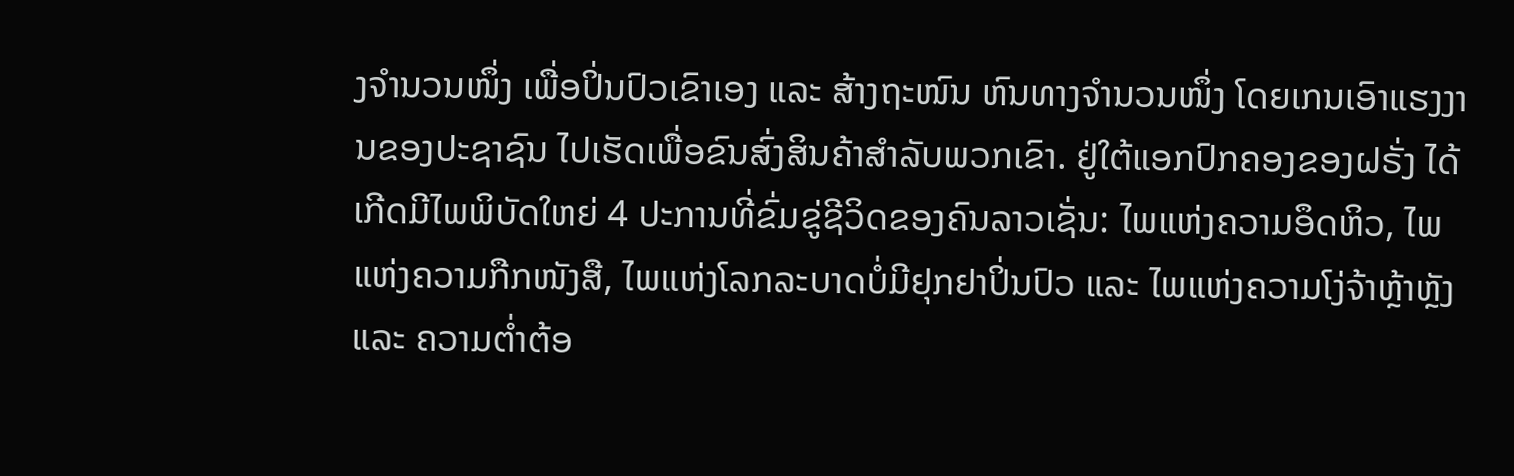ງຈຳນວນໜຶ່ງ ເພື່ອປິ່ນປົວເຂົາເອງ ແລະ ສ້າງຖະໜົນ ຫົນທາງຈຳນວນໜຶ່ງ ໂດຍເກນເອົາແຮງງານຂອງປະຊາຊົນ ໄປເຮັດເພື່ອຂົນສົ່ງສິນຄ້າສຳລັບພວກເຂົາ. ຢູ່ໃຕ້ແອກປົກຄອງຂອງຝຣັ່ງ ໄດ້ເກີດມີໄພພິບັດໃຫຍ່ 4 ປະການທີ່ຂົ່ມຂູ່ຊີວິດຂອງຄົນລາວເຊັ່ນ: ໄພແຫ່ງຄວາມອຶດຫິວ, ໄພແຫ່ງຄວາມກືກໜັງສື, ໄພແຫ່ງໂລກລະບາດບໍ່ມີຢຸກຢາປິ່ນປົວ ແລະ ໄພແຫ່ງຄວາມໂງ່ຈ້າຫຼ້າຫຼັງ ແລະ ຄວາມຕ່ຳຕ້ອ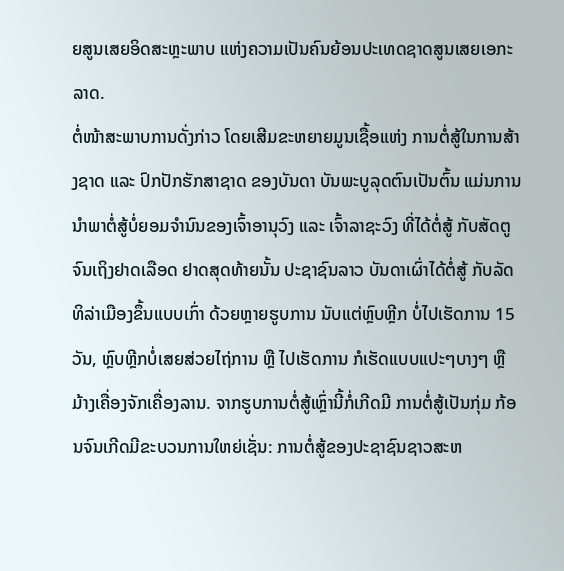ຍສູນເສຍອິດສະຫຼະພາບ ແຫ່ງຄວາມເປັນຄົນຍ້ອນປະເທດຊາດສູນເສຍເອກະລາດ.
ຕໍ່ໜ້າສະພາບການດັ່ງກ່າວ ໂດຍເສີມຂະຫຍາຍມູນເຊື້ອແຫ່ງ ການຕໍ່ສູ້ໃນການສ້າງຊາດ ແລະ ປົກປັກຮັກສາຊາດ ຂອງບັນດາ ບັນພະບູລຸດຕົນເປັນຕົ້ນ ແມ່ນການນຳພາຕໍ່ສູ້ບໍ່ຍອມຈຳນົນຂອງເຈົ້າອານຸວົງ ແລະ ເຈົ້າລາຊະວົງ ທີ່ໄດ້ຕໍ່ສູ້ ກັບສັດຕູຈົນເຖິງຢາດເລືອດ ຢາດສຸດທ້າຍນັ້ນ ປະຊາຊົນລາວ ບັນດາເຜົ່າໄດ້ຕໍ່ສູ້ ກັບລັດທິລ່າເມືອງຂຶ້ນແບບເກົ່າ ດ້ວຍຫຼາຍຮູບການ ນັບແຕ່ຫຼົບຫຼີກ ບໍ່ໄປເຮັດການ 15 ວັນ, ຫຼົບຫຼີກບໍ່ເສຍສ່ວຍໄຖ່ການ ຫຼື ໄປເຮັດການ ກໍເຮັດແບບແປະໆບາງໆ ຫຼື ມ້າງເຄື່ອງຈັກເຄື່ອງລານ. ຈາກຮູບການຕໍ່ສູ້ເຫຼົ່ານີ້ກໍ່ເກີດມີ ການຕໍ່ສູ້ເປັນກຸ່ມ ກ້ອນຈົນເກີດມີຂະບວນການໃຫຍ່ເຊັ່ນ: ການຕໍ່ສູ້ຂອງປະຊາຊົນຊາວສະຫ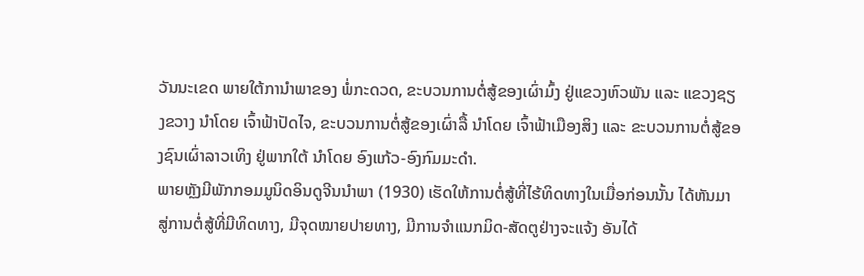ວັນນະເຂດ ພາຍໃຕ້ການຳພາຂອງ ພໍ່ກະດວດ, ຂະບວນການຕໍ່ສູ້ຂອງເຜົ່າມົ້ງ ຢູ່ແຂວງຫົວພັນ ແລະ ແຂວງຊຽງຂວາງ ນຳໂດຍ ເຈົ້າຟ້າປັດໄຈ, ຂະບວນການຕໍ່ສູ້ຂອງເຜົ່າລື້ ນຳໂດຍ ເຈົ້າຟ້າເມືອງສິງ ແລະ ຂະບວນການຕໍ່ສູ້ຂອງຊົນເຜົ່າລາວເທິງ ຢູ່ພາກໃຕ້ ນຳໂດຍ ອົງແກ້ວ-ອົງກົມມະດຳ.
ພາຍຫຼັງມີພັກກອມມູນິດອິນດູຈີນນຳພາ (1930) ເຮັດໃຫ້ການຕໍ່ສູ້ທີ່ໄຮ້ທິດທາງໃນເມື່ອກ່ອນນັ້ນ ໄດ້ຫັນມາສູ່ການຕໍ່ສູ້ທີ່ມີທິດທາງ, ມີຈຸດໝາຍປາຍທາງ, ມີການຈຳແນກມິດ-ສັດຕູຢ່າງຈະແຈ້ງ ອັນໄດ້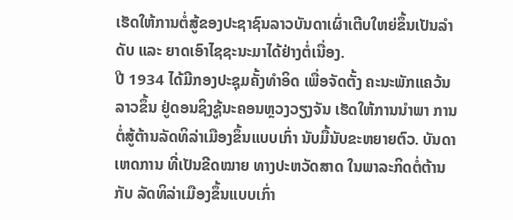ເຮັດໃຫ້ການຕໍ່ສູ້ຂອງປະຊາຊົນລາວບັນດາເຜົ່າເຕີບໃຫຍ່ຂຶ້ນເປັນລຳດັບ ແລະ ຍາດເອົາໄຊຊະນະມາໄດ້ຢ່າງຕໍ່ເນື່ອງ.
ປີ 1934 ໄດ້ມີກອງປະຊຸມຄັ້ງທຳອິດ ເພື່ອຈັດຕັ້ງ ຄະນະພັກແຄວ້ນລາວຂຶ້ນ ຢູ່ດອນຊິງຊູ້ນະຄອນຫຼວງວຽງຈັນ ເຮັດໃຫ້ການນຳພາ ການຕໍ່ສູ້ຕ້ານລັດທິລ່າເມືອງຂຶ້ນແບບເກົ່າ ນັບມື້ນັບຂະຫຍາຍຕົວ. ບັນດາເຫດການ ທີ່ເປັນຂີດໝາຍ ທາງປະຫວັດສາດ ໃນພາລະກິດຕໍ່ຕ້ານກັບ ລັດທິລ່າເມືອງຂຶ້ນແບບເກົ່າ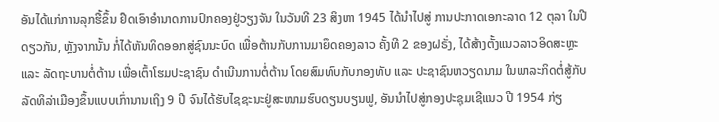ອັນໄດ້ແກ່ການລຸກຮື້ຂຶ້ນ ຢຶດເອົາອຳນາດການປົກຄອງຢູ່ວຽງຈັນ ໃນວັນທີ 23 ສິງຫາ 1945 ໄດ້ນຳໄປສູ່ ການປະກາດເອກະລາດ 12 ຕຸລາ ໃນປີດຽວກັນ, ຫຼັງຈາກນັ້ນ ກໍ່ໄດ້ຫັນທິດອອກສູ່ຊົນນະບົດ ເພື່ອຕ້ານກັບການມາຍຶດຄອງລາວ ຄັ້ງທີ 2 ຂອງຝຣັ່ງ, ໄດ້ສ້າງຕັ້ງແນວລາວອິດສະຫຼະ ແລະ ລັດຖະບານຕໍ່ຕ້ານ ເພື່ອເຕົ້າໂຮມປະຊາຊົນ ດຳເນີນການຕໍ່ຕ້ານ ໂດຍສົມທົບກັບກອງທັບ ແລະ ປະຊາຊົນຫວຽດນາມ ໃນພາລະກິດຕໍ່ສູ້ກັບລັດທິລ່າເມືອງຂຶ້ນແບບເກົ່ານານເຖິງ 9 ປີ ຈົນໄດ້ຮັບໄຊຊະນະຢູ່ສະໜາມຮົບດຽນບຽນຟູ, ອັນນຳໄປສູ່ກອງປະຊຸມເຊີແນວ ປີ 1954 ກ່ຽ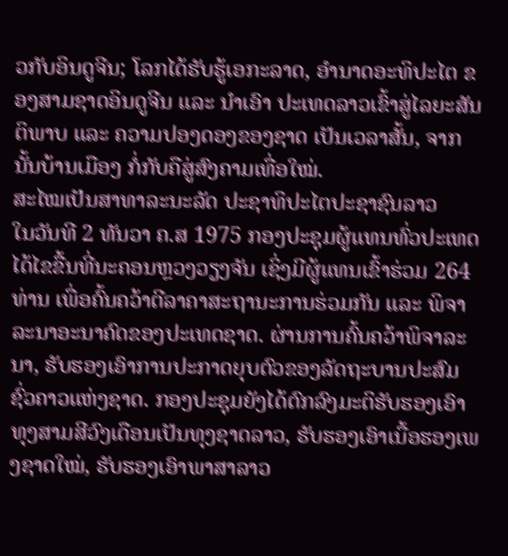ວກັບອິນດູຈີນ; ໂລກໄດ້ຮັບຮູ້ເອກະລາດ, ອຳນາດອະທິປະໄຕ ຂອງສາມຊາດອິນດູຈີນ ແລະ ນຳເອົາ ປະເທດລາວເຂົ້າສູ່ໄລຍະສັນຕິພາບ ແລະ ຄວາມປອງດອງຂອງຊາດ ເປັນເວລາສັ້ນ, ຈາກນັ້ນບ້ານເມືອງ ກໍ່ກັບຄືສູ່ສົງຄາມເທື່ອໃໝ່.
ສະໄໝເປັນສາທາລະນະລັດ ປະຊາທິປະໄຕປະຊາຊົນລາວ
ໃນວັນທີ 2 ທັນວາ ຄ.ສ 1975 ກອງປະຊຸມຜູ້ແທນທົ່ວປະເທດໄດ້ໄຂຂື້ນທີ່ນະຄອນຫຼວງວຽງຈັນ ເຊິ່ງມີຜູ້ແທນເຂົ້າຮ່ວມ 264 ທ່ານ ເພື່ອຄົ້ນຄວ້າຕີລາຄາສະຖານະການຮ່ວມກັນ ແລະ ພິຈາລະນາອະນາຄົດຂອງປະເທດຊາດ. ຜ່ານການຄົ້ນຄວ້າພິຈາລະນາ, ຮັບຮອງເອົາການປະກາດຍຸບຕົວຂອງລັດຖະບານປະສົມຊົ່ວຄາວແຫ່ງຊາດ. ກອງປະຊຸມຍັງໄດ້ຕົກລົງມະຕິຮັບຮອງເອົາທຸງສາມສີວົງເດືອນເປັນທຸງຊາດລາວ, ຮັບຮອງເອົາເນື້ອຮອງເພງຊາດໃໝ່, ຮັບຮອງເອົາພາສາລາວ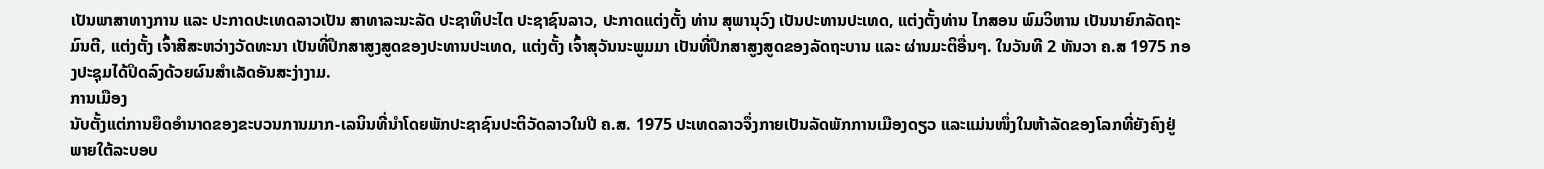ເປັນພາສາທາງການ ແລະ ປະກາດປະເທດລາວເປັນ ສາທາລະນະລັດ ປະຊາທິປະໄຕ ປະຊາຊົນລາວ, ປະກາດແຕ່ງຕັ້ງ ທ່ານ ສຸພານຸວົງ ເປັນປະທານປະເທດ, ແຕ່ງຕັ້ງທ່ານ ໄກສອນ ພົມວິຫານ ເປັນນາຍົກລັດຖະມົນຕີ, ແຕ່ງຕັ້ງ ເຈົ້າສີສະຫວ່າງວັດທະນາ ເປັນທີ່ປຶກສາສູງສູດຂອງປະທານປະເທດ, ແຕ່ງຕັ້ງ ເຈົ້າສຸວັນນະພູມມາ ເປັນທີ່ປຶກສາສູງສູດຂອງລັດຖະບານ ແລະ ຜ່ານມະຕິອື່ນໆ. ໃນວັນທີ 2 ທັນວາ ຄ.ສ 1975 ກອງປະຊຸມໄດ້ປິດລົງດ້ວຍຜົນສຳເລັດອັນສະງ່າງາມ.
ການເມືອງ
ນັບຕັ້ງແຕ່ການຍຶດອຳນາດຂອງຂະບວນການມາກ-ເລນິນທີ່ນຳໂດຍພັກປະຊາຊົນປະຕິວັດລາວໃນປີ ຄ.ສ. 1975 ປະເທດລາວຈຶ່ງກາຍເປັນລັດພັກການເມືອງດຽວ ແລະແມ່ນໜຶ່ງໃນຫ້າລັດຂອງໂລກທີ່ຍັງຄົງຢູ່ພາຍໃຕ້ລະບອບ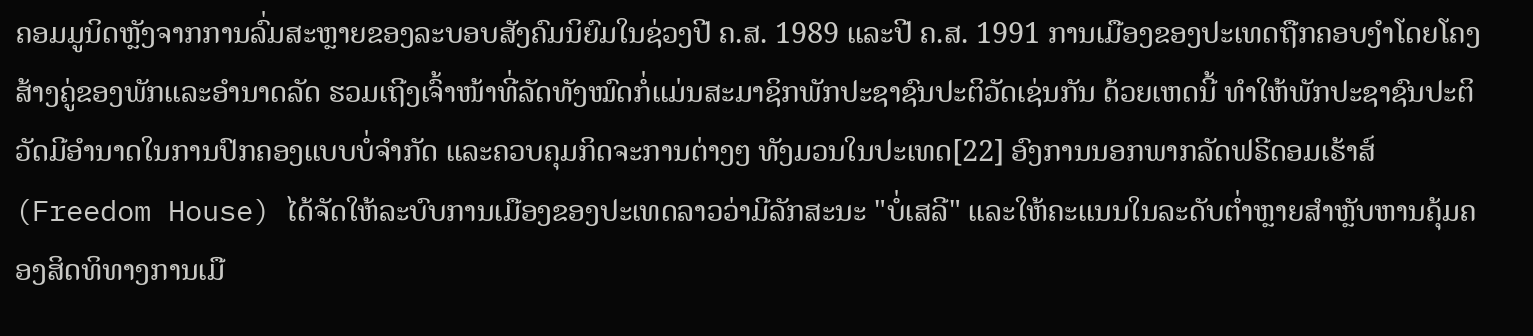ຄອມມູນິດຫຼັງຈາກການລົ່ມສະຫຼາຍຂອງລະບອບສັງຄົມນິຍົມໃນຊ່ວງປີ ຄ.ສ. 1989 ແລະປີ ຄ.ສ. 1991 ການເມືອງຂອງປະເທດຖືກຄອບງຳໂດຍໂຄງສ້າງຄູ່ຂອງພັກແລະອຳນາດລັດ ຮວມເຖີງເຈົ້າໜ້າທີ່ລັດທັງໝົດກໍ່ແມ່ນສະມາຊິກພັກປະຊາຊົນປະຕິວັດເຊ່ນກັນ ດ້ວຍເຫດນີ້ ທຳໃຫ້ພັກປະຊາຊົນປະຕິວັດມີອຳນາດໃນການປົກຄອງແບບບໍ່ຈຳກັດ ແລະຄວບຄຸມກິດຈະການຕ່າງໆ ທັງມວນໃນປະເທດ[22] ອົງການນອກພາກລັດຟຣີດອມເຮ້າສ໌ (Freedom House) ໄດ້ຈັດໃຫ້ລະບົບການເມືອງຂອງປະເທດລາວວ່າມີລັກສະນະ "ບໍ່ເສລີ" ແລະໃຫ້ຄະແນນໃນລະດັບຕ່ຳຫຼາຍສຳຫຼັບຫານຄຸ້ມຄອງສິດທິທາງການເມື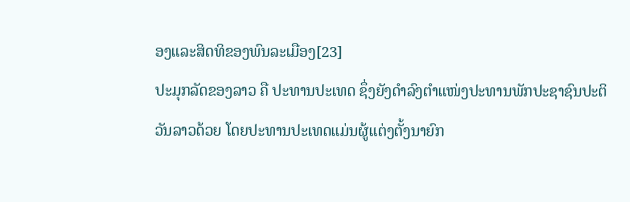ອງແລະສິດທິຂອງພົນລະເມືອງ[23]
ປະມຸກລັດຂອງລາວ ຄື ປະທານປະເທດ ຊຶ່ງຍັງດຳລົງຕຳແໜ່ງປະທານພັກປະຊາຊົນປະຕິວັນລາວດ້ວຍ ໂດຍປະທານປະເທດແມ່ນຜູ້ແຕ່ງຕັ້ງນາຍົກ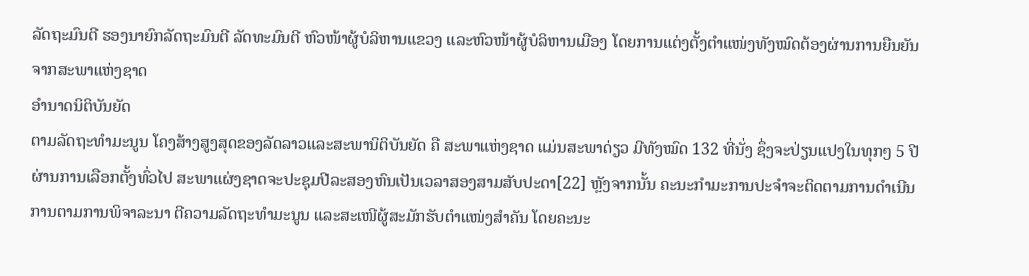ລັດຖະມົນຕີ ຮອງນາຍົກລັດຖະມົນຕີ ລັດທະມົນຕີ ຫົວໜ້າຜູ້ບໍລິຫານແຂວງ ແລະຫົວໜ້າຜູ້ບໍລິຫານເມືອງ ໂດຍການແຕ່ງຕັ້ງຕຳແໜ່ງທັງໝົດຕ້ອງຜ່ານການຍືນຍັນຈາກສະພາແຫ່ງຊາດ
ອຳນາດນິຕິບັນຍັດ
ຕາມລັດຖະທຳມະນູນ ໂຄງສ້າງສູງສຸດຂອງລັດລາວແລະສະພານິຕິບັນຍັດ ຄື ສະພາແຫ່ງຊາດ ແມ່ນສະພາດ່ຽວ ມີທັງໝົດ 132 ທີ່ນັ່ງ ຊຶ່ງຈະປ່ຽນແປງໃນທຸກໆ 5 ປີ ຜ່ານການເລືອກຕັ້ງທົ່ວໄປ ສະພາແຜ່ງຊາດຈະປະຊຸມປີລະສອງຫົນເປັນເວລາສອງສາມສັບປະດາ[22] ຫຼັງຈາກນັ້ນ ຄະນະກຳມະການປະຈຳຈະຕິດຕາມການດຳເນີນການຕາມການພິຈາລະນາ ຕີຄວາມລັດຖະທຳມະນູນ ແລະສະເໜີຜູ້ສະມັກຮັບຕຳແໜ່ງສຳຄັນ ໂດຍຄະນະ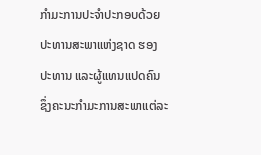ກຳມະການປະຈຳປະກອບດ້ວຍ ປະທານສະພາແຫ່ງຊາດ ຮອງປະທານ ແລະຜູ້ແທນແປດຄົນ ຊຶ່ງຄະນະກຳມະການສະພາແຕ່ລະ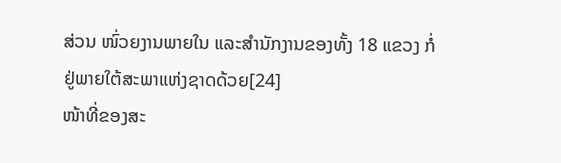ສ່ວນ ໜົ່ວຍງານພາຍໃນ ແລະສຳນັກງານຂອງທັ້ງ 18 ແຂວງ ກໍ່ຢູ່ພາຍໃຕ້ສະພາແຫ່ງຊາດດ້ວຍ[24]
ໜ້າທີ່ຂອງສະ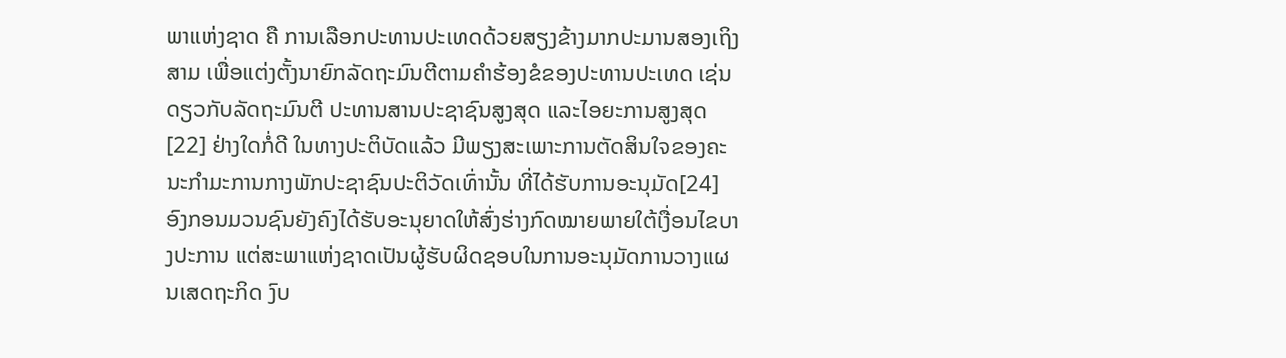ພາແຫ່ງຊາດ ຄື ການເລືອກປະທານປະເທດດ້ວຍສຽງຂ້າງມາກປະມານສອງເຖິງສາມ ເພື່ອແຕ່ງຕັ້ງນາຍົກລັດຖະມົນຕີຕາມຄຳຮ້ອງຂໍຂອງປະທານປະເທດ ເຊ່ນດຽວກັບລັດຖະມົນຕີ ປະທານສານປະຊາຊົນສູງສຸດ ແລະໄອຍະການສູງສຸດ[22] ຢ່າງໃດກໍ່ດີ ໃນທາງປະຕິບັດແລ້ວ ມີພຽງສະເພາະການຕັດສິນໃຈຂອງຄະນະກຳມະການກາງພັກປະຊາຊົນປະຕິວັດເທົ່ານັ້ນ ທີ່ໄດ້ຮັບການອະນຸມັດ[24]
ອົງກອນມວນຊົນຍັງຄົງໄດ້ຮັບອະນຸຍາດໃຫ້ສົ່ງຮ່າງກົດໝາຍພາຍໃຕ້ເງື່ອນໄຂບາງປະການ ແຕ່ສະພາແຫ່ງຊາດເປັນຜູ້ຮັບຜິດຊອບໃນການອະນຸມັດການວາງແຜນເສດຖະກິດ ງົບ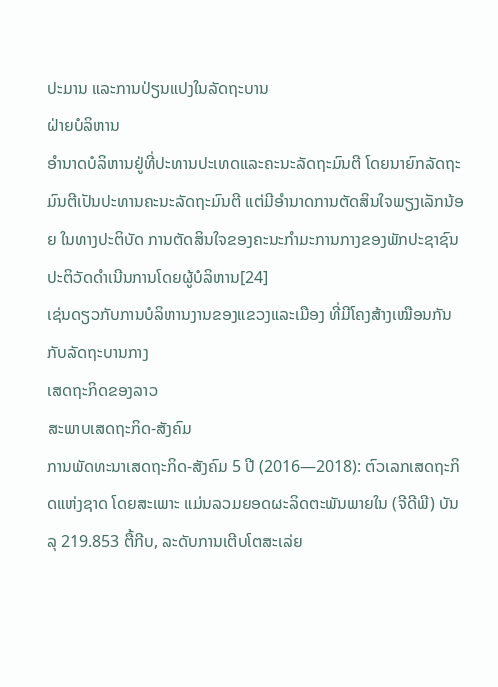ປະມານ ແລະການປ່ຽນແປງໃນລັດຖະບານ
ຝ່າຍບໍລິຫານ
ອຳນາດບໍລິຫານຢູ່ທີ່ປະທານປະເທດແລະຄະນະລັດຖະມົນຕີ ໂດຍນາຍົກລັດຖະມົນຕີເປັນປະທານຄະນະລັດຖະມົນຕີ ແຕ່ມີອຳນາດການຕັດສິນໃຈພຽງເລັກນ້ອຍ ໃນທາງປະຕິບັດ ການຕັດສິນໃຈຂອງຄະນະກຳມະການກາງຂອງພັກປະຊາຊົນປະຕິວັດດຳເນີນການໂດຍຜູ້ບໍລິຫານ[24]
ເຊ່ນດຽວກັບການບໍລິຫານງານຂອງແຂວງແລະເມືອງ ທີ່ມີໂຄງສ້າງເໝືອນກັນກັບລັດຖະບານກາງ
ເສດຖະກິດຂອງລາວ
ສະພາບເສດຖະກິດ-ສັງຄົມ
ການພັດທະນາເສດຖະກິດ-ສັງຄົມ 5 ປີ (2016—2018): ຕົວເລກເສດຖະກິດແຫ່ງຊາດ ໂດຍສະເພາະ ແມ່ນລວມຍອດຜະລິດຕະພັນພາຍໃນ (ຈີດີພີ) ບັນລຸ 219.853 ຕື້ກີບ, ລະດັບການເຕີບໂຕສະເລ່ຍ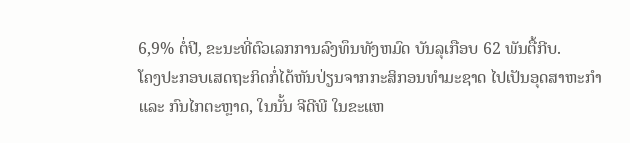6,9% ຕໍ່ປີ, ຂະນະທີ່ຕົວເລກການລົງທຶນທັງຫມົດ ບັນລຸເກືອບ 62 ພັນຕື້ກີບ.
ໂຄງປະກອບເສດຖະກິດກໍ່ໄດ້ຫັນປ່ຽນຈາກກະສິກອນທຳມະຊາດ ໄປເປັນອຸດສາຫະກຳ ແລະ ກົນໄກຕະຫຼາດ, ໃນນັ້ນ ຈີດີພີ ໃນຂະແຫ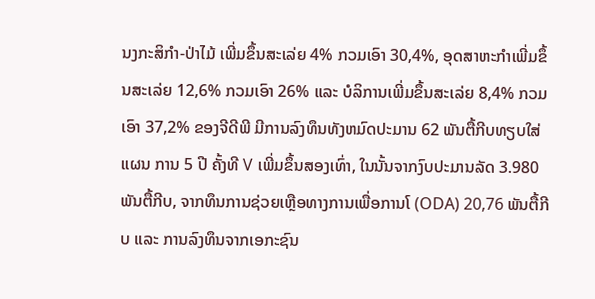ນງກະສິກຳ-ປ່າໄມ້ ເພີ່ມຂຶ້ນສະເລ່ຍ 4% ກວມເອົາ 30,4%, ອຸດສາຫະກຳເພີ່ມຂຶ້ນສະເລ່ຍ 12,6% ກວມເອົາ 26% ແລະ ບໍລິການເພີ່ມຂຶ້ນສະເລ່ຍ 8,4% ກວມເອົາ 37,2% ຂອງຈີດີພີ ມີການລົງທຶນທັງຫມົດປະມານ 62 ພັນຕື້ກີບທຽບໃສ່ແຜນ ການ 5 ປີ ຄັ້ງທີ V ເພີ່ມຂຶ້ນສອງເທົ່າ, ໃນນັ້ນຈາກງົບປະມານລັດ 3.980 ພັນຕື້ກີບ, ຈາກທຶນການຊ່ວຍເຫຼືອທາງການເພື່ອການໂ (ODA) 20,76 ພັນຕື້ກີບ ແລະ ການລົງທຶນຈາກເອກະຊົນ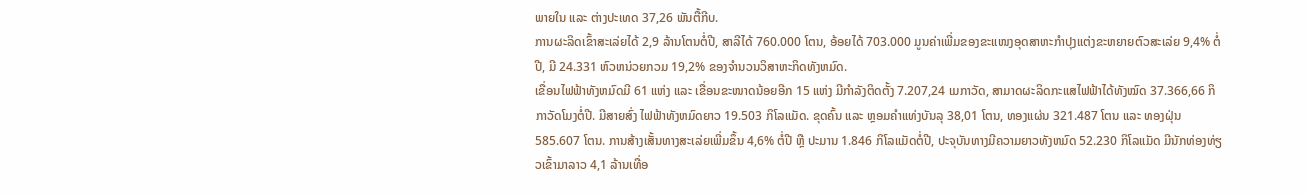ພາຍໃນ ແລະ ຕ່າງປະເທດ 37,26 ພັນຕື້ກີບ.
ການຜະລິດເຂົ້າສະເລ່ຍໄດ້ 2,9 ລ້ານໂຕນຕໍ່ປີ, ສາລີໄດ້ 760.000 ໂຕນ, ອ້ອຍໄດ້ 703.000 ມູນຄ່າເພີ່ມຂອງຂະແໜງອຸດສາຫະກຳປຸງແຕ່ງຂະຫຍາຍຕົວສະເລ່ຍ 9,4% ຕໍ່ປີ, ມີ 24.331 ຫົວຫນ່ວຍກວມ 19,2% ຂອງຈຳນວນວິສາຫະກິດທັງຫມົດ.
ເຂື່ອນໄຟຟ້າທັງຫມົດມີ 61 ແຫ່ງ ແລະ ເຂື່ອນຂະໜາດນ້ອຍອີກ 15 ແຫ່ງ ມີກຳລັງຕິດຕັ້ງ 7.207,24 ເມກາວັດ, ສາມາດຜະລິດກະແສໄຟຟ້າໄດ້ທັງໝົດ 37.366,66 ກິກາວັດໂມງຕໍ່ປີ. ມີສາຍສົ່ງ ໄຟຟ້າທັງຫມົດຍາວ 19.503 ກິໂລແມັດ. ຂຸດຄົ້ນ ແລະ ຫຼອມຄຳແທ່ງບັນລຸ 38,01 ໂຕນ, ທອງແຜ່ນ 321.487 ໂຕນ ແລະ ທອງຝຸ່ນ 585.607 ໂຕນ. ການສ້າງເສັ້ນທາງສະເລ່ຍເພີ່ມຂຶ້ນ 4,6% ຕໍ່ປີ ຫຼື ປະມານ 1.846 ກິໂລແມັດຕໍ່ປີ, ປະຈຸບັນທາງມີຄວາມຍາວທັງຫມົດ 52.230 ກິໂລແມັດ ມີນັກທ່ອງທ່ຽວເຂົ້າມາລາວ 4,1 ລ້ານເທື່ອ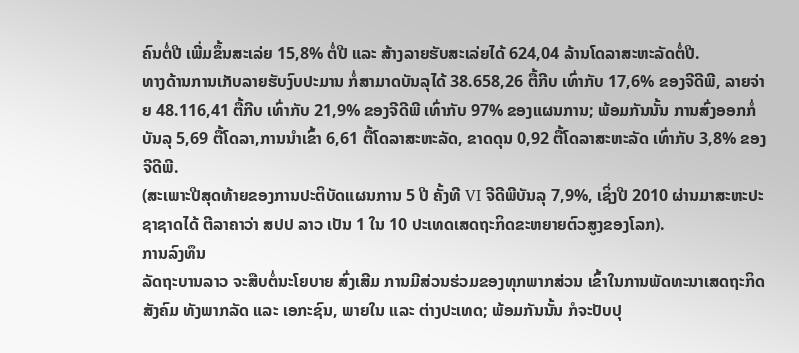ຄົນຕໍ່ປີ ເພີ່ມຂຶ້ນສະເລ່ຍ 15,8% ຕໍ່ປີ ແລະ ສ້າງລາຍຮັບສະເລ່ຍໄດ້ 624,04 ລ້ານໂດລາສະຫະລັດຕໍ່ປີ.
ທາງດ້ານການເກັບລາຍຮັບງົບປະມານ ກໍ່ສາມາດບັນລຸໄດ້ 38.658,26 ຕື້ກີບ ເທົ່າກັບ 17,6% ຂອງຈີດີພີ, ລາຍຈ່າຍ 48.116,41 ຕື້ກີບ ເທົ່າກັບ 21,9% ຂອງຈີດີພີ ເທົ່າກັບ 97% ຂອງແຜນການ; ພ້ອມກັນນັ້ນ ການສົ່ງອອກກໍ່ບັນລຸ 5,69 ຕື້ໂດລາ,ການນຳເຂົ້າ 6,61 ຕື້ໂດລາສະຫະລັດ, ຂາດດຸນ 0,92 ຕື້ໂດລາສະຫະລັດ ເທົ່າກັບ 3,8% ຂອງຈີດີພີ.
(ສະເພາະປີສຸດທ້າຍຂອງການປະຕິບັດແຜນການ 5 ປີ ຄັ້ງທີ VI ຈີດີພີບັນລຸ 7,9%, ເຊິ່ງປີ 2010 ຜ່ານມາສະຫະປະຊາຊາດໄດ້ ຕີລາຄາວ່າ ສປປ ລາວ ເປັນ 1 ໃນ 10 ປະເທດເສດຖະກິດຂະຫຍາຍຕົວສູງຂອງໂລກ).
ການລົງທຶນ
ລັດຖະບານລາວ ຈະສືບຕໍ່ນະໂຍບາຍ ສົ່ງເສີມ ການມີສ່ວນຮ່ວມຂອງທຸກພາກສ່ວນ ເຂົ້າໃນການພັດທະນາເສດຖະກິດສັງຄົມ ທັງພາກລັດ ແລະ ເອກະຊົນ, ພາຍໃນ ແລະ ຕ່າງປະເທດ; ພ້ອມກັນນັ້ນ ກໍຈະປັບປຸ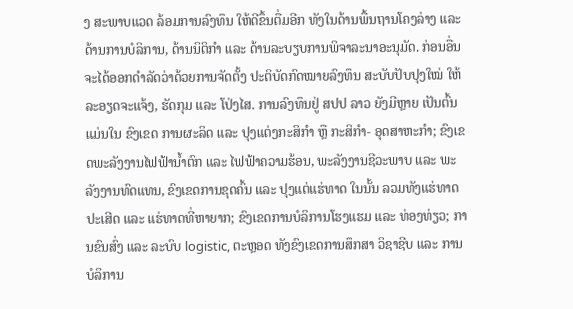ງ ສະພາບແວດ ລ້ອມການລົງທຶນ ໃຫ້ດີຂຶ້ນຕື່ມອີກ ທັງໃນດ້ານພື້ນຖານໂຄງລ່າງ ແລະ ດ້ານການບໍລິການ, ດ້ານນິຕິກຳ ແລະ ດ້ານລະບຽບການພິຈາລະນາອະນຸມັດ. ກ່ອນອື່ນຈະໄດ້ອອກດຳລັດວ່າດ້ວຍການຈັດຕັ້ງ ປະຕິບັດກົດໝາຍລົງທຶນ ສະບັບປັບປຸງໃໝ່ ໃຫ້ລະອຽດຈະແຈ້ງ, ຮັດກຸມ ແລະ ໂປ່ງໄສ. ການລົງທຶນຢູ່ ສປປ ລາວ ຍັງມີຫຼາຍ ເປັນຕົ້ນ ແມ່ນໃນ ຂົງເຂດ ການຜະລິດ ແລະ ປຸງແຕ່ງກະສິກຳ ຫຼື ກະສິກຳ- ອຸດສາຫະກຳ; ຂົງເຂດພະລັງງານໄຟຟ້ານ້ຳຕົກ ແລະ ໄຟຟ້າຄວາມຮ້ອນ, ພະລັງງານຊີວະພາບ ແລະ ພະລັງງານທົດແທນ, ຂົງເຂດການຂຸດຄົ້ນ ແລະ ປຸງແຕ່ແຮ່ທາດ ໃນນັ້ນ ລວມທັງແຮ່ທາດປະເສີດ ແລະ ແຮ່ທາດທີ່ຫາຍາກ; ຂົງເຂດການບໍລິການໂຮງແຮມ ແລະ ທ່ອງທ່ຽວ; ການຂົນສົ່ງ ແລະ ລະບົບ logistic, ຕະຫຼອດ ທັງຂົງເຂດການສຶກສາ ວິຊາຊີບ ແລະ ການບໍລິການ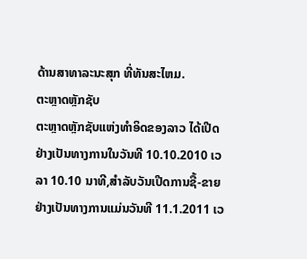ດ້ານສາທາລະນະສຸກ ທີ່ທັນສະໄຫມ.
ຕະຫຼາດຫຼັກຊັບ
ຕະຫຼາດຫຼັກຊັບແຫ່ງທຳອິດຂອງລາວ ໄດ້ເປີດຢ່າງເປັນທາງການໃນວັນທີ 10.10.2010 ເວລາ 10.10 ນາທີ,ສຳລັບວັນເປີດການຊື້-ຂາຍ ຢ່າງເປັນທາງການແມ່ນວັນທີ 11.1.2011 ເວ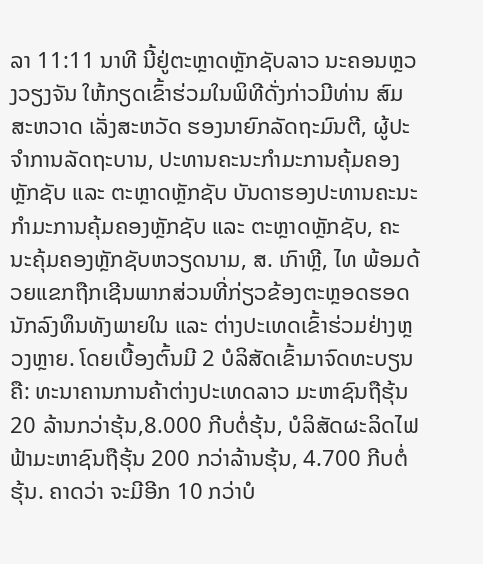ລາ 11:11 ນາທີ ນີ້ຢູ່ຕະຫຼາດຫຼັກຊັບລາວ ນະຄອນຫຼວງວຽງຈັນ ໃຫ້ກຽດເຂົ້າຮ່ວມໃນພິທີດັ່ງກ່າວມີທ່ານ ສົມສະຫວາດ ເລັ່ງສະຫວັດ ຮອງນາຍົກລັດຖະມົນຕີ, ຜູ້ປະຈຳການລັດຖະບານ, ປະທານຄະນະກຳມະການຄຸ້ມຄອງຫຼັກຊັບ ແລະ ຕະຫຼາດຫຼັກຊັບ ບັນດາຮອງປະທານຄະນະກຳມະການຄຸ້ມຄອງຫຼັກຊັບ ແລະ ຕະຫຼາດຫຼັກຊັບ, ຄະນະຄຸ້ມຄອງຫຼັກຊັບຫວຽດນາມ, ສ. ເກົາຫຼີ, ໄທ ພ້ອມດ້ວຍແຂກຖືກເຊີນພາກສ່ວນທີ່ກ່ຽວຂ້ອງຕະຫຼອດຮອດນັກລົງທຶນທັງພາຍໃນ ແລະ ຕ່າງປະເທດເຂົ້າຮ່ວມຢ່າງຫຼວງຫຼາຍ. ໂດຍເບື້ອງຕົ້ນມີ 2 ບໍລິສັດເຂົ້າມາຈົດທະບຽນຄື: ທະນາຄານການຄ້າຕ່າງປະເທດລາວ ມະຫາຊົນຖືຮຸ້ນ 20 ລ້ານກວ່າຮຸ້ນ,8.000 ກີບຕໍ່ຮຸ້ນ, ບໍລິສັດຜະລິດໄຟຟ້າມະຫາຊົນຖືຮຸ້ນ 200 ກວ່າລ້ານຮຸ້ນ, 4.700 ກີບຕໍ່ຮຸ້ນ. ຄາດວ່າ ຈະມີອີກ 10 ກວ່າບໍ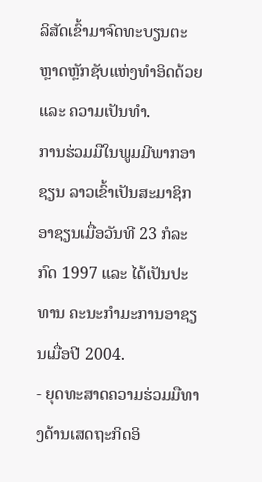ລິສັດເຂົ້າມາຈົດທະບຽນຕະຫຼາດຫຼັກຊັບແຫ່ງທຳອິດດ້ວຍ ແລະ ຄວາມເປັນທຳ.
ການຮ່ວມມືໃນພູມມີພາກອາຊຽນ ລາວເຂົ້າເປັນສະມາຊິກອາຊຽນເມື່ອວັນທີ 23 ກໍລະກົດ 1997 ແລະ ໄດ້ເປັນປະທານ ຄະນະກຳມະການອາຊຽນເມື່ອປີ 2004.
- ຍຸດທະສາດຄວາມຮ່ວມມືທາງດ້ານເສດຖະກິດອິ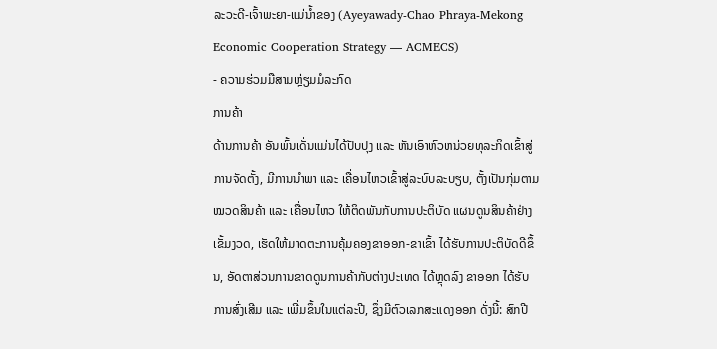ລະວະດີ-ເຈົ້າພະຍາ-ແມ່ນ້ຳຂອງ (Ayeyawady-Chao Phraya-Mekong Economic Cooperation Strategy — ACMECS)
- ຄວາມຮ່ວມມືສາມຫຼ່ຽມມໍລະກົດ
ການຄ້າ
ດ້ານການຄ້າ ອັນພົ້ນເດັ່ນແມ່ນໄດ້ປັບປຸງ ແລະ ຫັນເອົາຫົວຫນ່ວຍທຸລະກິດເຂົ້າສູ່ການຈັດຕັ້ງ, ມີການນຳພາ ແລະ ເຄື່ອນໄຫວເຂົ້າສູ່ລະບົບລະບຽບ, ຕັ້ງເປັນກຸ່ມຕາມໝວດສິນຄ້າ ແລະ ເຄື່ອນໄຫວ ໃຫ້ຕິດພັນກັບການປະຕິບັດ ແຜນດູນສິນຄ້າຢ່າງເຂັ້ມງວດ, ເຮັດໃຫ້ມາດຕະການຄຸ້ມຄອງຂາອອກ-ຂາເຂົ້າ ໄດ້ຮັບການປະຕິບັດດີຂຶ້ນ, ອັດຕາສ່ວນການຂາດດູນການຄ້າກັບຕ່າງປະເທດ ໄດ້ຫຼຸດລົງ ຂາອອກ ໄດ້ຮັບການສົ່ງເສີມ ແລະ ເພີ່ມຂຶ້ນໃນແຕ່ລະປີ, ຊຶ່ງມີຕົວເລກສະແດງອອກ ດັ່ງນີ້: ສົກປີ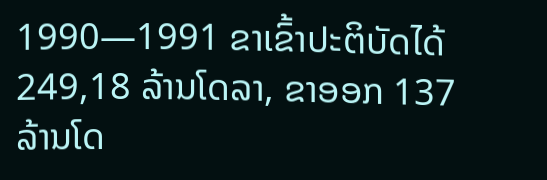1990—1991 ຂາເຂົ້າປະຕິບັດໄດ້ 249,18 ລ້ານໂດລາ, ຂາອອກ 137 ລ້ານໂດ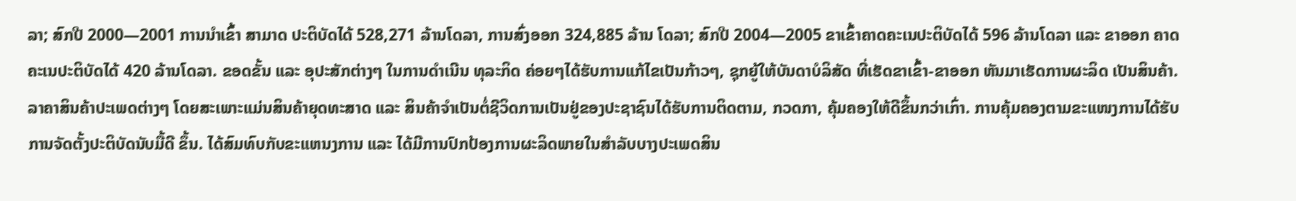ລາ; ສົກປີ 2000—2001 ການນຳເຂົ້າ ສາມາດ ປະຕິບັດໄດ້ 528,271 ລ້ານໂດລາ, ການສົ່ງອອກ 324,885 ລ້ານ ໂດລາ; ສົກປີ 2004—2005 ຂາເຂົ້າຄາດຄະເນປະຕິບັດໄດ້ 596 ລ້ານໂດລາ ແລະ ຂາອອກ ຄາດຄະເນປະຕິບັດໄດ້ 420 ລ້ານໂດລາ. ຂອດຂັ້ນ ແລະ ອຸປະສັກຕ່າງໆ ໃນການດຳເນີນ ທຸລະກິດ ຄ່ອຍໆໄດ້ຮັບການແກ້ໄຂເປັນກ້າວໆ, ຊຸກຍູ້ໃຫ້ບັນດາບໍລິສັດ ທີ່ເຮັດຂາເຂົ້າ-ຂາອອກ ຫັນມາເຮັດການຜະລິດ ເປັນສິນຄ້າ. ລາຄາສິນຄ້າປະເພດຕ່າງໆ ໂດຍສະເພາະແມ່ນສິນຄ້າຍຸດທະສາດ ແລະ ສິນຄ້າຈຳເປັນຕໍ່ຊີວິດການເປັນຢູ່ຂອງປະຊາຊົນໄດ້ຮັບການຕິດຕາມ, ກວດກາ, ຄຸ້ມຄອງໃຫ້ດີຂຶ້ນກວ່າເກົ່າ. ການຄຸ້ມຄອງຕາມຂະແໜງການໄດ້ຮັບການຈັດຕັ້ງປະຕິບັດນັບມື້ດີ ຂຶ້ນ. ໄດ້ສົມທົບກັບຂະແຫນງການ ແລະ ໄດ້ມີການປົກປ້ອງການຜະລິດພາຍໃນສຳລັບບາງປະເພດສິນ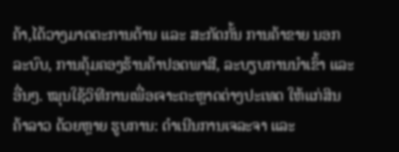ຄ້າ,ໄດ້ວາງມາດຕະການຕ້ານ ແລະ ສະກັດກັ້ນ ການຄ້າຂາຍ ນອກລະບົບ, ການຄຸ້ມຄອງຮ້ານຄ້າປອດພາສີ, ລະບຽບການນຳເຂົ້າ ແລະ ອື່ນໆ. ໝຸນໃຊ້ວິທີການເພື່ອເຈາະຕະຫຼາດຕ່າງປະເທດ ໃຫ້ແກ່ສິນຄ້າລາວ ດ້ວຍຫຼາຍ ຮູບການ: ດຳເນີນການເຈລະຈາ ແລະ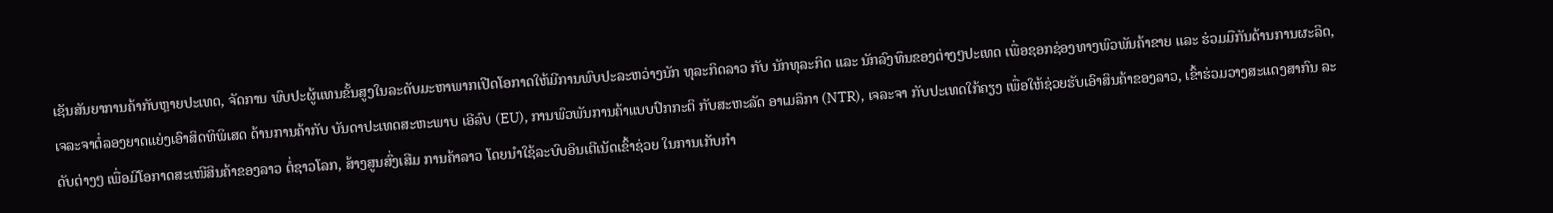ເຊັນສັນຍາການຄ້າກັບຫຼາຍປະເທດ, ຈັດການ ພົບປະຜູ້ແທນຂັ້ນສູງໃນລະດັບມະຫາພາກເປີດໂອກາດໃຫ້ມີການພົບປະລະຫວ່າງນັກ ທຸລະກິດລາວ ກັບ ນັກທຸລະກິດ ແລະ ນັກລົງທຶນຂອງຕ່າງໆປະເທດ ເພື່ອຊອກຊ່ອງທາງພົວພັນຄ້າຂາຍ ແລະ ຮ່ວມມືກັນດ້ານການຜະລິດ, ເຈລະຈາຕໍ່ລອງຍາດແຍ່ງເອົາສິດທິພິເສດ ດ້ານການຄ້າກັບ ບັນດາປະເທດສະຫະພາບ ເອີລົບ (EU), ການພົວພັນການຄ້າແບບປົກກະຕິ ກັບສະຫະລັດ ອາເມລິກາ (NTR), ເຈລະຈາ ກັບປະເທດໃກ້ຄຽງ ເພື່ອໃຫ້ຊ່ວຍຮັບເອົາສິນຄ້າຂອງລາວ, ເຂົ້າຮ່ວມວາງສະແດງສາກົນ ລະດັບຕ່າງໆ ເພື່ອມີໂອກາດສະເໜີສິນຄ້າຂອງລາວ ຕໍ່ຊາວໂລກ, ສ້າງສູນສົ່ງເສີມ ການຄ້າລາວ ໂດຍນຳໃຊ້ລະບົບອິນເຕີເນັດເຂົ້າຊ່ວຍ ໃນການເກັບກຳ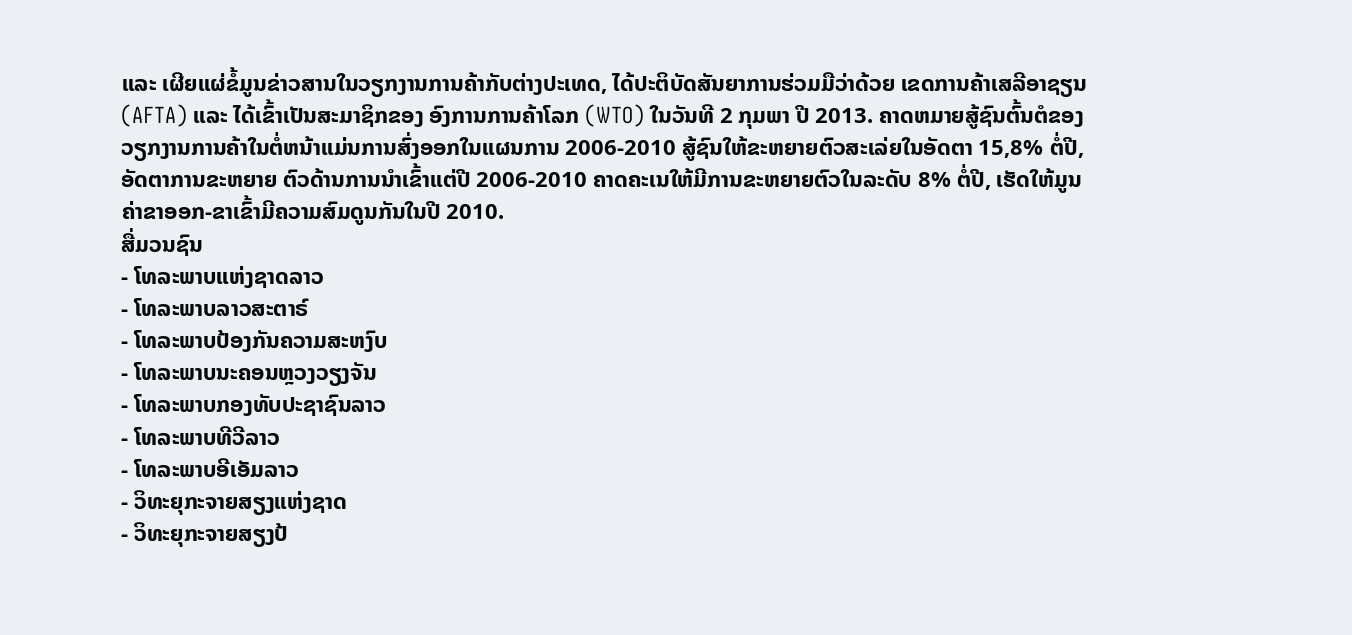ແລະ ເຜີຍແຜ່ຂໍ້ມູນຂ່າວສານໃນວຽກງານການຄ້າກັບຕ່າງປະເທດ, ໄດ້ປະຕິບັດສັນຍາການຮ່ວມມືວ່າດ້ວຍ ເຂດການຄ້າເສລີອາຊຽນ (AFTA) ແລະ ໄດ້ເຂົ້າເປັນສະມາຊິກຂອງ ອົງການການຄ້າໂລກ (WTO) ໃນວັນທີ 2 ກຸມພາ ປີ 2013. ຄາດຫມາຍສູ້ຊົນຕົ້ນຕໍຂອງວຽກງານການຄ້າໃນຕໍ່ຫນ້າແມ່ນການສົ່ງອອກໃນແຜນການ 2006-2010 ສູ້ຊົນໃຫ້ຂະຫຍາຍຕົວສະເລ່ຍໃນອັດຕາ 15,8% ຕໍ່ປີ, ອັດຕາການຂະຫຍາຍ ຕົວດ້ານການນຳເຂົ້າແຕ່ປີ 2006-2010 ຄາດຄະເນໃຫ້ມີການຂະຫຍາຍຕົວໃນລະດັບ 8% ຕໍ່ປີ, ເຮັດໃຫ້ມູນຄ່າຂາອອກ-ຂາເຂົ້າມີຄວາມສົມດູນກັນໃນປີ 2010.
ສື່ມວນຊົນ
- ໂທລະພາບແຫ່ງຊາດລາວ
- ໂທລະພາບລາວສະຕາຣ໌
- ໂທລະພາບປ້ອງກັນຄວາມສະຫງົບ
- ໂທລະພາບນະຄອນຫຼວງວຽງຈັນ
- ໂທລະພາບກອງທັບປະຊາຊົນລາວ
- ໂທລະພາບທີວີລາວ
- ໂທລະພາບອີເອັມລາວ
- ວິທະຍຸກະຈາຍສຽງແຫ່ງຊາດ
- ວິທະຍຸກະຈາຍສຽງປ້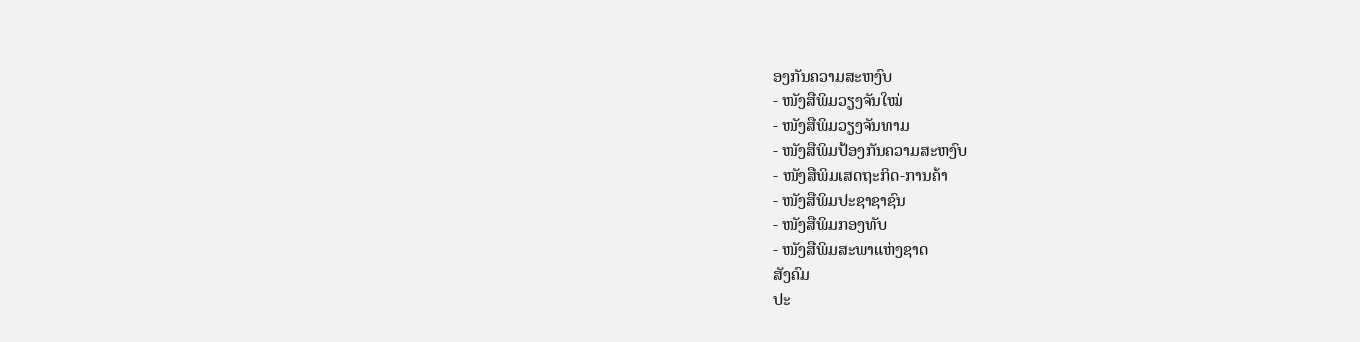ອງກັນຄວາມສະຫງົບ
- ໜັງສືພິມວຽງຈັນໃໝ່
- ໜັງສືພິມວຽງຈັນທາມ
- ໜັງສືພິມປ້ອງກັນຄວາມສະຫງົບ
- ໜັງສືພິມເສດຖະກິດ-ການຄ້າ
- ໜັງສືພິມປະຊາຊາຊົນ
- ໜັງສືພິມກອງທັບ
- ໜັງສືພິມສະພາແຫ່ງຊາດ
ສັງຄົມ
ປະ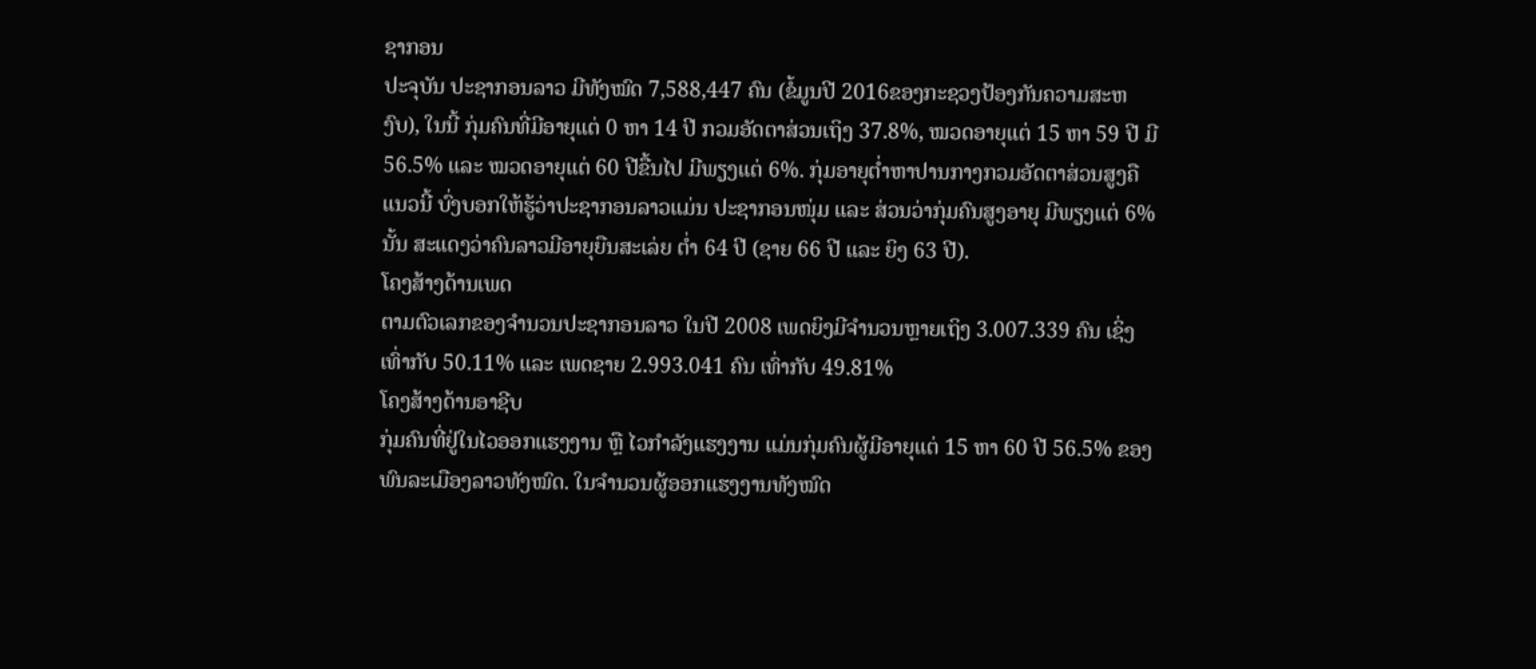ຊາກອນ
ປະຈຸບັນ ປະຊາກອນລາວ ມີທັງໝົດ 7,588,447 ຄົນ (ຂໍ້ມູນປີ 2016ຂອງກະຊວງປ້ອງກັນຄວາມສະຫງົບ), ໃນນີ້ ກຸ່ມຄົນທີ່ມີອາຍຸແຕ່ 0 ຫາ 14 ປີ ກວມອັດຕາສ່ວນເຖິງ 37.8%, ໝວດອາຍຸແຕ່ 15 ຫາ 59 ປີ ມີ 56.5% ແລະ ໝວດອາຍຸແຕ່ 60 ປີຂື້ນໄປ ມີພຽງແຕ່ 6%. ກຸ່ມອາຍຸຕ່ຳຫາປານກາງກວມອັດຕາສ່ວນສູງຄືແນວນີ້ ບົ່ງບອກໃຫ້ຮູ້ວ່າປະຊາກອນລາວແມ່ນ ປະຊາກອນໜຸ່ມ ແລະ ສ່ວນວ່າກຸ່ມຄົນສູງອາຍຸ ມີພຽງແຕ່ 6% ນັ້ນ ສະແດງວ່າຄົນລາວມີອາຍຸຍືນສະເລ່ຍ ຕ່ຳ 64 ປີ (ຊາຍ 66 ປີ ແລະ ຍິງ 63 ປີ).
ໂຄງສ້າງດ້ານເພດ
ຕາມຕົວເລກຂອງຈຳນວນປະຊາກອນລາວ ໃນປີ 2008 ເພດຍິງມີຈຳນວນຫຼາຍເຖິງ 3.007.339 ຄົນ ເຊິ່ງເທົ່າກັບ 50.11% ແລະ ເພດຊາຍ 2.993.041 ຄົນ ເທົ່າກັບ 49.81%
ໂຄງສ້າງດ້ານອາຊີບ
ກຸ່ມຄົນທີ່ຢູ່ໃນໄວອອກແຮງງານ ຫຼື ໄວກຳລັງແຮງງານ ແມ່ນກຸ່ມຄົນຜູ້ມີອາຍຸແຕ່ 15 ຫາ 60 ປີ 56.5% ຂອງພົນລະເມືອງລາວທັງໝົດ. ໃນຈຳນວນຜູ້ອອກແຮງງານທັງໝົດ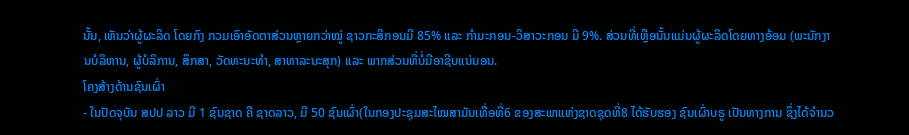ນັ້ນ, ເຫັນວ່າຜູ້ຜະລິດ ໂດຍກົງ ກວມເອົາອັດຕາສ່ວນຫຼາຍກວ່າໝູ່ ຊາວກະສິກອນມີ 85% ແລະ ກຳມະກອນ-ວິສາວະກອນ ມີ 9%. ສ່ວນທີ່ເຫຼືອນັ້ນແມ່ນຜູ້ຜະລິດໂດຍທາງອ້ອມ (ພະນັກງານບໍລິຫານ, ຜູ້ບໍລິການ, ສຶກສາ, ວັດທະນະທຳ, ສາທາລະນະສຸກ) ແລະ ພາກສ່ວນທີ່ບໍ່ມີອາຊີບແນ່ນອນ.
ໂຄງສ້າງດ້ານຊົນເຜົ່າ
- ໃນປັດຈຸບັນ ສປປ ລາວ ມີ 1 ຊົນຊາດ ຄື ຊາດລາວ, ມີ 50 ຊົນເຜົ່າ(ໃນກອງປະຊຸມສະໄໝສາມັນເທື່ອທີ່6 ຂອງສະພາແຫ່ງຊາດຊຸດທີ່8 ໄດ້ຮັບຮອງ ຊົນເຜົ່າບຣູ ເປັນທາງການ ຊຶ່ງໄດ້ຈຳນວ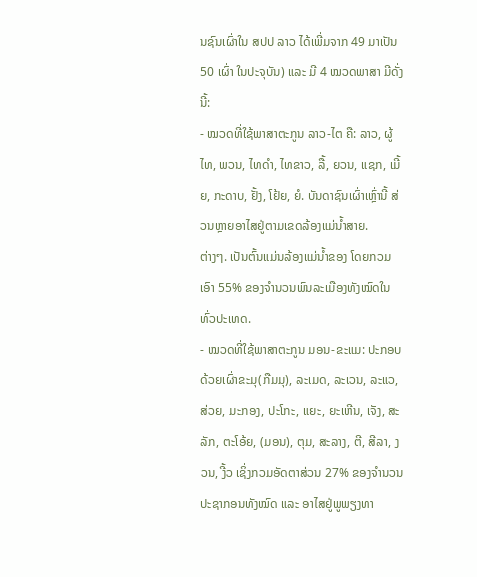ນຊົນເຜົ່າໃນ ສປປ ລາວ ໄດ້ເພີ່ມຈາກ 49 ມາເປັນ 50 ເຜົ່າ ໃນປະຈຸບັນ) ແລະ ມີ 4 ໝວດພາສາ ມີດັ່ງນີ້:
- ໝວດທີ່ໃຊ້ພາສາຕະກູນ ລາວ-ໄຕ ຄື: ລາວ, ຜູ້ໄທ, ພວນ, ໄທດຳ, ໄທຂາວ, ລື້, ຍວນ, ແຊກ, ເມີ້ຍ, ກະດາບ, ຢັ້ງ, ໂຢ້ຍ, ຍໍ. ບັນດາຊົນເຜົ່າເຫຼົ່ານີ້ ສ່ວນຫຼາຍອາໄສຢູ່ຕາມເຂດລ້ອງແມ່ນ້ຳສາຍ.
ຕ່າງໆ. ເປັນຕົ້ນແມ່ນລ້ອງແມ່ນ້ຳຂອງ ໂດຍກວມເອົາ 55% ຂອງຈຳນວນພົນລະເມືອງທັງໝົດໃນທົ່ວປະເທດ.
- ໝວດທີ່ໃຊ້ພາສາຕະກູນ ມອນ-ຂະແມ: ປະກອບດ້ວຍເຜົ່າຂະມຸ(ກືມມຸ), ລະເມດ, ລະເວນ, ລະແວ, ສ່ວຍ, ມະກອງ, ປະໂກະ, ແຍະ, ຍະເຫີນ, ເຈັງ, ສະລັກ, ຕະໂອ້ຍ, (ມອນ), ຕຸມ, ສະລາງ, ຕີ, ສີລາ, ງວນ, ງີ້ວ ເຊິ່ງກວມອັດຕາສ່ວນ 27% ຂອງຈຳນວນປະຊາກອນທັງໝົດ ແລະ ອາໄສຢູ່ພູພຽງທາ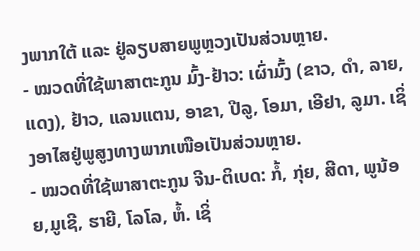ງພາກໃຕ້ ແລະ ຢູ່ລຽບສາຍພູຫຼວງເປັນສ່ວນຫຼາຍ.
- ໝວດທີ່ໃຊ້ພາສາຕະກູນ ມົ້ງ-ຢ້າວ: ເຜົ່າມົ້ງ (ຂາວ, ດຳ, ລາຍ, ແດງ), ຢ້າວ, ແລນແຕນ, ອາຂາ, ປີລູ, ໂອມາ, ເອີຢາ, ລູມາ. ເຊິ່ງອາໄສຢູ່ພູສູງທາງພາກເໜືອເປັນສ່ວນຫຼາຍ.
- ໝວດທີ່ໃຊ້ພາສາຕະກູນ ຈີນ-ຕິເບດ: ກໍ້, ກຸ່ຍ, ສີດາ, ພູນ້ອຍ,ມູເຊີ, ຮາຍີ, ໂລໂລ, ຫໍ້. ເຊິ່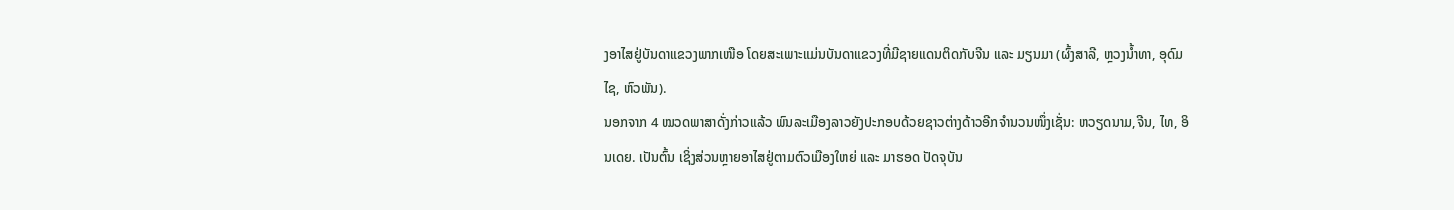ງອາໄສຢູ່ບັນດາແຂວງພາກເໜືອ ໂດຍສະເພາະແມ່ນບັນດາແຂວງທີ່ມີຊາຍແດນຕິດກັບຈີນ ແລະ ມຽນມາ (ຜົ້ງສາລີ, ຫຼວງນ້ຳທາ, ອຸດົມໄຊ, ຫົວພັນ).
ນອກຈາກ 4 ໝວດພາສາດັ່ງກ່າວແລ້ວ ພົນລະເມືອງລາວຍັງປະກອບດ້ວຍຊາວຕ່າງດ້າວອີກຈຳນວນໜຶ່ງເຊັ່ນ: ຫວຽດນາມ,ຈີນ, ໄທ, ອິນເດຍ. ເປັນຕົ້ນ ເຊິ່ງສ່ວນຫຼາຍອາໄສຢູ່ຕາມຕົວເມືອງໃຫຍ່ ແລະ ມາຮອດ ປັດຈຸບັນ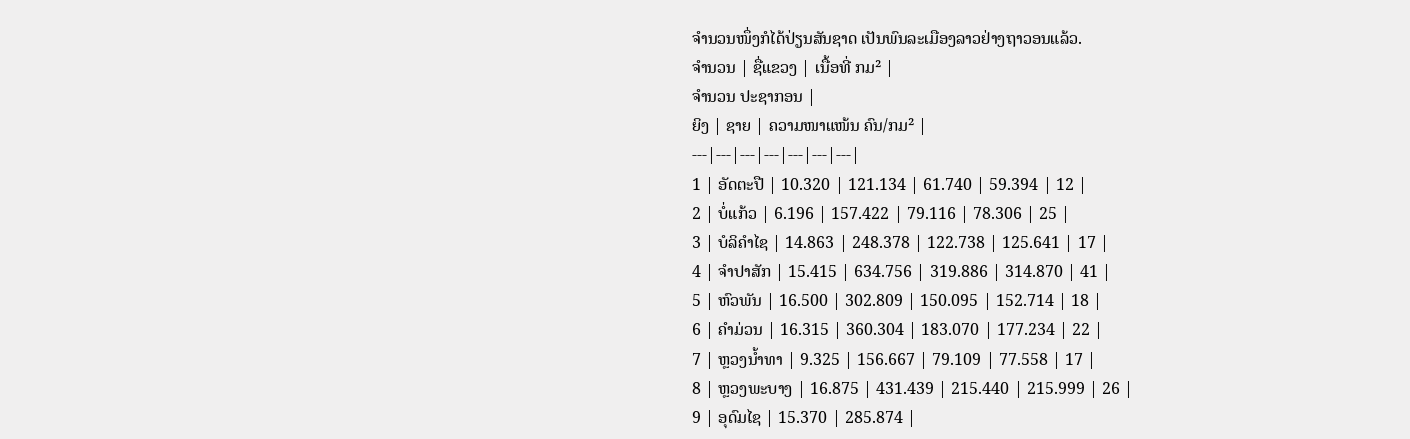ຈຳນວນໜຶ່ງກໍໄດ້ປ່ຽນສັນຊາດ ເປັນພົນລະເມືອງລາວຢ່າງຖາວອນແລ້ວ.
ຈໍານວນ | ຊື່ແຂວງ | ເນື້ອທີ່ ກມ² |
ຈຳນວນ ປະຊາກອນ |
ຍິງ | ຊາຍ | ຄວາມໜາແໜ້ນ ຄົນ/ກມ² |
---|---|---|---|---|---|---|
1 | ອັດຕະປື | 10.320 | 121.134 | 61.740 | 59.394 | 12 |
2 | ບໍ່ແກ້ວ | 6.196 | 157.422 | 79.116 | 78.306 | 25 |
3 | ບໍລິຄຳໄຊ | 14.863 | 248.378 | 122.738 | 125.641 | 17 |
4 | ຈຳປາສັກ | 15.415 | 634.756 | 319.886 | 314.870 | 41 |
5 | ຫົວພັນ | 16.500 | 302.809 | 150.095 | 152.714 | 18 |
6 | ຄໍາມ່ວນ | 16.315 | 360.304 | 183.070 | 177.234 | 22 |
7 | ຫຼວງນ້ຳທາ | 9.325 | 156.667 | 79.109 | 77.558 | 17 |
8 | ຫຼວງພະບາງ | 16.875 | 431.439 | 215.440 | 215.999 | 26 |
9 | ອຸດົມໄຊ | 15.370 | 285.874 |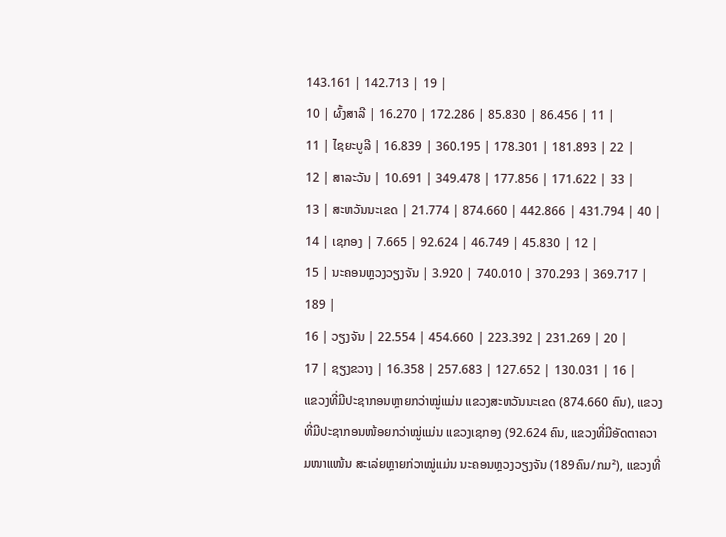143.161 | 142.713 | 19 |
10 | ຜົ້ງສາລີ | 16.270 | 172.286 | 85.830 | 86.456 | 11 |
11 | ໄຊຍະບູລີ | 16.839 | 360.195 | 178.301 | 181.893 | 22 |
12 | ສາລະວັນ | 10.691 | 349.478 | 177.856 | 171.622 | 33 |
13 | ສະຫວັນນະເຂດ | 21.774 | 874.660 | 442.866 | 431.794 | 40 |
14 | ເຊກອງ | 7.665 | 92.624 | 46.749 | 45.830 | 12 |
15 | ນະຄອນຫຼວງວຽງຈັນ | 3.920 | 740.010 | 370.293 | 369.717 | 189 |
16 | ວຽງຈັນ | 22.554 | 454.660 | 223.392 | 231.269 | 20 |
17 | ຊຽງຂວາງ | 16.358 | 257.683 | 127.652 | 130.031 | 16 |
ແຂວງທີ່ມີປະຊາກອນຫຼາຍກວ່າໝູ່ແມ່ນ ແຂວງສະຫວັນນະເຂດ (874.660 ຄົນ), ແຂວງທີ່ມີປະຊາກອນໜ້ອຍກວ່າໝູ່ແມ່ນ ແຂວງເຊກອງ (92.624 ຄົນ, ແຂວງທີ່ມີອັດຕາຄວາມໜາແໜ້ນ ສະເລ່ຍຫຼາຍກ່ວາໝູ່ແມ່ນ ນະຄອນຫຼວງວຽງຈັນ (189ຄົນ/ກມ²), ແຂວງທີ່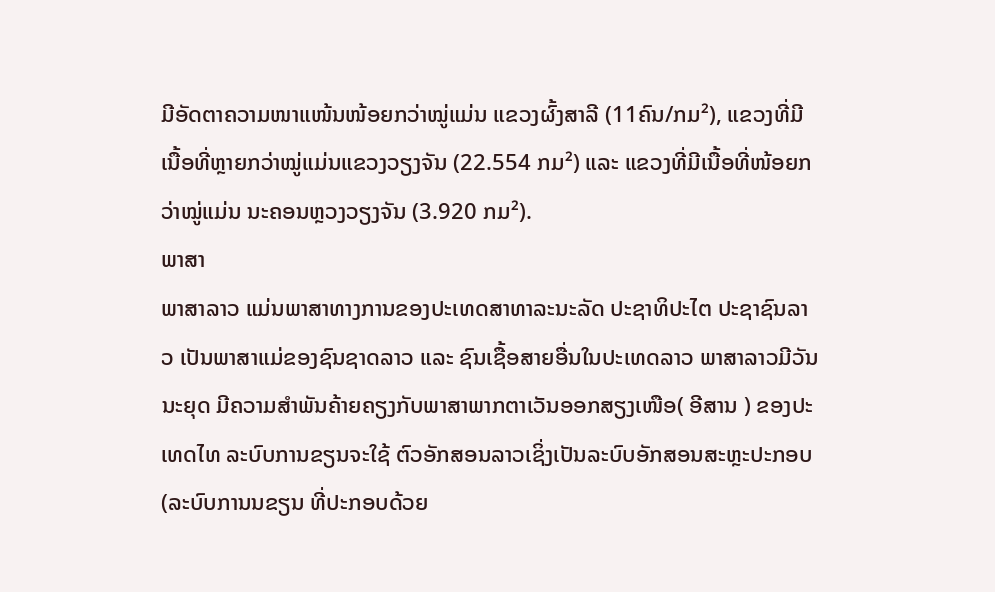ມີອັດຕາຄວາມໜາແໜ້ນໜ້ອຍກວ່າໝູ່ແມ່ນ ແຂວງຜົ້ງສາລີ (11ຄົນ/ກມ²), ແຂວງທີ່ມີເນື້ອທີ່ຫຼາຍກວ່າໝູ່ແມ່ນແຂວງວຽງຈັນ (22.554 ກມ²) ແລະ ແຂວງທີ່ມີເນື້ອທີ່ໜ້ອຍກວ່າໝູ່ແມ່ນ ນະຄອນຫຼວງວຽງຈັນ (3.920 ກມ²).
ພາສາ
ພາສາລາວ ແມ່ນພາສາທາງການຂອງປະເທດສາທາລະນະລັດ ປະຊາທິປະໄຕ ປະຊາຊົນລາວ ເປັນພາສາແມ່ຂອງຊົນຊາດລາວ ແລະ ຊົນເຊື້ອສາຍອື່ນໃນປະເທດລາວ ພາສາລາວມີວັນນະຍຸດ ມີຄວາມສຳພັນຄ້າຍຄຽງກັບພາສາພາກຕາເວັນອອກສຽງເໜືອ( ອີສານ ) ຂອງປະເທດໄທ ລະບົບການຂຽນຈະໃຊ້ ຕົວອັກສອນລາວເຊິ່ງເປັນລະບົບອັກສອນສະຫຼະປະກອບ (ລະບົບການນຂຽນ ທີ່ປະກອບດ້ວຍ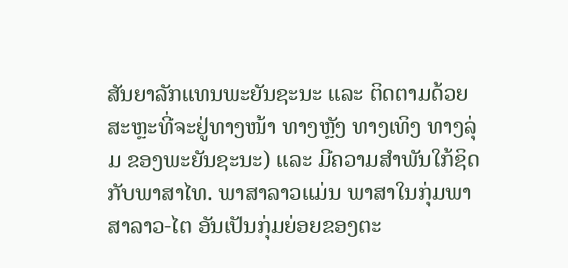ສັນຍາລັກແທນພະຍັນຊະນະ ແລະ ຕິດຕາມດ້ວຍສະຫຼະທີ່ຈະຢູ່ທາງໜ້າ ທາງຫຼັງ ທາງເທິງ ທາງລຸ່ມ ຂອງພະຍັນຊະນະ) ແລະ ມີຄວາມສຳພັນໃກ້ຊິດກັບພາສາໄທ. ພາສາລາວແມ່ນ ພາສາໃນກຸ່ມພາສາລາວ-ໄຕ ອັນເປັນກຸ່ມຍ່ອຍຂອງຕະ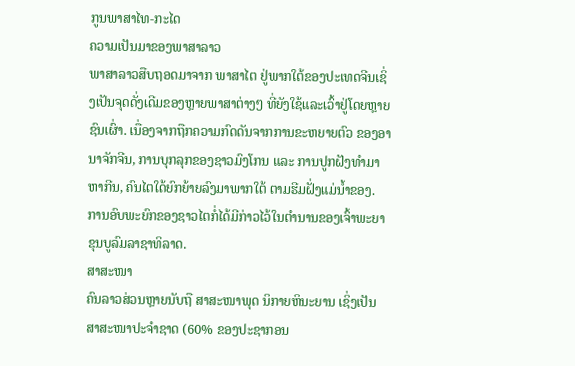ກູນພາສາໄທ-ກະໄດ
ຄວາມເປັນມາຂອງພາສາລາວ
ພາສາລາວສືບຖອດມາຈາກ ພາສາໄຕ ຢູ່ພາກໃຕ້ຂອງປະເທດຈີນເຊິ່ງເປັນຈຸດດັ່ງເດີມຂອງຫຼາຍພາສາຕ່າງໆ ທີ່ຍັງໃຊ້ແລະເວົ້າຢູ່ໂດຍຫຼາຍຊົນເຜົ່າ. ເນື່ອງຈາກຖືກຄວາມກົດດັນຈາກການຂະຫຍາຍຕົວ ຂອງອານາຈັກຈີນ, ການບຸກລຸກຂອງຊາວມົງໂກນ ແລະ ການປູກຝັງທຳມາຫາກີນ, ຄົນໄຕໃດ້ຍົກຍ້າຍລົງມາພາກໃຕ້ ຕາມຮີມຝັ່ງແມ່ນ້ຳຂອງ. ການອົບພະຍົກຂອງຊາວໄຕກໍ່ໄດ້ມີກ່າວໄວ້ໃນຕຳນານຂອງເຈົ້າພະຍາ ຂຸນບູລົມລາຊາທິລາດ.
ສາສະໜາ
ຄົນລາວສ່ວນຫຼາຍນັບຖື ສາສະໜາພຸດ ນິກາຍຫິນະຍານ ເຊິ່ງເປັນສາສະໜາປະຈຳຊາດ (60% ຂອງປະຊາກອນ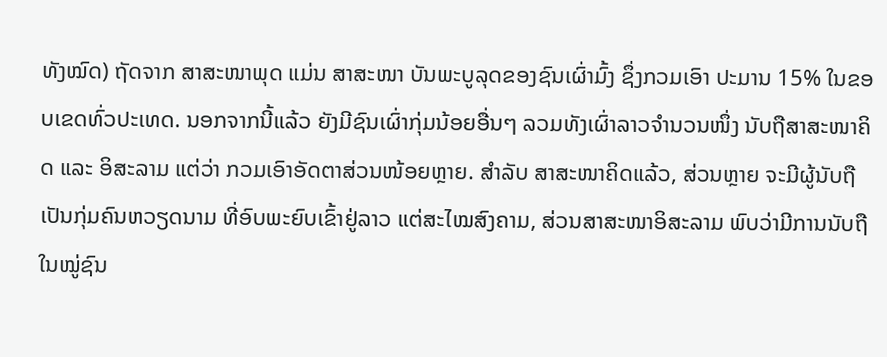ທັງໝົດ) ຖັດຈາກ ສາສະໜາພຸດ ແມ່ນ ສາສະໜາ ບັນພະບູລຸດຂອງຊົນເຜົ່າມົ້ງ ຊຶ່ງກວມເອົາ ປະມານ 15% ໃນຂອບເຂດທົ່ວປະເທດ. ນອກຈາກນີ້ແລ້ວ ຍັງມີຊົນເຜົ່າກຸ່ມນ້ອຍອື່ນໆ ລວມທັງເຜົ່າລາວຈຳນວນໜຶ່ງ ນັບຖືສາສະໜາຄິດ ແລະ ອິສະລາມ ແຕ່ວ່າ ກວມເອົາອັດຕາສ່ວນໜ້ອຍຫຼາຍ. ສຳລັບ ສາສະໜາຄິດແລ້ວ, ສ່ວນຫຼາຍ ຈະມີຜູ້ນັບຖືເປັນກຸ່ມຄົນຫວຽດນາມ ທີ່ອົບພະຍົບເຂົ້າຢູ່ລາວ ແຕ່ສະໄໝສົງຄາມ, ສ່ວນສາສະໜາອິສະລາມ ພົບວ່າມີການນັບຖືໃນໝູ່ຊົນ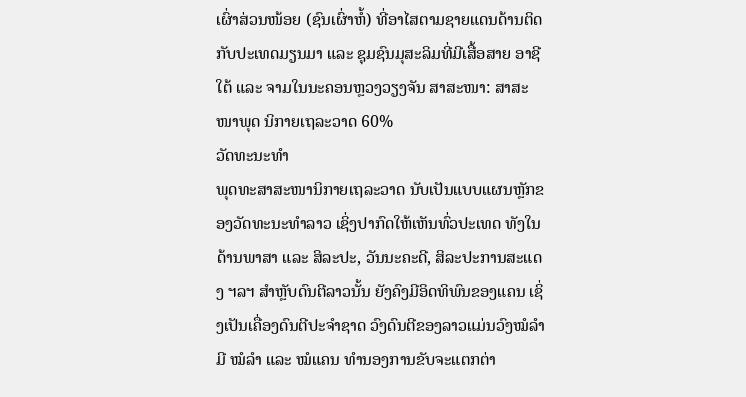ເຜົ່າສ່ວນໜ້ອຍ (ຊົນເຜົ່າຫ້ໍ) ທີ່ອາໄສຕາມຊາຍແດນດ້ານຕິດກັບປະເທດມຽນມາ ແລະ ຊຸມຊົນມຸສະລິມທີ່ມີເສື້ອສາຍ ອາຊີໃຕ້ ແລະ ຈາມໃນນະຄອນຫຼວງວຽງຈັນ ສາສະໜາ: ສາສະໜາພຸດ ນິກາຍເຖລະວາດ 60%
ວັດທະນະທຳ
ພຸດທະສາສະໜານິກາຍເຖລະວາດ ນັບເປັນແບບແຜນຫຼັກຂອງວັດທະນະທຳລາວ ເຊິ່ງປາກົດໃຫ້ເຫັນທົ່ວປະເທດ ທັງໃນດ້ານພາສາ ແລະ ສິລະປະ, ວັນນະຄະດີ, ສິລະປະການສະແດງ ຯລຯ ສຳຫຼັບດົນຕີລາວນັ້ນ ຍັງຄົງມີອິດທິພົນຂອງແຄນ ເຊິ່ງເປັນເຄື່ອງດົນຕີປະຈຳຊາດ ວົງດົນຕີຂອງລາວແມ່ນວົງໝໍລຳ ມີ ໝໍລຳ ແລະ ໝໍແຄນ ທຳນອງການຂັບຈະແຕກຕ່າ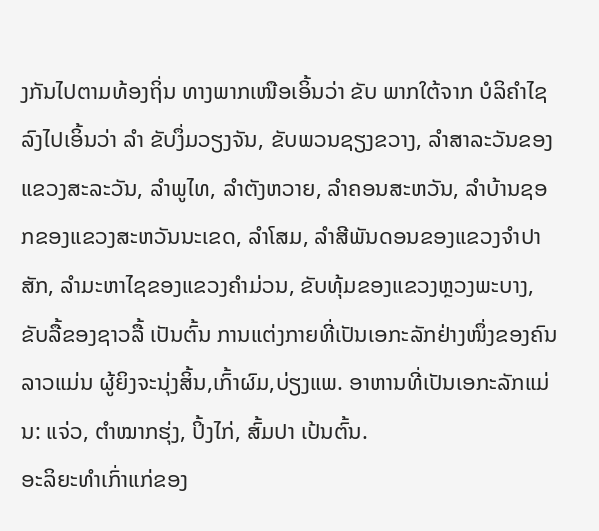ງກັນໄປຕາມທ້ອງຖິ່ນ ທາງພາກເໜືອເອິ້ນວ່າ ຂັບ ພາກໃຕ້ຈາກ ບໍລິຄຳໄຊລົງໄປເອິ້ນວ່າ ລຳ ຂັບງຶ່ມວຽງຈັນ, ຂັບພວນຊຽງຂວາງ, ລຳສາລະວັນຂອງແຂວງສະລະວັນ, ລຳພູໄທ, ລຳຕັງຫວາຍ, ລຳຄອນສະຫວັນ, ລຳບ້ານຊອກຂອງແຂວງສະຫວັນນະເຂດ, ລໍາໂສມ, ລຳສີພັນດອນຂອງແຂວງຈຳປາສັກ, ລຳມະຫາໄຊຂອງແຂວງຄຳມ່ວນ, ຂັບທຸ້ມຂອງແຂວງຫຼວງພະບາງ, ຂັບລື້ຂອງຊາວລື້ ເປັນຕົ້ນ ການແຕ່ງກາຍທີ່ເປັນເອກະລັກຢ່າງໜຶ່ງຂອງຄົນລາວແມ່ນ ຜູ້ຍິງຈະນຸ່ງສິ້ນ,ເກົ້າຜົມ,ບ່ຽງແພ. ອາຫານທີ່ເປັນເອກະລັກແມ່ນ: ແຈ່ວ, ຕຳໝາກຮຸ່ງ, ປິ້ງໄກ່, ສົ້ມປາ ເປ້ນຕົ້ນ.
ອະລິຍະທຳເກົ່າແກ່ຂອງ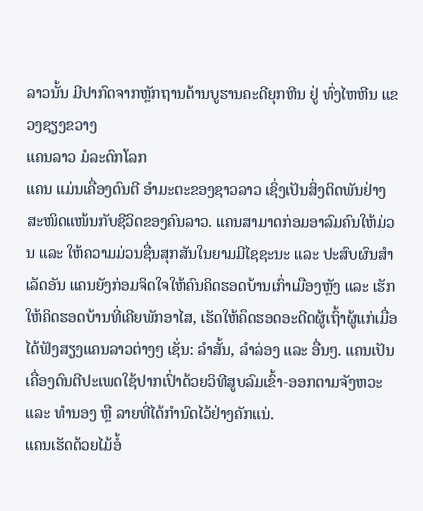ລາວນັ້ນ ມີປາກົດຈາກຫຼັກຖານດ້ານບູຮານຄະດີຍຸກຫີນ ຢູ່ ທົ່ງໄຫຫີນ ແຂວງຊຽງຂວາງ
ແຄນລາວ ມໍລະດົກໂລກ
ແຄນ ແມ່ນເຄື່ອງດົນຕີ ອຳມະຕະຂອງຊາວລາວ ເຊິ່ງເປັນສິ່ງຕິດພັນຢ່າງສະໜິດແໜ້ນກັບຊີວິດຂອງຄົນລາວ. ແຄນສາມາດກ່ອມອາລົມຄົນໃຫ້ມ່ວນ ແລະ ໃຫ້ຄວາມມ່ວນຊື່ນສຸກສັນໃນຍາມມີໄຊຊະນະ ແລະ ປະສົບຜົນສຳເລັດອັນ ແຄນຍັງກ່ອມຈິດໃຈໃຫ້ຄົນຄິດຮອດບ້ານເກົ່າເມືອງຫຼັງ ແລະ ເຮັກໃຫ້ຄິດຮອດບ້ານທີ່ເຄີຍພັກອາໄສ, ເຮັດໃຫ້ຄຶດຮອດອະດີດຜູ້ເຖົ້າຜູ້ແກ່ເມື່ອໄດ້ຟັງສຽງແຄນລາວຕ່າງໆ ເຊັ່ນ: ລຳສັ້ນ, ລຳລ່ອງ ແລະ ອື່ນໆ. ແຄນເປັນເຄື່ອງດົນຕີປະເພດໃຊ້ປາກເປົ່າດ້ວຍວິທີສູບລົມເຂົ້າ-ອອກຕາມຈັງຫວະ ແລະ ທຳນອງ ຫຼື ລາຍທີ່ໄດ້ກຳນົດໄວ້ຢ່າງຄັກແນ່.
ແຄນເຮັດດ້ວຍໄມ້ອໍ້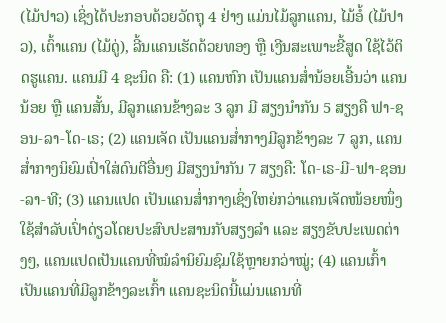(ໄມ້ປາວ) ເຊິ່ງໄດ້ປະກອບດ້ວຍວັດຖຸ 4 ຢ່າງ ແມ່ນໄມ້ລູກແຄນ, ໄມ້ອໍ້ (ໄມ້ປາວ), ເຕົ້າແຄນ (ໄມ້ດູ່), ລີ້ນແຄນເຮັດດ້ວຍທອງ ຫຼື ເງີນສະເພາະຂີ້ສູດ ໃຊ້ໄວ້ຕິດຮູແຄນ. ແຄນມີ 4 ຊະນິດ ຄື: (1) ແຄນຫົກ ເປັນແຄນສ່ຳນ້ອຍເອີ້ນວ່າ ແຄນນ້ອຍ ຫຼື ແຄນສັ້ນ, ມີລູກແຄນຂ້າງລະ 3 ລູກ ມີ ສຽງນຳກັນ 5 ສຽງຄື ຟາ-ຊອນ-ລາ-ໂດ-ເຣ; (2) ແຄນເຈັດ ເປັນແຄນສ່ຳກາງມີລູກຂ້າງລະ 7 ລູກ, ແຄນສ່ຳກາງນິຍົມເປົ່າໃສ່ດົນຕີອື່ນໆ ມີສຽງນຳກັນ 7 ສຽງຄື: ໂດ-ເຣ-ມີ-ຟາ-ຊອນ-ລາ-ທີ; (3) ແຄນແປດ ເປັນແຄນສ່ຳກາງເຊິ່ງໃຫຍ່ກວ່າແຄນເຈັດໜ້ອຍໜຶ່ງ ໃຊ້ສຳລັບເປົ່າດ່ຽວໂດຍປະສົບປະສານກັບສຽງລຳ ແລະ ສຽງຂັບປະເພດຕ່າງໆ, ແຄນແປດເປັນແຄນທີ່ໝໍລຳນິຍົມຊົມໃຊ້ຫຼາຍກວ່າໝູ່; (4) ແຄນເກົ້າ ເປັນແຄນທີ່ມີລູກຂ້າງລະເກົ້າ ແຄນຊະນິດນີ້ແມ່ນແຄນທີ່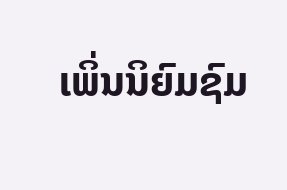ເພິ່ນນິຍົມຊົມ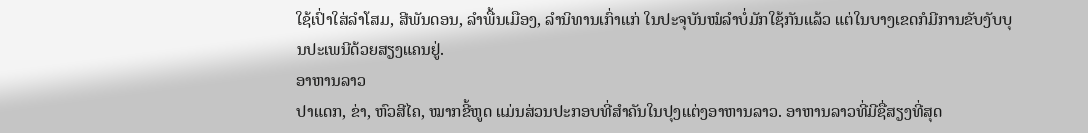ໃຊ້ເປົ່າໃສ່ລຳໂສມ, ສີພັນດອນ, ລຳພື້ນເມືອງ, ລຳນິທານເກົ່າແກ່ ໃນປະຈຸບັນໝໍລຳບໍ່ມັກໃຊ້ກັນແລ້ວ ແຕ່ໃນບາງເຂດກໍມີການຂັບງັບບຸນປະເພນີດ້ວຍສຽງແຄນຢູ່.
ອາຫານລາວ
ປາແດກ, ຂ່າ, ຫົວສີໄຄ, ໝາກຂີ້ຫູດ ແມ່ນສ່ວນປະກອບທີ່ສຳຄັນໃນປຸງແຕ່ງອາຫານລາວ. ອາຫານລາວທີ່ມີຊື່ສຽງທີ່ສຸດ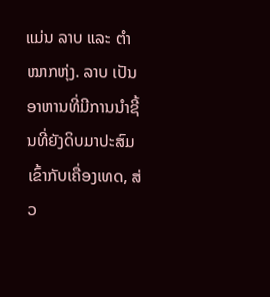ແມ່ນ ລາບ ແລະ ຕຳໝາກຫຸ່ງ. ລາບ ເປັນອາຫານທີ່ມີການນຳຊີ້ນທີ່ຍັງດິບມາປະສົມເຂົ້າກັບເຄື່ອງເທດ, ສ່ວ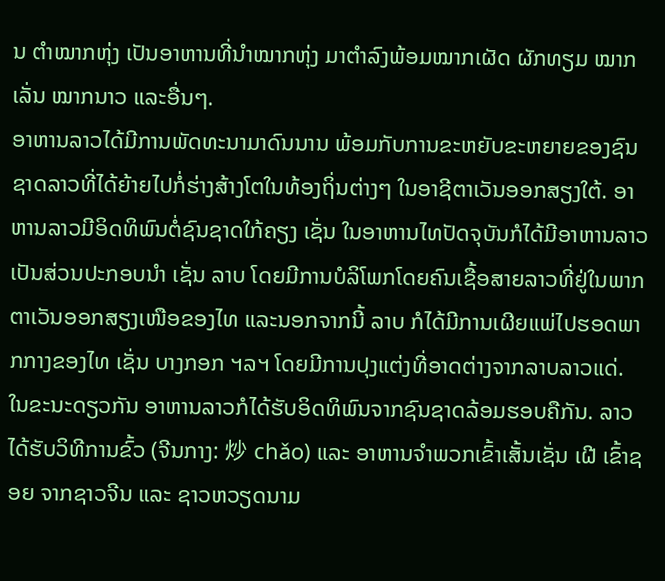ນ ຕຳໝາກຫຸ່ງ ເປັນອາຫານທີ່ນຳໝາກຫຸ່ງ ມາຕຳລົງພ້ອມໝາກເຜັດ ຜັກທຽມ ໝາກເລັ່ນ ໝາກນາວ ແລະອື່ນໆ.
ອາຫານລາວໄດ້ມີການພັດທະນາມາດົນນານ ພ້ອມກັບການຂະຫຍັບຂະຫຍາຍຂອງຊົນຊາດລາວທີ່ໄດ້ຍ້າຍໄປກໍ່ຮ່າງສ້າງໂຕໃນທ້ອງຖິ່ນຕ່າງໆ ໃນອາຊີຕາເວັນອອກສຽງໃຕ້. ອາຫານລາວມີອິດທິພົນຕໍ່ຊົນຊາດໃກ້ຄຽງ ເຊັ່ນ ໃນອາຫານໄທປັດຈຸບັນກໍໄດ້ມີອາຫານລາວເປັນສ່ວນປະກອບນຳ ເຊັ່ນ ລາບ ໂດຍມີການບໍລິໂພກໂດຍຄົນເຊື້ອສາຍລາວທີ່ຢູ່ໃນພາກຕາເວັນອອກສຽງເໜືອຂອງໄທ ແລະນອກຈາກນີ້ ລາບ ກໍໄດ້ມີການເຜີຍແພ່ໄປຮອດພາກກາງຂອງໄທ ເຊັ່ນ ບາງກອກ ຯລຯ ໂດຍມີການປຸງແຕ່ງທີ່ອາດຕ່າງຈາກລາບລາວແດ່. ໃນຂະນະດຽວກັນ ອາຫານລາວກໍໄດ້ຮັບອິດທິພົນຈາກຊົນຊາດລ້ອມຮອບຄືກັນ. ລາວໄດ້ຮັບວິທີການຂົ້ວ (ຈີນກາງ: 炒 chǎo) ແລະ ອາຫານຈຳພວກເຂົ້າເສັ້ນເຊັ່ນ ເຝີ ເຂົ້າຊອຍ ຈາກຊາວຈີນ ແລະ ຊາວຫວຽດນາມ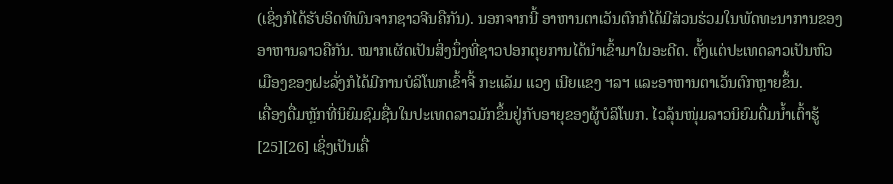(ເຊິ່ງກໍໄດ້ຮັບອິດທິພົນຈາກຊາວຈີນຄືກັນ). ນອກຈາກນີ້ ອາຫານຕາເວັນຕົກກໍໄດ້ມີສ່ວນຮ່ວມໃນພັດທະນາການຂອງອາຫານລາວຄືກັນ. ໝາກເຜັດເປັນສິ່ງນຶ່ງທີ່ຊາວປອກຕຸຍການໄດ້ນຳເຂົ້າມາໃນອະດີດ. ຕັ້ງແຕ່ປະເທດລາວເປັນຫົວເມືອງຂອງຝະລັ່ງກໍໄດ້ມີການບໍລິໂພກເຂົ້າຈີ້ ກະແລັມ ແວງ ເນີຍແຂງ ຯລຯ ແລະອາຫານຕາເວັນຕົກຫຼາຍຂຶ້ນ.
ເຄື່ອງດື່ມຫຼັກທີ່ນິຍົມຊົມຊື່ນໃນປະເທດລາວມັກຂຶ້ນຢູ່ກັບອາຍຸຂອງຜູ້ບໍລິໂພກ. ໄວລຸ້ນໜຸ່ມລາວນິຍົມດື່ມນ້ຳເຕົ້າຮູ້[25][26] ເຊິ່ງເປັນເຄື່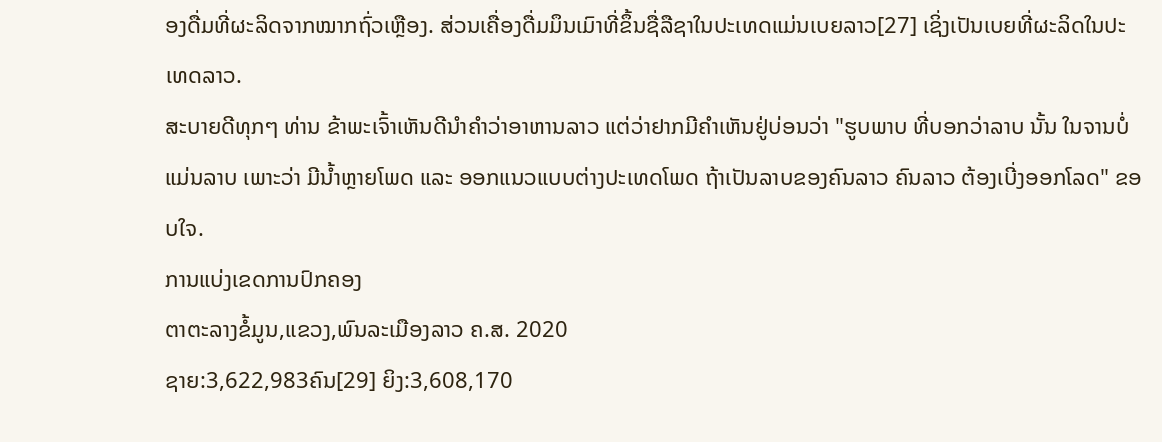ອງດື່ມທີ່ຜະລິດຈາກໝາກຖົ່ວເຫຼືອງ. ສ່ວນເຄື່ອງດື່ມມຶນເມົາທີ່ຂຶ້ນຊື່ລືຊາໃນປະເທດແມ່ນເບຍລາວ[27] ເຊິ່ງເປັນເບຍທີ່ຜະລິດໃນປະເທດລາວ.
ສະບາຍດີທຸກໆ ທ່ານ ຂ້າພະເຈົ້າເຫັນດີນຳຄຳວ່າອາຫານລາວ ແຕ່ວ່າຢາກມີຄຳເຫັນຢູ່ບ່ອນວ່າ "ຮູບພາບ ທີ່ບອກວ່າລາບ ນັ້ນ ໃນຈານບໍ່ແມ່ນລາບ ເພາະວ່າ ມີນໍ້າຫຼາຍໂພດ ແລະ ອອກແນວແບບຕ່າງປະເທດໂພດ ຖ້າເປັນລາບຂອງຄົນລາວ ຄົນລາວ ຕ້ອງເບີ່ງອອກໂລດ" ຂອບໃຈ.
ການແບ່ງເຂດການປົກຄອງ
ຕາຕະລາງຂໍ້ມູນ,ແຂວງ,ພົນລະເມືອງລາວ ຄ.ສ. 2020
ຊາຍ:3,622,983ຄົນ[29] ຍິງ:3,608,170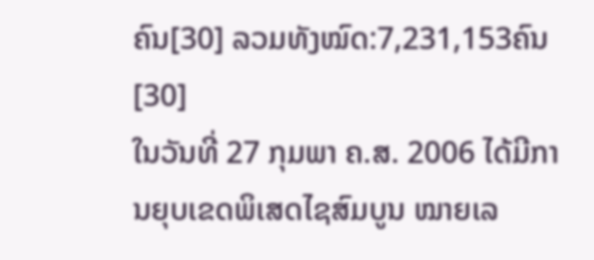ຄົນ[30] ລວມທັງໝົດ:7,231,153ຄົນ[30]
ໃນວັນທີ່ 27 ກຸມພາ ຄ.ສ. 2006 ໄດ້ມີການຍຸບເຂດພິເສດໄຊສົມບູນ ໝາຍເລ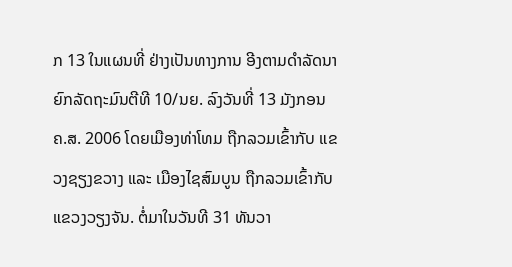ກ 13 ໃນແຜນທີ່ ຢ່າງເປັນທາງການ ອີງຕາມດຳລັດນາຍົກລັດຖະມົນຕີທີ 10/ນຍ. ລົງວັນທີ່ 13 ມັງກອນ ຄ.ສ. 2006 ໂດຍເມືອງທ່າໂທມ ຖືກລວມເຂົ້າກັບ ແຂວງຊຽງຂວາງ ແລະ ເມືອງໄຊສົມບູນ ຖືກລວມເຂົ້າກັບ ແຂວງວຽງຈັນ. ຕໍ່ມາໃນວັນທີ 31 ທັນວາ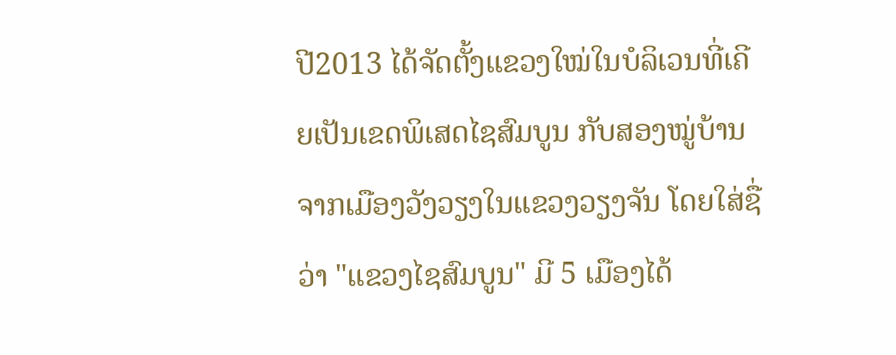ປີ2013 ໄດ້ຈັດຕັ້ງແຂວງໃໝ່ໃນບໍລິເວນທີ່ເຄີຍເປັນເຂດພິເສດໄຊສົມບູນ ກັບສອງໝູ່ບ້ານຈາກເມືອງວັງວຽງໃນແຂວງວຽງຈັນ ໂດຍໃສ່ຊື່ວ່າ "ແຂວງໄຊສົມບູນ" ມີ 5 ເມືອງໄດ້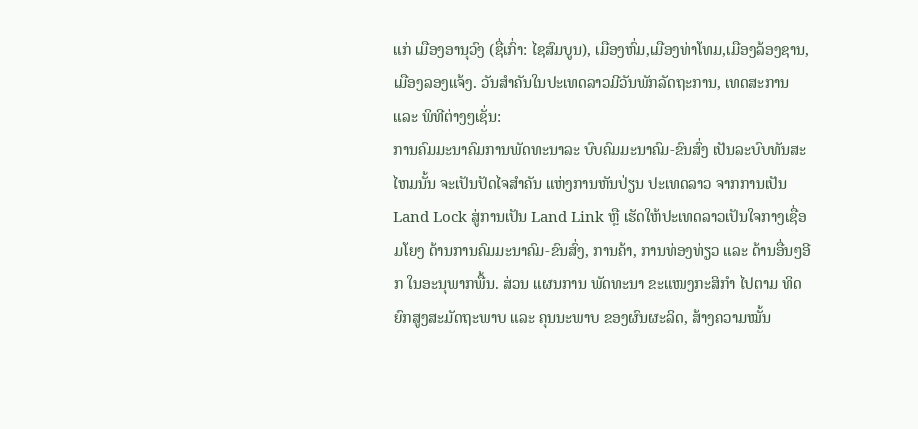ແກ່ ເມືອງອານຸວົງ (ຊື່ເກົ່າ: ໄຊສົມບູນ), ເມືອງຫົ່ມ,ເມືອງທ່າໂທມ,ເມືອງລ້ອງຊານ, ເມືອງລອງແຈ້ງ. ວັນສຳຄັນໃນປະເທດລາວມີວັນພັກລັດຖະການ, ເທດສະການ ແລະ ພິທີຕ່າງໆເຊັ່ນ:
ການຄົມມະນາຄົມການພັດທະນາລະ ບົບຄົມມະນາຄົມ-ຂົນສົ່ງ ເປັນລະບົບທັນສະໄຫມນັ້ນ ຈະເປັນປັດໄຈສຳຄັນ ແຫ່ງການຫັນປ່ຽນ ປະເທດລາວ ຈາກການເປັນ Land Lock ສູ່ການເປັນ Land Link ຫຼື ເຮັດໃຫ້ປະເທດລາວເປັນໃຈກາງເຊື່ອມໂຍງ ດ້ານການຄົມມະນາຄົມ-ຂົນສົ່ງ, ການຄ້າ, ການທ່ອງທ່ຽວ ແລະ ດ້ານອື່ນໆອີກ ໃນອະນຸພາກພື້ນ. ສ່ວນ ແຜນການ ພັດທະນາ ຂະແໜງກະສິກຳ ໄປຕາມ ທິດຍົກສູງສະມັດຖະພາບ ແລະ ຄຸນນະພາບ ຂອງຜົນຜະລິດ, ສ້າງຄວາມໝັ້ນ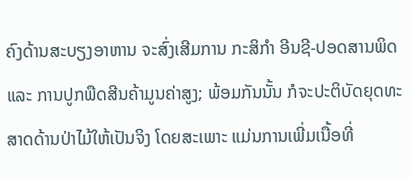ຄົງດ້ານສະບຽງອາຫານ ຈະສົ່ງເສີມການ ກະສິກຳ ອີນຊີ-ປອດສານພິດ ແລະ ການປູກພືດສີນຄ້າມູນຄ່າສູງ; ພ້ອມກັນນັ້ນ ກໍຈະປະຕິບັດຍຸດທະ ສາດດ້ານປ່າໄມ້ໃຫ້ເປັນຈິງ ໂດຍສະເພາະ ແມ່ນການເພີ່ມເນື້ອທີ່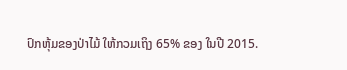ປົກຫຸ້ມຂອງປ່າໄມ້ ໃຫ້ກວມເຖິງ 65% ຂອງ ໃນປີ 2015.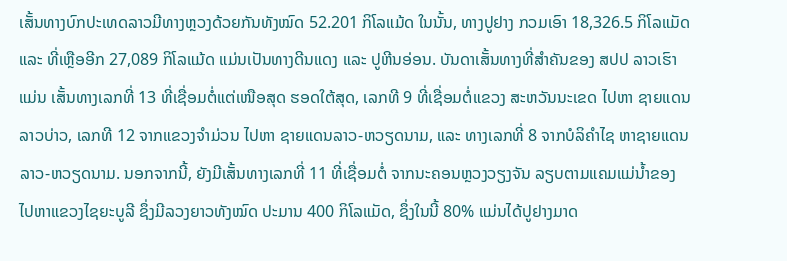ເສັ້ນທາງບົກປະເທດລາວມີທາງຫຼວງດ້ວຍກັນທັງໝົດ 52.201 ກິໂລແມ້ດ ໃນນັ້ນ, ທາງປູຢາງ ກວມເອົາ 18,326.5 ກິໂລແມັດ ແລະ ທີ່ເຫຼືອອີກ 27,089 ກິໂລແມ້ດ ແມ່ນເປັນທາງດີນແດງ ແລະ ປູຫີນອ່ອນ. ບັນດາເສັ້ນທາງທີ່ສຳຄັນຂອງ ສປປ ລາວເຮົາ ແມ່ນ ເສັ້ນທາງເລກທີ່ 13 ທີ່ເຊື່ອມຕໍ່ແຕ່ເໜືອສຸດ ຮອດໃຕ້ສຸດ, ເລກທີ 9 ທີ່ເຊື່ອມຕໍ່ແຂວງ ສະຫວັນນະເຂດ ໄປຫາ ຊາຍແດນ ລາວບ່າວ, ເລກທີ 12 ຈາກແຂວງຈຳມ່ວນ ໄປຫາ ຊາຍແດນລາວ-ຫວຽດນາມ, ແລະ ທາງເລກທີ່ 8 ຈາກບໍລິຄຳໄຊ ຫາຊາຍແດນ ລາວ-ຫວຽດນາມ. ນອກຈາກນີ້, ຍັງມີເສັ້ນທາງເລກທີ່ 11 ທີ່ເຊື່ອມຕໍ່ ຈາກນະຄອນຫຼວງວຽງຈັນ ລຽບຕາມແຄມແມ່ນ້ຳຂອງ ໄປຫາແຂວງໄຊຍະບູລີ ຊຶ່ງມີລວງຍາວທັງໝົດ ປະມານ 400 ກິໂລແມັດ, ຊຶ່ງໃນນີ້ 80% ແມ່ນໄດ້ປູຢາງມາດ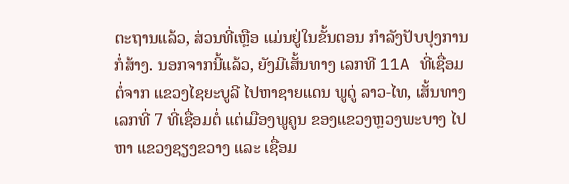ຕະຖານແລ້ວ, ສ່ວນທີ່ເຫຼືອ ແມ່ນຢູ່ໃນຂັ້ນຕອນ ກຳລັງປັບປຸງການກໍ່ສ້າງ. ນອກຈາກນີ້ແລ້ວ, ຍັງມີເສັ້ນທາງ ເລກທີ 11A ທີ່ເຊື່ອມຕໍ່ຈາກ ແຂວງໄຊຍະບູລີ ໄປຫາຊາຍແດນ ພູດູ່ ລາວ-ໄທ, ເສັ້ນທາງ ເລກທີ່ 7 ທີ່ເຊື່ອມຕໍ່ ແຕ່ເມືອງພູຄູນ ຂອງແຂວງຫຼວງພະບາງ ໄປຫາ ແຂວງຊຽງຂວາງ ແລະ ເຊື່ອມ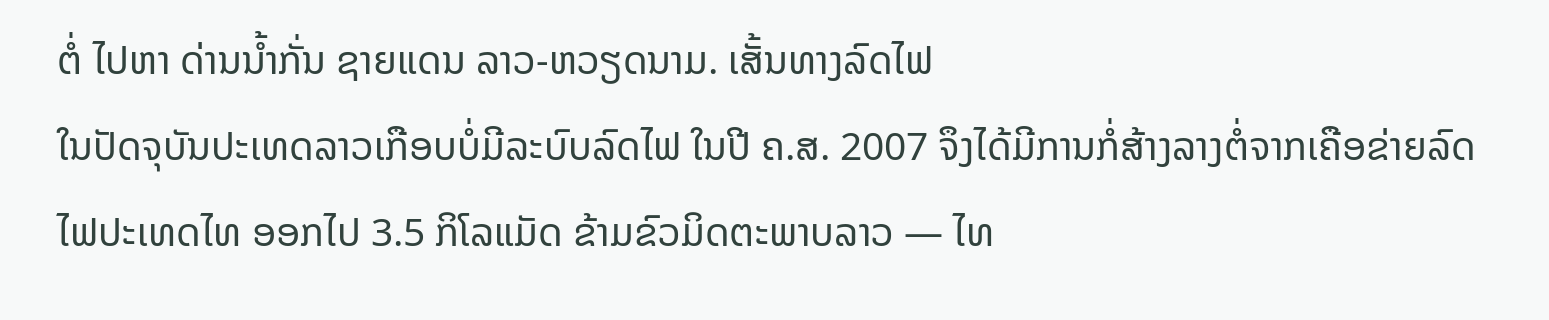ຕໍ່ ໄປຫາ ດ່ານນ້ຳກັ່ນ ຊາຍແດນ ລາວ-ຫວຽດນາມ. ເສັ້ນທາງລົດໄຟ
ໃນປັດຈຸບັນປະເທດລາວເກືອບບໍ່ມີລະບົບລົດໄຟ ໃນປີ ຄ.ສ. 2007 ຈຶງໄດ້ມີການກໍ່ສ້າງລາງຕໍ່ຈາກເຄືອຂ່າຍລົດໄຟປະເທດໄທ ອອກໄປ 3.5 ກິໂລແມັດ ຂ້າມຂົວມິດຕະພາບລາວ — ໄທ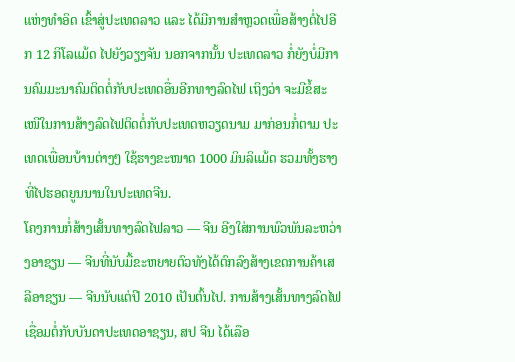ແຫ່ງທຳອິດ ເຂົ້າສູ່ປະເທດລາວ ແລະ ໄດ້ມີການສຳຫຼວດເພື່ອສ້າງຕໍ່ໄປອີກ 12 ກິໂລແມ້ດ ໄປຍັງວຽງຈັນ ນອກຈາກນັ້ນ ປະເທດລາວ ກໍ່ຍັງບໍ່ມີການຄົມມະນາຄົມຕິດຕໍ່ກັບປະເທດອື່ນອີກທາງລົດໄຟ ເຖິງວ່າ ຈະມີຂໍ້ສະເໜີໃນການສ້າງລົດໄຟຕິດຕໍ່ກັບປະເທດຫວຽດນາມ ມາກ່ອນກໍ່ຕາມ ປະເທດເພື່ອນບ້ານຕ່າງໆ ໃຊ້ຮາງຂະໜາດ 1000 ມິນລິແມ້ດ ຮວມທັ້ງຮາງທີ່ໄປຮອດຍູນນານໃນປະເທດຈີນ.
ໂຄງການກໍ່ສ້າງເສັ້ນທາງລົດໄຟລາວ — ຈີນ ອີງໃສ່ການພົວພັນລະຫວ່າງອາຊຽນ — ຈີນທີ່ນັບມື້ຂະຫຍາຍຕົວທັງໄດ້ຕົກລົງສ້າງເຂດການຄ້າເສລີອາຊຽນ — ຈີນນັບແຕ່ປີ 2010 ເປັນຕົ້ນໄປ. ການສ້າງເສັ້ນທາງລົດໄຟເຊື່ອມຕໍ່ກັບບັນດາປະເທດອາຊຽນ, ສປ ຈີນ ໄດ້ເລືອ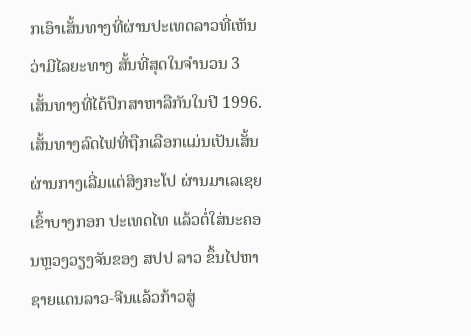ກເອົາເສັ້ນທາງທີ່ຜ່ານປະເທດລາວທີ່ເຫັນວ່າມີໄລຍະທາງ ສັ້ນທີ່ສຸດໃນຈຳນວນ 3 ເສັ້ນທາງທີ່ໄດ້ປຶກສາຫາລືກັນໃນປີ 1996. ເສັ້ນທາງລົດໄຟທີ່ຖືກເລືອກແມ່ນເປັນເສັ້ນຜ່ານກາງເລີ່ມແຕ່ສິງກະໂປ ຜ່ານມາເລເຊຍເຂົ້າບາງກອກ ປະເທດໄທ ແລ້ວຕໍ່ໃສ່ນະຄອນຫຼວງວຽງຈັນຂອງ ສປປ ລາວ ຂຶ້ນໄປຫາຊາຍແດນລາວ-ຈີນແລ້ວກ້າວສູ່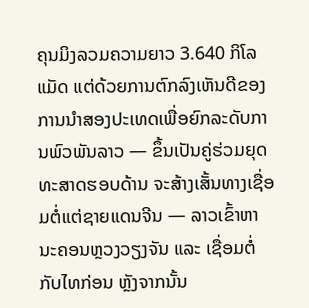ຄຸນມິງລວມຄວາມຍາວ 3.640 ກິໂລແມັດ ແຕ່ດ້ວຍການຕົກລົງເຫັນດີຂອງການນຳສອງປະເທດເພື່ອຍົກລະດັບການພົວພັນລາວ — ຂຶ້ນເປັນຄູ່ຮ່ວມຍຸດທະສາດຮອບດ້ານ ຈະສ້າງເສັ້ນທາງເຊື່ອມຕໍ່ແຕ່ຊາຍແດນຈີນ — ລາວເຂົ້າຫາ ນະຄອນຫຼວງວຽງຈັນ ແລະ ເຊື່ອມຕໍ່ກັບໄທກ່ອນ ຫຼັງຈາກນັ້ນ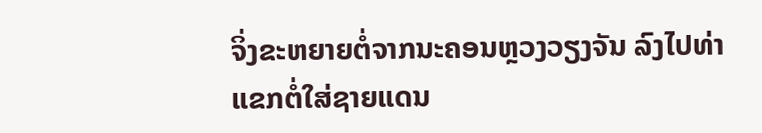ຈິ່ງຂະຫຍາຍຕໍ່ຈາກນະຄອນຫຼວງວຽງຈັນ ລົງໄປທ່າແຂກຕໍ່ໃສ່ຊາຍແດນ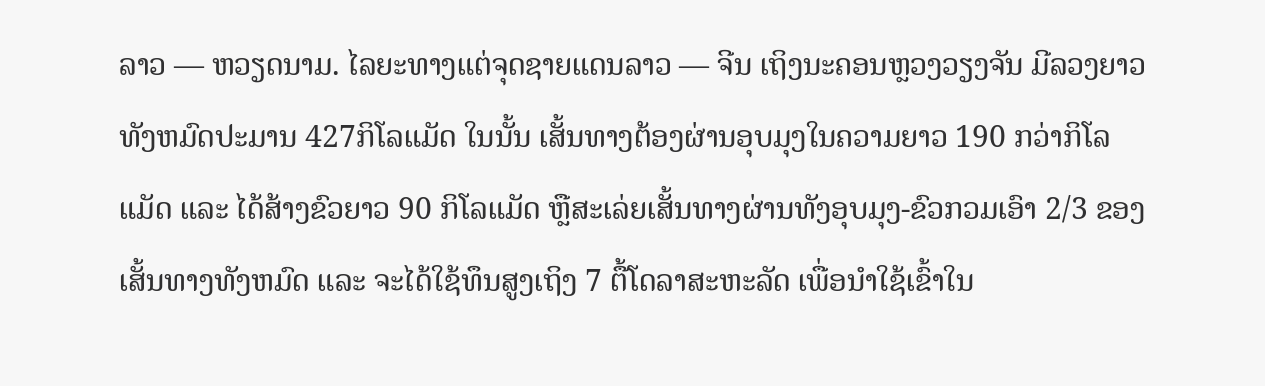ລາວ — ຫວຽດນາມ. ໄລຍະທາງແຕ່ຈຸດຊາຍແດນລາວ — ຈີນ ເຖິງນະຄອນຫຼວງວຽງຈັນ ມີລວງຍາວທັງຫມົດປະມານ 427ກິໂລແມັດ ໃນນັ້ນ ເສັ້ນທາງຕ້ອງຜ່ານອຸບມຸງໃນຄວາມຍາວ 190 ກວ່າກິໂລແມັດ ແລະ ໄດ້ສ້າງຂົວຍາວ 90 ກິໂລແມັດ ຫຼືສະເລ່ຍເສັ້ນທາງຜ່ານທັງອຸບມຸງ-ຂົວກວມເອົາ 2/3 ຂອງເສັ້ນທາງທັງຫມົດ ແລະ ຈະໄດ້ໃຊ້ທຶນສູງເຖິງ 7 ຕື້ໂດລາສະຫະລັດ ເພື່ອນໍາໃຊ້ເຂົ້າໃນ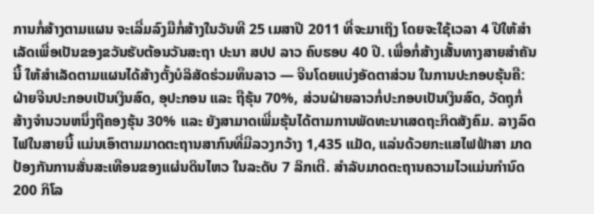ການກໍ່ສ້າງຕາມແຜນ ຈະເລີ່ມລົງມືກໍ່ສ້າງໃນວັນທີ 25 ເມສາປີ 2011 ທີ່ຈະມາເຖິງ ໂດຍຈະໃຊ້ເວລາ 4 ປີໃຫ້ສໍາເລັດເພື່ອເປັນຂອງຂວັນຮັບຕ້ອນວັນສະຖາ ປະນາ ສປປ ລາວ ຄົບຮອບ 40 ປີ. ເພື່ອກໍ່ສ້າງເສັ້ນທາງສາຍສຳຄັນນີ້ ໃຫ້ສຳເລັດຕາມແຜນໄດ້ສ້າງຕັ້ງບໍລິສັດຮ່ວມທຶນລາວ — ຈີນໂດຍແບ່ງອັດຕາສ່ວນ ໃນການປະກອບຮຸ້ນຄື: ຝ່າຍຈີນປະກອບເປັນເງິນສົດ, ອຸປະກອນ ແລະ ຖືຮຸ້ນ 70%, ສ່ວນຝ່າຍລາວກໍ່ປະກອບເປັນເງິນສົດ, ວັດຖຸກໍ່ ສ້າງຈຳນວນຫນຶ່ງຖືຄອງຮຸ້ນ 30% ແລະ ຍັງສາມາດເພີ່ມຮຸ້ນໄດ້ຕາມການພັດທະນາເສດຖະກິດສັງຄົມ. ລາງລົດໄຟໃນສາຍນີ້ ແມ່ນເອົາຕາມມາດຕະຖານສາກົນທີ່ມີລວງກວ້າງ 1,435 ແມັດ, ແລ່ນດ້ວຍກະແສໄຟຟ້າສາ ມາດປ້ອງກັນການສັ່ນສະເທືອນຂອງແຜ່ນດິນໄຫວ ໃນລະດັບ 7 ລິກເຕີ. ສຳລັບມາດຕະຖານຄວາມໄວແມ່ນກຳນົດ 200 ກິໂລ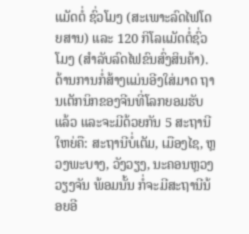ແມັດຕໍ່ ຊົ່ວໂມງ (ສະເພາະລົດໄຟໂດຍສານ) ແລະ 120 ກິໂລແມັດຕໍ່ຊົ່ວໂມງ (ສຳລັບລົດໄຟຂົນສົ່ງສິນຄ້າ). ດ້ານການກໍ່ສ້າງແມ່ນອີງໃສ່ມາດ ຖານເຕັກນິກຂອງຈີນທີ່ໂລກຍອມຮັບແລ້ວ ແລະຈະມີດ້ວຍກັນ 5 ສະຖານີໃຫຍ່ຄື: ສະຖານີບໍ່ເຕັມ, ເມືອງໄຊ, ຫຼວງພະບາງ, ວັງວຽງ, ນະຄອນຫຼວງວຽງຈັນ ພ້ອມນັ້ນ ກໍ່ຈະມີສະຖານີນ້ອຍອີ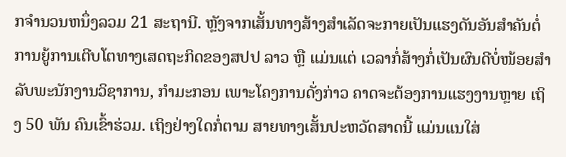ກຈຳນວນຫນຶ່ງລວມ 21 ສະຖານີ. ຫຼັງຈາກເສັ້ນທາງສ້າງສຳເລັດຈະກາຍເປັນແຮງດັນອັນສຳຄັນຕໍ່ການຍູ້ການເຕີບໂຕທາງເສດຖະກິດຂອງສປປ ລາວ ຫຼື ແມ່ນແຕ່ ເວລາກໍ່ສ້າງກໍ່ເປັນຜົນດີບໍ່ໜ້ອຍສຳລັບພະນັກງານວິຊາການ, ກຳມະກອນ ເພາະໂຄງການດັ່ງກ່າວ ຄາດຈະຕ້ອງການແຮງງານຫຼາຍ ເຖິງ 50 ພັນ ຄົນເຂົ້າຮ່ວມ. ເຖິງຢ່າງໃດກໍ່ຕາມ ສາຍທາງເສັ້ນປະຫວັດສາດນີ້ ແມ່ນແນໃສ່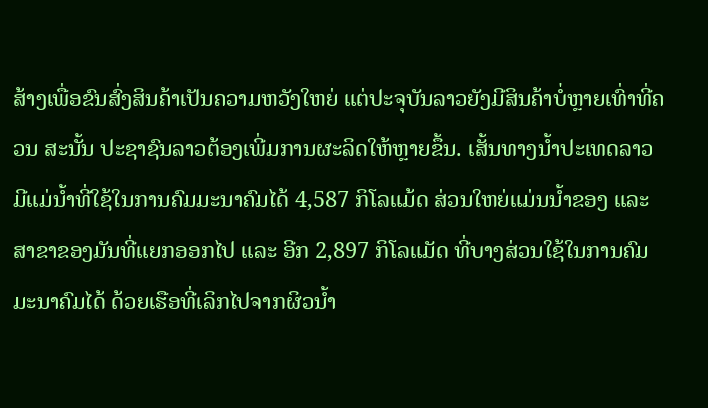ສ້າງເພື່ອຂົນສົ່ງສິນຄ້າເປັນຄວາມຫວັງໃຫຍ່ ແຕ່ປະຈຸບັນລາວຍັງມີສິນຄ້າບໍ່ຫຼາຍເທົ່າທີ່ຄວນ ສະນັ້ນ ປະຊາຊົນລາວຕ້ອງເພີ່ມການຜະລິດໃຫ້ຫຼາຍຂຶ້ນ. ເສັ້ນທາງນ້ຳປະເທດລາວມີແມ່ນ້ຳທີ່ໃຊ້ໃນການຄົມມະນາຄົມໄດ້ 4,587 ກິໂລແມ້ດ ສ່ວນໃຫຍ່ແມ່ນນ້ຳຂອງ ແລະ ສາຂາຂອງມັນທີ່ແຍກອອກໄປ ແລະ ອີກ 2,897 ກິໂລແມັດ ທີ່ບາງສ່ວນໃຊ້ໃນການຄົມມະນາຄົມໄດ້ ດ້ວຍເຮືອທີ່ເລິກໄປຈາກຜິວນ້ຳ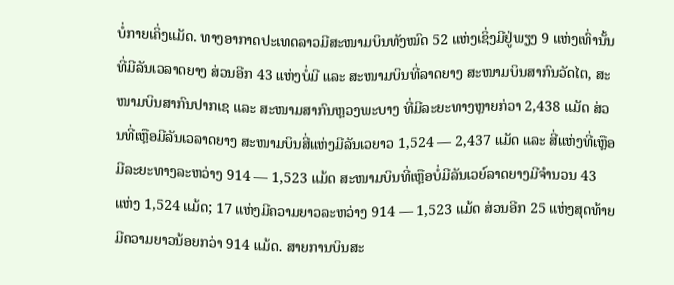ບໍ່ກາຍເຄິ່ງແມັດ. ທາງອາກາດປະເທດລາວມີສະໜາມບິນທັງໝົດ 52 ແຫ່ງເຊິ່ງມີຢູ່ພຽງ 9 ແຫ່ງເທົ່ານັ້ນທີ່ມີລັນເວລາດຍາງ ສ່ວນອີກ 43 ແຫ່ງບໍ່ມີ ແລະ ສະໜາມບິນທີ່ລາດຍາງ ສະໜາມບິນສາກົນວັດໄຕ, ສະໜາມບິນສາກົນປາກເຊ ແລະ ສະໜາມສາກົນຫຼວງພະບາງ ທີ່ມີລະຍະທາງຫຼາຍກ່ວາ 2,438 ແມັດ ສ່ວນທີ່ເຫຼືອມີລັນເວລາດຍາງ ສະໜາມບິນສີ່ແຫ່ງມີລັນເວຍາວ 1,524 — 2,437 ແມັດ ແລະ ສີ່ແຫ່ງທີ່ເຫຼືອມີລະຍະທາງລະຫວ່າງ 914 — 1,523 ແມ້ດ ສະໜາມບິນທີ່ເຫຼືອບໍ່ມີລັນເວຍ໌ລາດຍາງມີຈຳນວນ 43 ແຫ່ງ 1,524 ແມ້ດ; 17 ແຫ່ງມີຄວາມຍາວລະຫວ່າງ 914 — 1,523 ແມ້ດ ສ່ວນອີກ 25 ແຫ່ງສຸດທ້າຍມີຄວາມຍາວນ້ອຍກວ່າ 914 ແມ້ດ. ສາຍການບິນສະ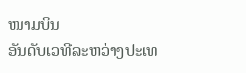ໜາມບິນ
ອັນດັບເວທີລະຫວ່າງປະເທ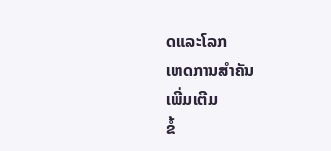ດແລະໂລກ
ເຫດການສຳຄັນ
ເພີ່ມເຕີມ
ຂໍ້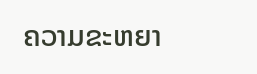ຄວາມຂະຫຍາ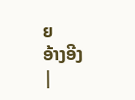ຍ
ອ້າງອີງ
|